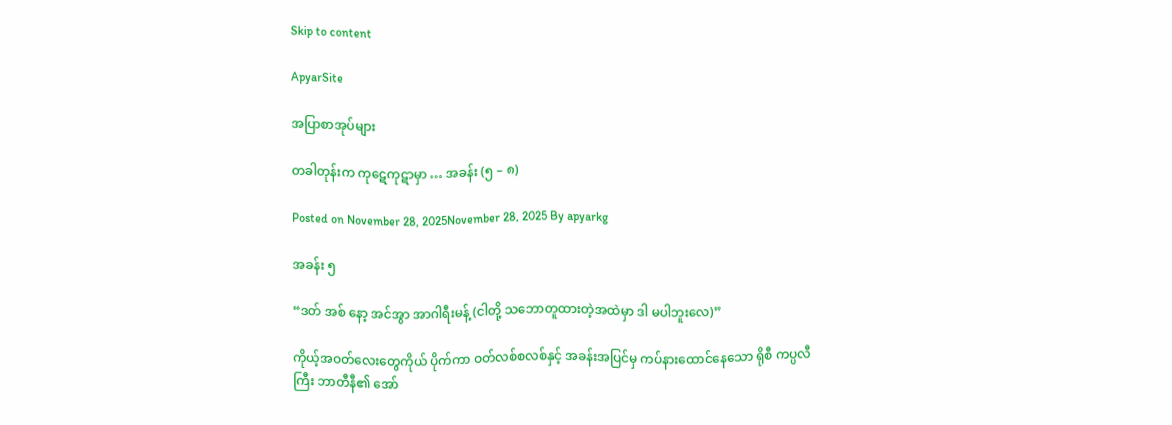Skip to content

ApyarSite

အပြာစာအုပ်များ

တခါတုန်းက ကုဋေကုဋာမှာ … အခန်း (၅ – ၈)

Posted on November 28, 2025November 28, 2025 By apyarkg

အခန်း ၅

“ဒတ် အစ် နော့ အင်အွာ အာဂါရီးမန့် (ငါတို့ သဘောတူထားတဲ့အထဲမှာ ဒါ မပါဘူးလေ)”

ကိုယ့်အဝတ်လေးတွေကိုယ် ပိုက်ကာ ဝတ်လစ်စလစ်နှင့် အခန်းအပြင်မှ ကပ်နားထောင်နေသော ရိုစီ ကပ္ပလီကြီး ဘာတီနီ၏ အော်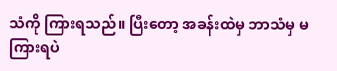သံကို ကြားရသည်။ ပြီးတော့ အခန်းထဲမှ ဘာသံမှ မကြားရပဲ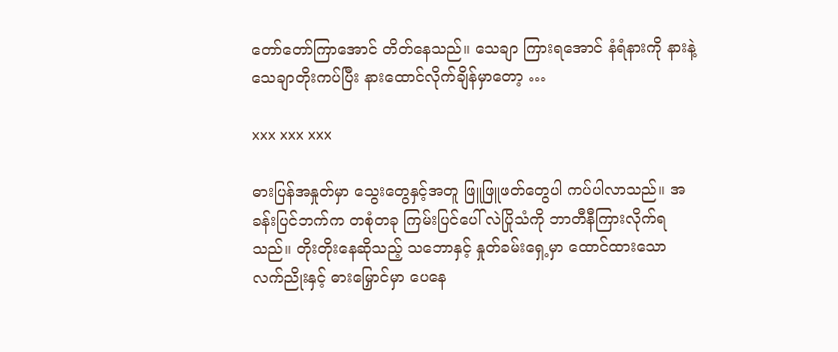တော်တော်ကြာအောင် တိတ်နေသည်။ သေချာ ကြားရအောင် နံရံနားကို နားနဲ့ သေချာတိုးကပ်ပြီး နားထောင်လိုက်ချိန်မှာတော့ …

xxx xxx xxx

ဓားပြန်အနှုတ်မှာ သွေးတွေနှင့်အတူ ဖြူဖြူဖတ်တွေပါ ကပ်ပါလာသည်။ အခန်းပြင်ဘက်က တစုံတခု ကြမ်းပြင်ပေါ် လဲပြိုသံကို ဘာတီနီကြားလိုက်ရသည်။ တိုးတိုးနေဆိုသည့် သဘောနှင့် နှုတ်ခမ်းရှေ့မှာ ထောင်ထားသော လက်ညိုးနှင့် ဓားမြှောင်မှာ ပေနေ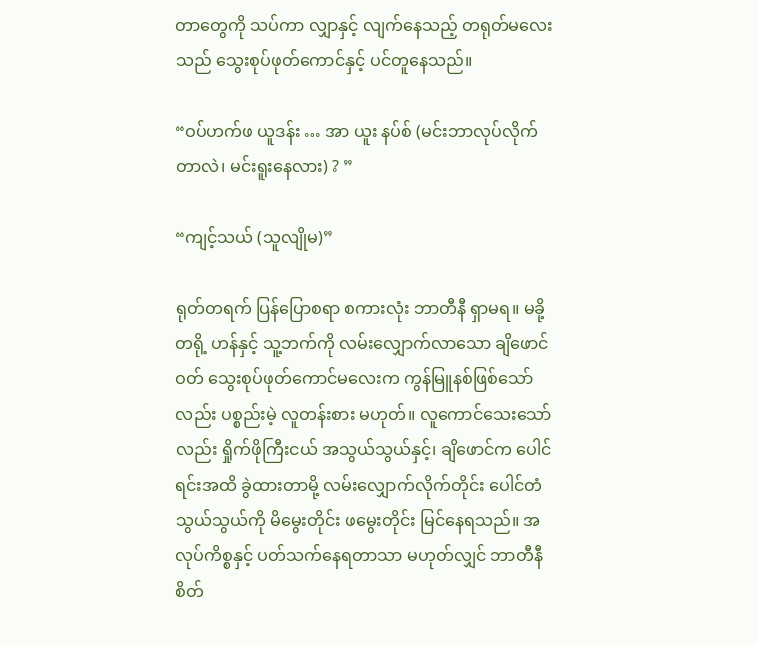တာတွေကို သပ်ကာ လျှာနှင့် လျက်နေသည့် တရုတ်မလေးသည် သွေးစုပ်ဖုတ်ကောင်နှင့် ပင်တူနေသည်။

“ဝပ်ဟက်ဖ ယူဒန်း … အာ ယူး နပ်စ် (မင်းဘာလုပ်လိုက်တာလဲ၊ မင်းရူးနေလား) ? ”

“ကျင့်သယ် (သူလျိုမ)”

ရုတ်တရက် ပြန်ပြောစရာ စကားလုံး ဘာတီနီ ရှာမရ။ မခို့တရို့ ဟန်နှင့် သူ့ဘက်ကို လမ်းလျှောက်လာသော ချိဖောင်ဝတ် သွေးစုပ်ဖုတ်ကောင်မလေးက ကွန်မြူနစ်ဖြစ်သော်လည်း ပစ္စည်းမဲ့ လူတန်းစား မဟုတ်။ လူကောင်သေးသော်လည်း ရှိုက်ဖိုကြီးငယ် အသွယ်သွယ်နှင့်၊ ချိဖောင်က ပေါင်ရင်းအထိ ခွဲထားတာမို့ လမ်းလျှောက်လိုက်တိုင်း ပေါင်တံသွယ်သွယ်ကို မိမွေးတိုင်း ဖမွေးတိုင်း မြင်နေရသည်။ အလုပ်ကိစ္စနှင့် ပတ်သက်နေရတာသာ မဟုတ်လျှင် ဘာတီနီ စိတ်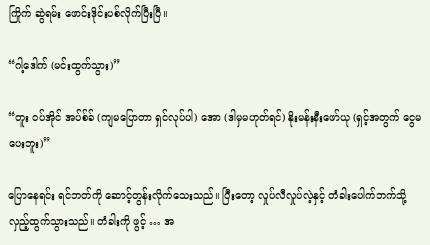ကြိုက် ဆွဲရမ်း ဖောင်းဒိုင်းပစ်လိုက်ပြီးပြီ။

“ဂါ့ဒေါက် (မင်းထွက်သွား)”

“တူး ဝပ်အိုင် အပ်စ်ခ် (ကျမပြောတာ ရှင်လုပ်ပါ) အော (ဒါမှမဟုတ်ရင်) နိုးမန်းနီးဖော်ယု (ရှင့်အတွက် ငွေမပေးဘူး)”

ပြောနေရင်း ရင်ဘတ်ကို ဆောင့်တွန်းလိုက်သေးသည်။ ပြီးတော့ လှုပ်လီလှုပ်လဲ့နှင့် တံခါးပေါက်ဘက်သို့ လှည့်ထွက်သွားသည်။ တံခါးကို ဖွင့် … အ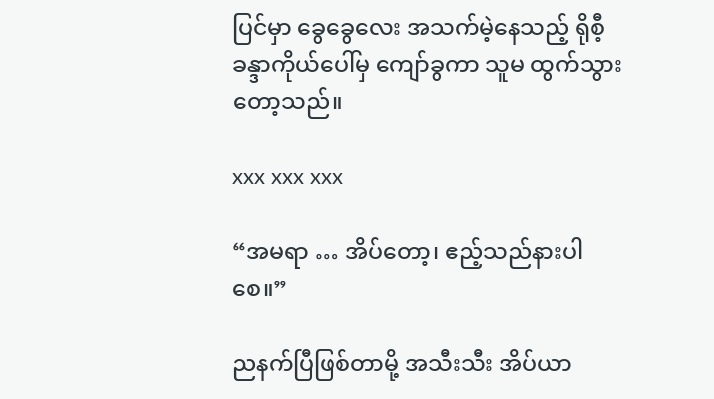ပြင်မှာ ခွေခွေလေး အသက်မဲ့နေသည့် ရိုစီ့ခန္ဒာကိုယ်ပေါ်မှ ကျော်ခွကာ သူမ ထွက်သွားတော့သည်။

xxx xxx xxx

“အမရာ … အိပ်တော့၊ ဧည့်သည်နားပါစေ။”

ညနက်ပြီဖြစ်တာမို့ အသီးသီး အိပ်ယာ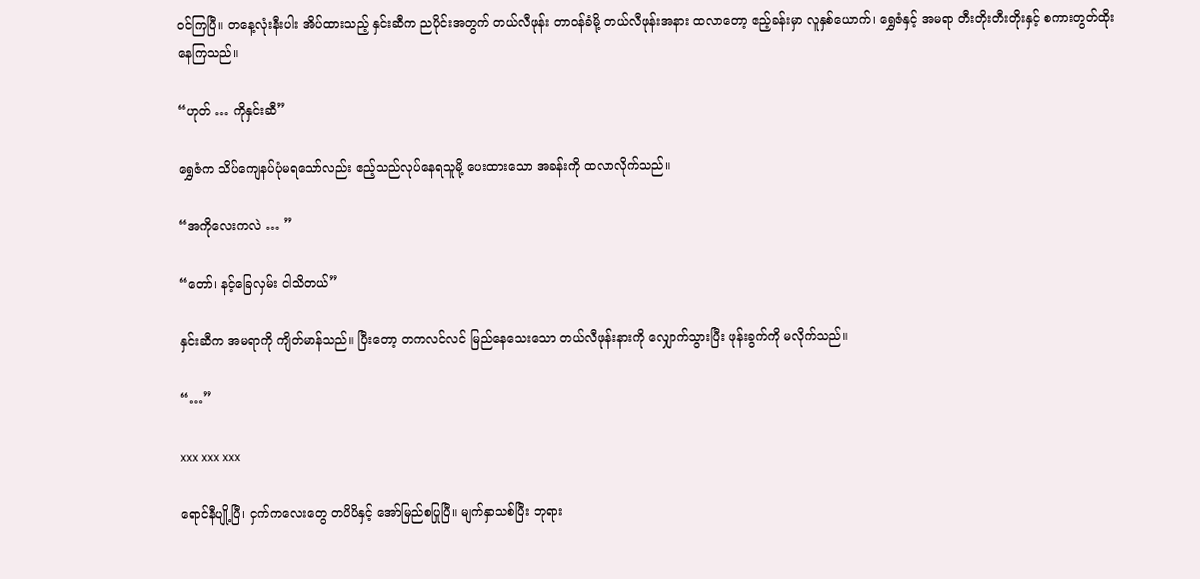ဝင်ကြပြီ။ တနေ့လုံးနီးပါး အိပ်ထားသည့် နှင်းဆီက ညပိုင်းအတွက် တယ်လီဖုန်း တာဝန်ခံမို့ တယ်လီဖုန်းအနား ထလာတော့ ဧည့်ခန်းမှာ လူနှစ်ယောက်၊ ရွှေဇံနှင့် အမရာ တီးတိုးတီးတိုးနှင့် စကားတွတ်ထိုးနေကြသည်။

“ဟုတ် … ကိုနှင်းဆီ”

ရွှေဇံက သိပ်ကျေနပ်ပုံမရသော်လည်း ဧည့်သည်လုပ်နေရသူမို့ ပေးထားသော အခန်းကို ထလာလိုက်သည်။

“အကိုလေးကလဲ … ”

“တော်၊ နင့်ခြေလှမ်း ငါသိတယ်”

နှင်းဆီက အမရာကို ကျိတ်မာန်သည်။ ပြီးတော့ တကလင်လင် မြည်နေသေးသော တယ်လီဖုန်းနားကို လျှောက်သွားပြီး ဖုန်းခွက်ကို မလိုက်သည်။

“…”

xxx xxx xxx

ရောင်နီပျို့ပြီ၊ ငှက်ကလေးတွေ တပိပိနှင့် အော်မြည်စပြုပြီ။ မျက်နှာသစ်ပြီး ဘုရား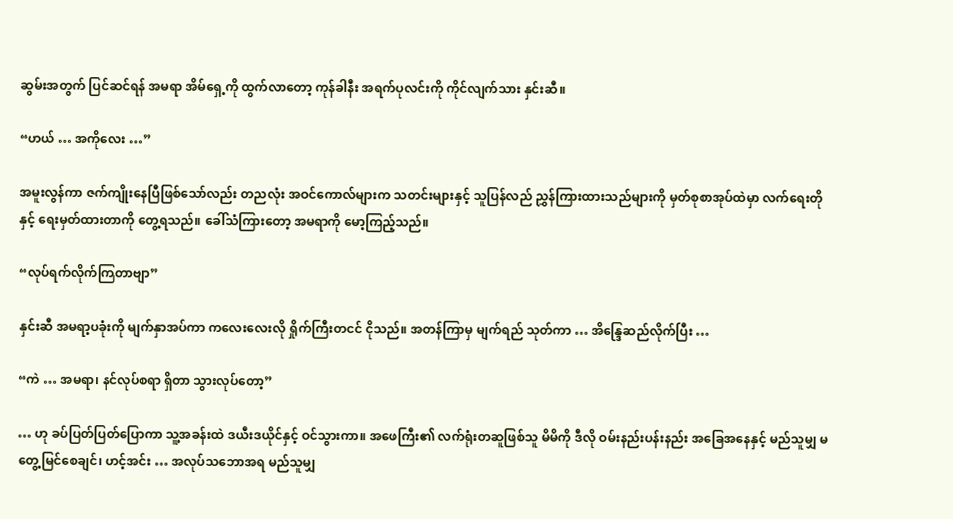ဆွမ်းအတွက် ပြင်ဆင်ရန် အမရာ အိမ်ရှေ့ကို ထွက်လာတော့ ကုန်ခါနီး အရက်ပုလင်းကို ကိုင်လျက်သား နှင်းဆီ။

“ဟယ် … အကိုလေး …”

အမူးလွန်ကာ ဇက်ကျိုးနေပြီဖြစ်သော်လည်း တညလုံး အဝင်ကောလ်များက သတင်းများနှင့် သူပြန်လည် ညွှန်ကြားထားသည်များကို မှတ်စုစာအုပ်ထဲမှာ လက်ရေးတိုနှင့် ရေးမှတ်ထားတာကို တွေ့ရသည်။ ခေါ်သံကြားတော့ အမရာကို မော့ကြည့်သည်။

“လုပ်ရက်လိုက်ကြတာဗျာ”

နှင်းဆီ အမရာ့ပခုံးကို မျက်နှာအပ်ကာ ကလေးလေးလို ရှိုက်ကြီးတငင် ငိုသည်။ အတန်ကြာမှ မျက်ရည် သုတ်ကာ … အိန္ဒြေဆည်လိုက်ပြီး …

“ကဲ … အမရာ၊ နင်လုပ်စရာ ရှိတာ သွားလုပ်တော့”

… ဟု ခပ်ပြတ်ပြတ်ပြောကာ သူ့အခန်းထဲ ဒယီးဒယိုင်နှင့် ဝင်သွားကာ။ အဖေကြီး၏ လက်ရုံးတဆူဖြစ်သူ မိမိကို ဒီလို ဝမ်းနည်းပန်းနည်း အခြေအနေနှင့် မည်သူမျှ မတွေ့မြင်စေချင်၊ ဟင့်အင်း … အလုပ်သဘောအရ မည်သူမျှ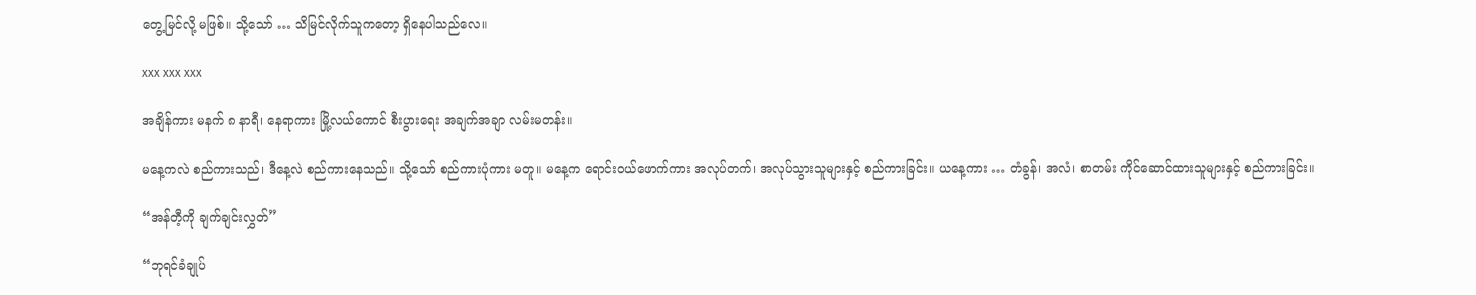တွေ့မြင်လို့ မဖြစ်။ သို့သော် … သိမြင်လိုက်သူကတော့ ရှိနေပါသည်လေ။

xxx xxx xxx

အချိန်ကား မနက် ၈ နာရီ၊ နေရာကား မြို့လယ်ကောင် စီးပွားရေး အချက်အချာ လမ်းမတန်း။

မနေ့ကလဲ စည်ကားသည်၊ ဒီနေ့လဲ စည်ကားနေသည်။ သို့သော် စည်ကားပုံကား မတူ။ မနေ့က ရောင်းဝယ်ဖောက်ကား အလုပ်တက်၊ အလုပ်သွားသူများနှင့် စည်ကားခြင်း။ ယနေ့ကား … တံခွန်၊ အလံ၊ စာတမ်း ကိုင်ဆောင်ထားသူများနှင့် စည်ကားခြင်း။

“အန်တီ့ကို ချက်ချင်းလွှတ်”

“ဘုရင်ခံချုပ်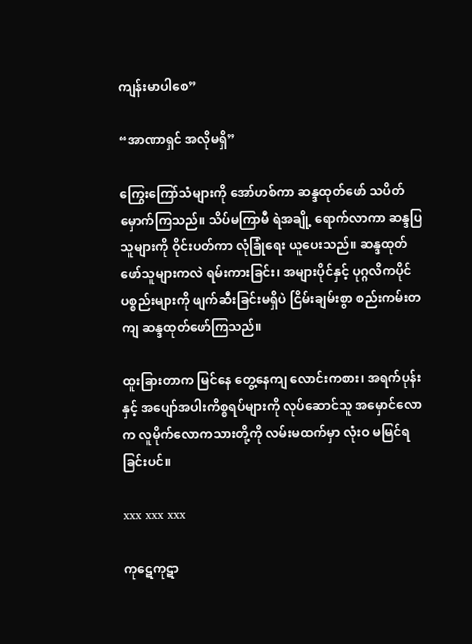ကျန်းမာပါစေ”

“အာဏာရှင် အလိုမရှိ”

ကြွေးကြော်သံများကို အော်ဟစ်ကာ ဆန္ဒထုတ်ဖော် သပိတ်မှောက်ကြသည်။ သိပ်မကြာမီ ရဲအချို့ ရောက်လာကာ ဆန္ဒပြသူများကို ဝိုင်းပတ်ကာ လုံခြုံရေး ယူပေးသည်။ ဆန္ဒထုတ်ဖော်သူများကလဲ ရမ်းကားခြင်း၊ အများပိုင်နှင့် ပုဂ္ဂလိကပိုင် ပစ္စည်းများကို ဖျက်ဆီးခြင်းမရှိပဲ ငြိမ်းချမ်းစွာ စည်းကမ်းတကျ ဆန္ဒထုတ်ဖော်ကြသည်။

ထူးခြားတာက မြင်နေ တွေ့နေကျ လောင်းကစား၊ အရက်ပုန်းနှင့် အပျော်အပါးကိစ္စရပ်များကို လုပ်ဆောင်သူ အမှောင်လောက လူမိုက်လောကသားတို့ကို လမ်းမထက်မှာ လုံးဝ မမြင်ရခြင်းပင်။

xxx xxx xxx

ကုဋေကုဋာ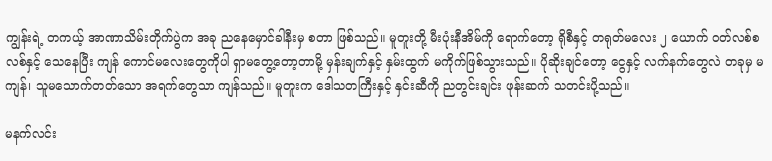ကျွန်းရဲ့ တကယ့် အာဏာသိမ်းတိုက်ပွဲက အခု ညနေမှောင်ခါနီးမှ စတာ ဖြစ်သည်။ မူတူးတို့ မီးပုံးနီအိမ်ကို ရောက်တော့ ရိုစီနှင့် တရုတ်မလေး ၂ ယောက် ဝတ်လစ်စလစ်နှင့် သေနေပြီး ကျန် ကောင်မလေးတွေကိုပါ ရှာမတွေ့တော့တာမို့ မှန်းချက်နှင့် နှမ်းထွက် မကိုက်ဖြစ်သွားသည်။ ပိုဆိုးချင်တော့ ငွေနှင့် လက်နက်တွေလဲ တခုမှ မကျန်၊ သူမသောက်တတ်သော အရက်တွေသာ ကျန်သည်။ မူတူးက ဒေါသတကြီးနှင့် နှင်းဆီကို ညတွင်းချင်း ဖုန်းဆက် သတင်းပို့သည်။

မနက်လင်း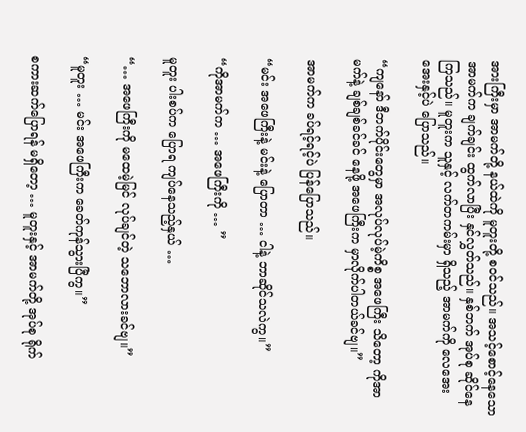အားကြီးမှာ အာမက်တို့ နယ်ထဲကို မူတူးတို့ စဝင်သည်။ အသင့်စောင့်နေသော အာမက်က ချက်ချင်း ထွက်လာပြီး နှင်လွှတ်သည်။ နှစ်ဘက် အုပ်စု ဆိုင်နေကြသည်။ မူတူးက သူနှင့် လက်တကမ်းမှာ ရှိသည့် အာမက်ကို လေအေးအေးနှင့်ပဲ ပြောသည်။

“ကျနော် ဒီဘက်ပိုင်းတွေမှာ အလုပ်လုပ်မဲ့ကိစ္စ အဖေကြီး သိတော့ ကိုအာမက်နဲ့ ချစ်ချစ်ခင်ခင် နေဖို့ အဖေကြီးက မှာလိုက်ပါတယ်ခင်ဗျ။”

အာမက်က ခပ်ရင့်ရင့်ပဲ ပြန်ပြောသည်။

“မင်း အဖေကြီးနဲ့ မင်းနဲ့ ပြောတာ … ငါနဲ့ ဘာဆိုင်သလဲကွ။”

“ကိုအာမက်က … အဖေကြီးကို … ”

မူတူး ပါးစပ်က ပြောရ ကျပ်နေသည့်နှယ် …

“… အဖေကြီးကို မထေမဲ့မြင် လုပ်ချင်တဲ့ သဘောလားခင်ဗျ။”

“မူတူး … မင်း အဖေကြီးက ခေတ်ကုန်သွားပြီကွ။”

စကားဆက်ပြောရန် မရှိတော့ … မူတူးနှင့် အာမက်တို့ အုပ်စု ရိုက်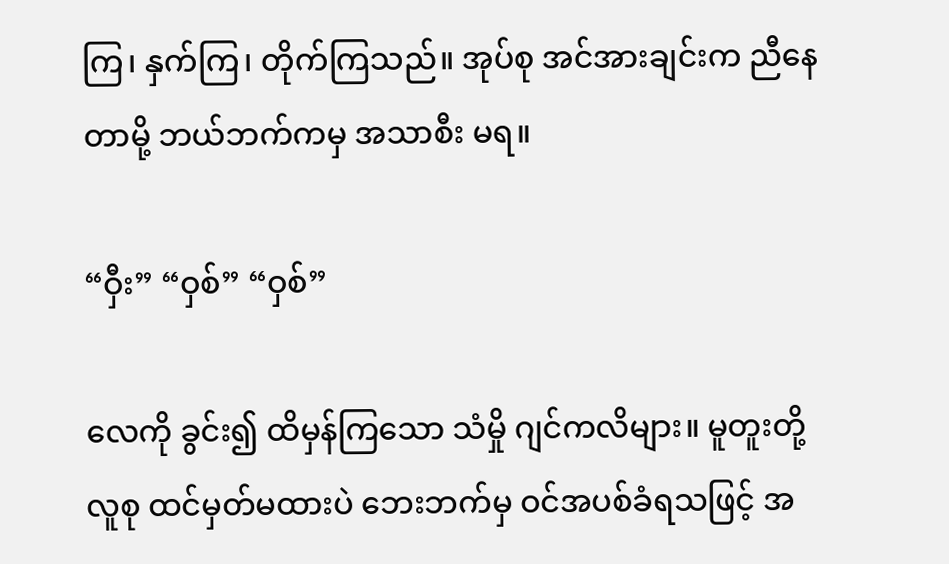ကြ၊ နှက်ကြ၊ တိုက်ကြသည်။ အုပ်စု အင်အားချင်းက ညီနေတာမို့ ဘယ်ဘက်ကမှ အသာစီး မရ။

“ဝှီး” “ဝှစ်” “ဝှစ်”

လေကို ခွင်း၍ ထိမှန်ကြသော သံမှို ဂျင်ကလိများ။ မူတူးတို့ လူစု ထင်မှတ်မထားပဲ ဘေးဘက်မှ ဝင်အပစ်ခံရသဖြင့် အ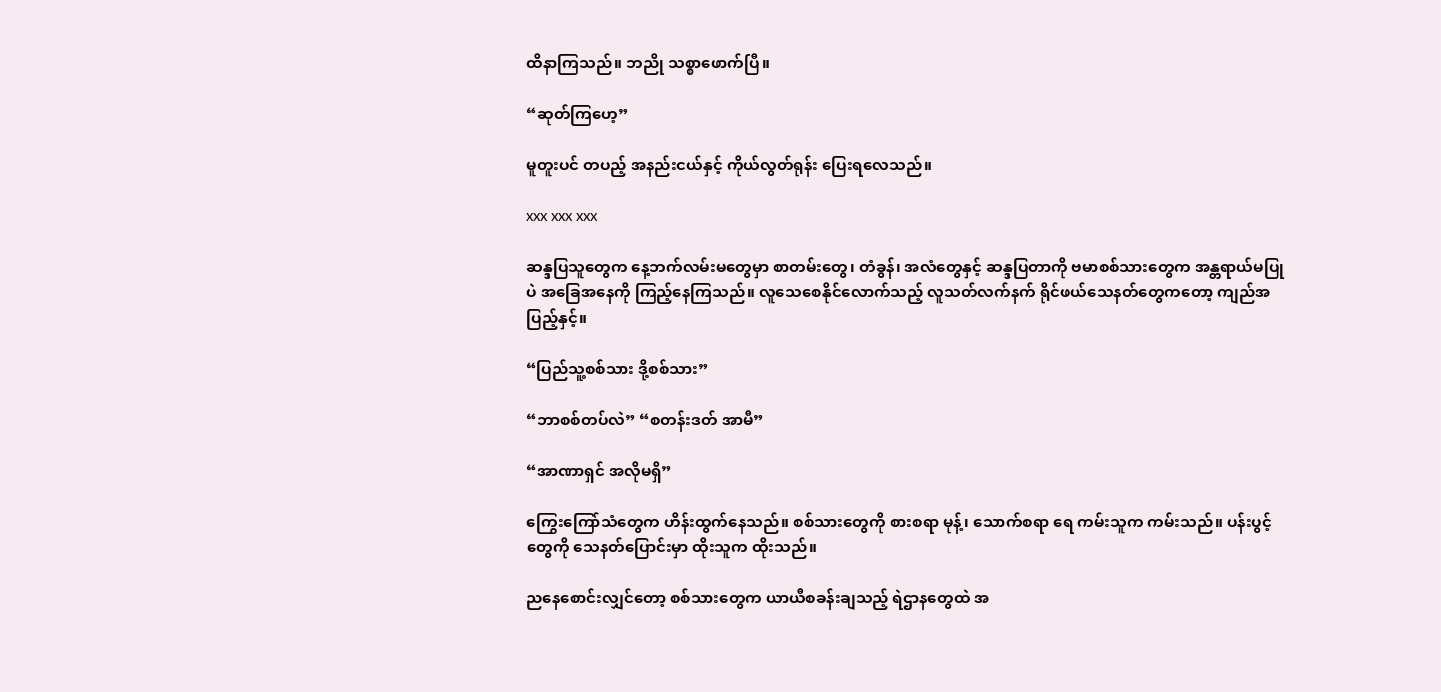ထိနာကြသည်။ ဘညို သစ္စာဖောက်ပြီ။

“ဆုတ်ကြဟေ့”

မူတူးပင် တပည့် အနည်းငယ်နှင့် ကိုယ်လွတ်ရုန်း ပြေးရလေသည်။

xxx xxx xxx

ဆန္ဒပြသူတွေက နေ့ဘက်လမ်းမတွေမှာ စာတမ်းတွေ၊ တံခွန်၊ အလံတွေနှင့် ဆန္ဒပြတာကို ဗမာစစ်သားတွေက အန္တရာယ်မပြုပဲ အခြေအနေကို ကြည့်နေကြသည်။ လူသေစေနိုင်လောက်သည့် လူသတ်လက်နက် ရိုင်ဖယ်သေနတ်တွေကတော့ ကျည်အပြည့်နှင့်။

“ပြည်သူ့စစ်သား ဒို့စစ်သား”

“ဘာစစ်တပ်လဲ” “စတန်းဒတ် အာမီ”

“အာဏာရှင် အလိုမရှိ”

ကြွေးကြော်သံတွေက ဟိန်းထွက်နေသည်။ စစ်သားတွေကို စားစရာ မုန့်၊ သောက်စရာ ရေ ကမ်းသူက ကမ်းသည်။ ပန်းပွင့်တွေကို သေနတ်ပြောင်းမှာ ထိုးသူက ထိုးသည်။

ညနေစောင်းလျှင်တော့ စစ်သားတွေက ယာယီစခန်းချသည့် ရဲဌာနတွေထဲ အ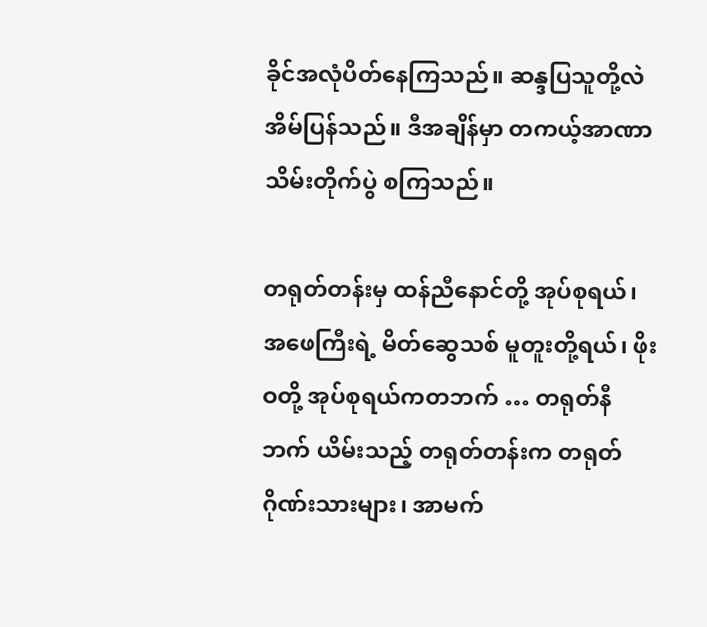ခိုင်အလုံပိတ်နေကြသည်။ ဆန္ဒပြသူတို့လဲ အိမ်ပြန်သည်။ ဒီအချိန်မှာ တကယ့်အာဏာသိမ်းတိုက်ပွဲ စကြသည်။

တရုတ်တန်းမှ ထန်ညီနောင်တို့ အုပ်စုရယ်၊ အဖေကြီးရဲ့ မိတ်ဆွေသစ် မူတူးတို့ရယ်၊ ဖိုးဝတို့ အုပ်စုရယ်ကတဘက် … တရုတ်နီဘက် ယိမ်းသည့် တရုတ်တန်းက တရုတ်ဂိုဏ်းသားများ၊ အာမက်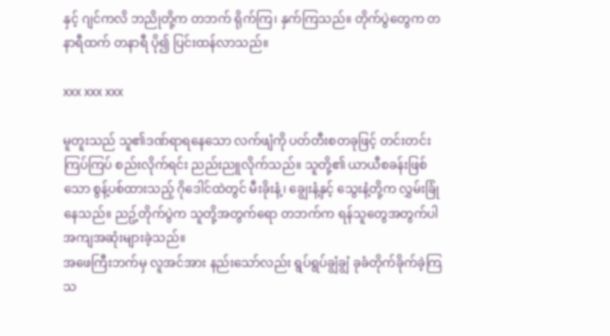နှင့် ဂျင်ကလိ ဘညိုတို့က တဘက် ရိုက်ကြ၊ နှက်ကြသည်။ တိုက်ပွဲတွေက တနာရီထက် တနာရီ ပို၍ ပြင်းထန်လာသည်။

xxx xxx xxx

မူတူးသည် သူ၏ဒဏ်ရာရနေသော လက်ဖျံကို ပတ်တီးစတခုဖြင့် တင်းတင်းကြပ်ကြပ် စည်းလိုက်ရင်း ညည်းညူလိုက်သည်။ သူတို့၏ ယာယီစခန်းဖြစ်သော စွန့်ပစ်ထားသည့် ဂိုဒေါင်ထဲတွင် မီးခိုးနံ့၊ ချွေးနံ့နှင့် သွေးနံ့တို့က လွှမ်းခြုံနေသည်။ ညဥ့်တိုက်ပွဲက သူတို့အတွက်ရော တဘက်က ရန်သူတွေအတွက်ပါ အကျအဆုံးများခဲ့သည်။
အဖေကြီးဘက်မှ လူအင်အား နည်းသော်လည်း ရွပ်ရွပ်ချွံချွံ ခုခံတိုက်ခိုက်ခဲ့ကြသ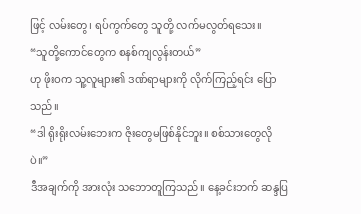ဖြင့် လမ်းတွေ၊ ရပ်ကွက်တွေ သူတို့ လက်မလွတ်ရသေး။
“သူတို့ကောင်တွေက စနစ်ကျလွန်းတယ်”
ဟု ဖိုးဝက သူ့လူများ၏ ဒဏ်ရာများကို လိုက်ကြည့်ရင်း ပြောသည်။
“ဒါ ရိုးရိုးလမ်းဘေးက ဇိုးတွေမဖြစ်နိုင်ဘူး။ စစ်သားတွေလိုပဲ။”
ဒီအချက်ကို အားလုံး သဘောတူကြသည်။ နေ့ခင်းဘက် ဆန္ဒပြ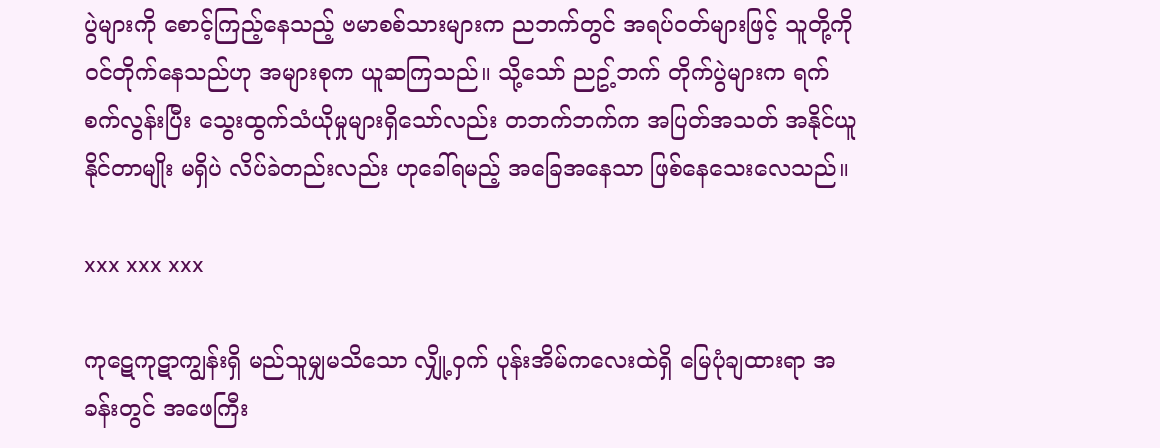ပွဲများကို စောင့်ကြည့်နေသည့် ဗမာစစ်သားများက ညဘက်တွင် အရပ်ဝတ်များဖြင့် သူတို့ကို ဝင်တိုက်နေသည်ဟု အများစုက ယူဆကြသည်။ သို့သော် ညဥ့်ဘက် တိုက်ပွဲများက ရက်စက်လွန်းပြီး သွေးထွက်သံယိုမှုများရှိသော်လည်း တဘက်ဘက်က အပြတ်အသတ် အနိုင်ယူနိုင်တာမျိုး မရှိပဲ လိပ်ခဲတည်းလည်း ဟုခေါ်ရမည့် အခြေအနေသာ ဖြစ်နေသေးလေသည်။

xxx xxx xxx

ကုဋေကုဋာကျွန်းရှိ မည်သူမျှမသိသော လျှို့ဝှက် ပုန်းအိမ်ကလေးထဲရှိ မြေပုံချထားရာ အခန်းတွင် အဖေကြီး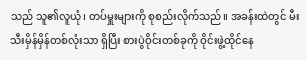သည် သူ၏လူယုံ၊ တပ်မှူးများကို စုစည်းလိုက်သည်။ အခန်းထဲတွင် မီးသီးမှိန်မှိန်တစ်လုံးသာ ရှိပြီး စားပွဲဝိုင်းတစ်ခုကို ဝိုင်းဖွဲ့ထိုင်နေ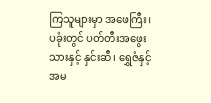ကြသူများမှာ အဖေကြီး၊ ပခုံးတွင် ပတ်တီးအဖွေးသားနှင့် နှင်းဆီ၊ ရွှေဇံနှင့် အမ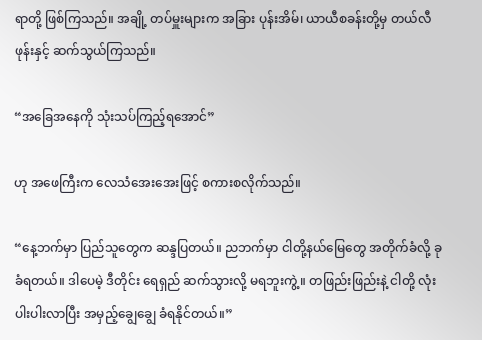ရာတို့ ဖြစ်ကြသည်။ အချို့ တပ်မှူးများက အခြား ပုန်းအိမ်၊ ယာယီစခန်းတို့မှ တယ်လီဖုန်းနှင့် ဆက်သွယ်ကြသည်။

“အခြေအနေကို သုံးသပ်ကြည့်ရအောင်”

ဟု အဖေကြီးက လေသံအေးအေးဖြင့် စကားစလိုက်သည်။

“နေ့ဘက်မှာ ပြည်သူတွေက ဆန္ဒပြတယ်။ ညဘက်မှာ ငါတို့နယ်မြေတွေ အတိုက်ခံလို့ ခုခံရတယ်။ ဒါပေမဲ့ ဒီတိုင်း ရေရှည် ဆက်သွားလို့ မရဘူးကွဲ့။ တဖြည်းဖြည်းနဲ့ ငါတို့ လုံးပါးပါးလာပြီး အမှည့်ချွေချွေ ခံရနိုင်တယ်။”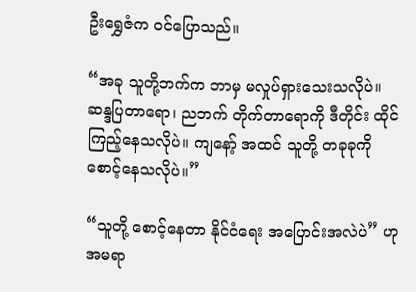ဦးရွှေဇံက ဝင်ပြောသည်။

“အခု သူတို့ဘက်က ဘာမှ မလှုပ်ရှားသေးသလိုပဲ။ ဆန္ဒပြတာရော၊ ညဘက် တိုက်တာရောကို ဒီတိုင်း ထိုင်ကြည့်နေသလိုပဲ။ ကျနော့် အထင် သူတို့ တခုခုကို စောင့်နေသလိုပဲ။”

“သူတို့ စောင့်နေတာ နိုင်ငံရေး အပြောင်းအလဲပဲ” ဟု အမရာ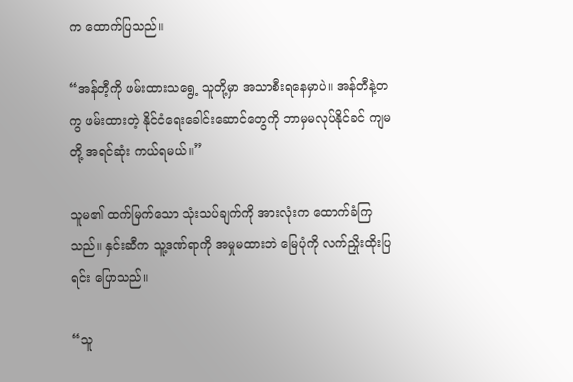က ထောက်ပြသည်။

“အန်တီ့ကို ဖမ်းထားသရွေ့ သူတို့မှာ အသာစီးရနေမှာပဲ။ အန်တီနဲ့တကွ ဖမ်းထားတဲ့ နိုင်ငံရေးခေါင်းဆောင်တွေကို ဘာမှမလုပ်နိုင်ခင် ကျမတို့ အရင်ဆုံး ကယ်ရမယ်။”

သူမ၏ ထက်မြက်သော သုံးသပ်ချက်ကို အားလုံးက ထောက်ခံကြသည်။ နှင်းဆီက သူ့ဒဏ်ရာကို အမှုမထားဘဲ မြေပုံကို လက်ညှိုးထိုးပြရင်း ပြောသည်။

“သူ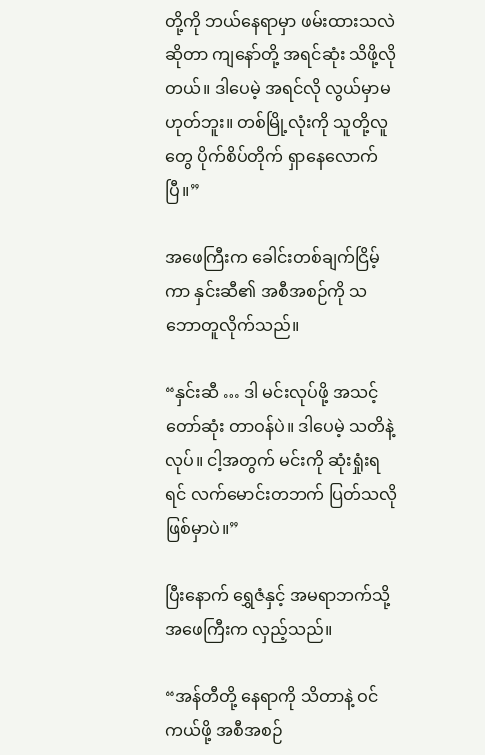တို့ကို ဘယ်နေရာမှာ ဖမ်းထားသလဲဆိုတာ ကျနော်တို့ အရင်ဆုံး သိဖို့လိုတယ်။ ဒါပေမဲ့ အရင်လို လွယ်မှာမဟုတ်ဘူး။ တစ်မြို့လုံးကို သူတို့လူတွေ ပိုက်စိပ်တိုက် ရှာနေလောက်ပြီ။”

အဖေကြီးက ခေါင်းတစ်ချက်ငြိမ့်ကာ နှင်းဆီ၏ အစီအစဉ်ကို သဘောတူလိုက်သည်။

“နှင်းဆီ … ဒါ မင်းလုပ်ဖို့ အသင့်တော်ဆုံး တာဝန်ပဲ။ ဒါပေမဲ့ သတိနဲ့လုပ်။ ငါ့အတွက် မင်းကို ဆုံးရှုံးရရင် လက်မောင်းတဘက် ပြတ်သလို ဖြစ်မှာပဲ။”

ပြီးနောက် ရွှေဇံနှင့် အမရာဘက်သို့ အဖေကြီးက လှည့်သည်။

“အန်တီတို့ နေရာကို သိတာနဲ့ ဝင်ကယ်ဖို့ အစီအစဉ်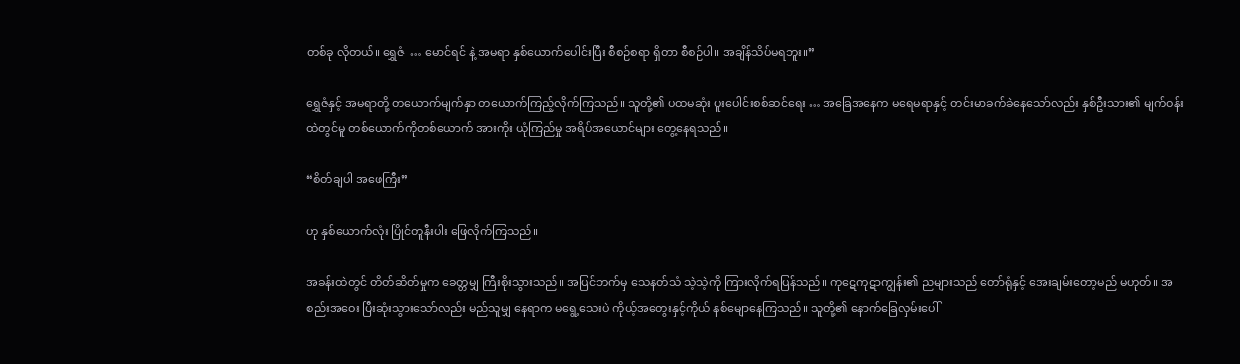တစ်ခု လိုတယ်။ ရွှေဇံ  … မောင်ရင် နဲ့ အမရာ နှစ်ယောက်ပေါင်းပြီး စီစဉ်စရာ ရှိတာ စီစဉ်ပါ။ အချိန်သိပ်မရဘူး။”

ရွှေဇံနှင့် အမရာတို့ တယောက်မျက်နှာ တယောက်ကြည့်လိုက်ကြသည်။ သူတို့၏ ပထမဆုံး ပူးပေါင်းစစ်ဆင်ရေး … အခြေအနေက မရေမရာနှင့် တင်းမာခက်ခဲနေသော်လည်း နှစ်ဦးသား၏ မျက်ဝန်းထဲတွင်မူ တစ်ယောက်ကိုတစ်ယောက် အားကိုး ယုံကြည်မှု အရိပ်အယောင်များ တွေ့နေရသည်။

“စိတ်ချပါ အဖေကြီး”

ဟု နှစ်ယောက်လုံး ပြိုင်တူနီးပါး ဖြေလိုက်ကြသည်။

အခန်းထဲတွင် တိတ်ဆိတ်မှုက ခေတ္တမျှ ကြီးစိုးသွားသည်။ အပြင်ဘက်မှ သေနတ်သံ သဲ့သဲ့ကို ကြားလိုက်ရပြန်သည်။ ကုဋေကုဋာကျွန်း၏ ညများသည် တော်ရုံနှင့် အေးချမ်းတော့မည် မဟုတ်။ အစည်းအဝေး ပြီးဆုံးသွားသော်လည်း မည်သူမျှ နေရာက မရွေ့သေးပဲ ကိုယ့်အတွေးနှင့်ကိုယ် နစ်မျောနေကြသည်။ သူတို့၏ နောက်ခြေလှမ်းပေါ်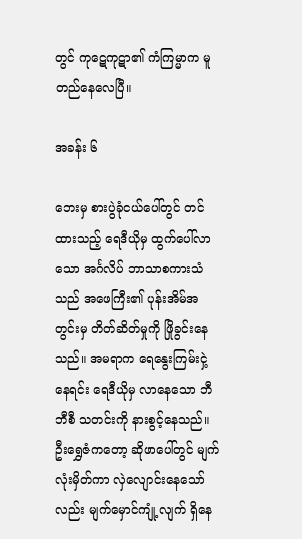တွင် ကုဋေကုဋာ၏ ကံကြမ္မာက မူတည်နေလေပြီ။

အခန်း ၆

ဘေးမှ စားပွဲခုံငယ်ပေါ်တွင် တင်ထားသည့် ရေဒီယိုမှ ထွက်ပေါ်လာသော အင်္ဂလိပ် ဘာသာစကားသံသည် အဖေကြီး၏ ပုန်းအိမ်အတွင်းမှ တိတ်ဆိတ်မှုကို ဖြိုခွင်းနေသည်။ အမရာက ရေနွေးကြမ်းငှဲ့နေရင်း ရေဒီယိုမှ လာနေသော ဘီဘီစီ သတင်းကို နားစွင့်နေသည်။ ဦးရွှေဇံကတော့ ဆိုဖာပေါ်တွင် မျက်လုံးမှိတ်ကာ လှဲလျောင်းနေသော်လည်း မျက်မှောင်ကျုံ့လျက် ရှိနေ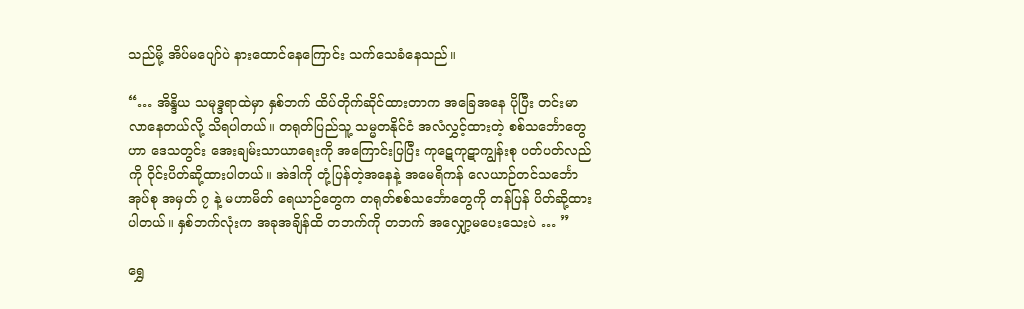သည်မို့ အိပ်မပျော်ပဲ နားထောင်နေကြောင်း သက်သေခံနေသည်။

“… အိန္ဒိယ သမုဒ္ဒရာထဲမှာ နှစ်ဘက် ထိပ်တိုက်ဆိုင်ထားတာက အခြေအနေ ပိုပြီး တင်းမာလာနေတယ်လို့ သိရပါတယ်။ တရုတ်ပြည်သူ့ သမ္မတနိုင်ငံ အလံလွှင့်ထားတဲ့ စစ်သင်္ဘောတွေဟာ ဒေသတွင်း အေးချမ်းသာယာရေးကို အကြောင်းပြပြီး ကုဋေကုဋာကျွန်းစု ပတ်ပတ်လည်ကို ဝိုင်းပိတ်ဆို့ထားပါတယ်။ အဲဒါကို တုံ့ပြန်တဲ့အနေနဲ့ အမေရိကန် လေယာဉ်တင်သင်္ဘော အုပ်စု အမှတ် ၇ နဲ့ မဟာမိတ် ရေယာဉ်တွေက တရုတ်စစ်သင်္ဘောတွေကို တန်ပြန် ပိတ်ဆို့ထားပါတယ်။ နှစ်ဘက်လုံးက အခုအချိန်ထိ တဘက်ကို တဘက် အလျှော့မပေးသေးပဲ … ”

ရွှေ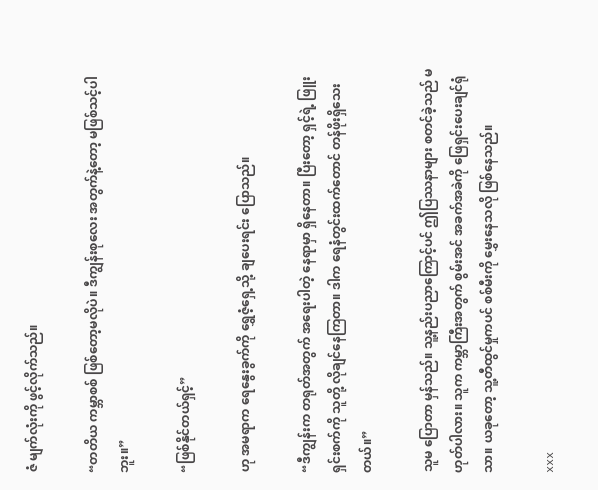ဇံ မျက်လုံးကို ဖွင့်လိုက်သည်။

“တတိယ ကမ္ဘာစစ် ဖြစ်တော့မလိုပဲ။ ဒီကျွန်းစုလေး အတွက်နဲ့တော့ မဖြစ်သင့်ပါဘူး။”

“ဖြစ်နိုင်တယ်ရှင့်”

ဟု အမရာက ရေနွေးခွက်ကို ရွှေဇံ့ရှေ့သို့ ချပေးရင်း ပြောသည်။

“ဒီကျွန်းက တရုတ်အတွက် အရေးပါတဲ့ နေရာမှာ ရှိနေတာ။ ပြီးတော့ ရှင့်ရဲ့ ဖြူးရှင်းစက်ကို သူတို့ လိုချင်နေကြတာ။ ဒါက ရေနံတွင်းထက်တောင် တန်ဖိုးရှိသေးတယ်။”

သူမ ပြောတာ မှန်သည်။ သူ့နည်းပညာကြောင့်ပင် ဤပြဿနာများ စတင်ခဲ့သည် မဟုတ်ပါလား။ သူက ကမ္ဘာကြီးအတွက် စွမ်းအင် အခက်အခဲကို ဖြေရှင်းပေးချင်ရုံသာ။ ယခုတော့ သူ့တီထွင်မှုကပင် စစ်မီးကို မွှေးနေသလို ဖြစ်နေသည်။

xxx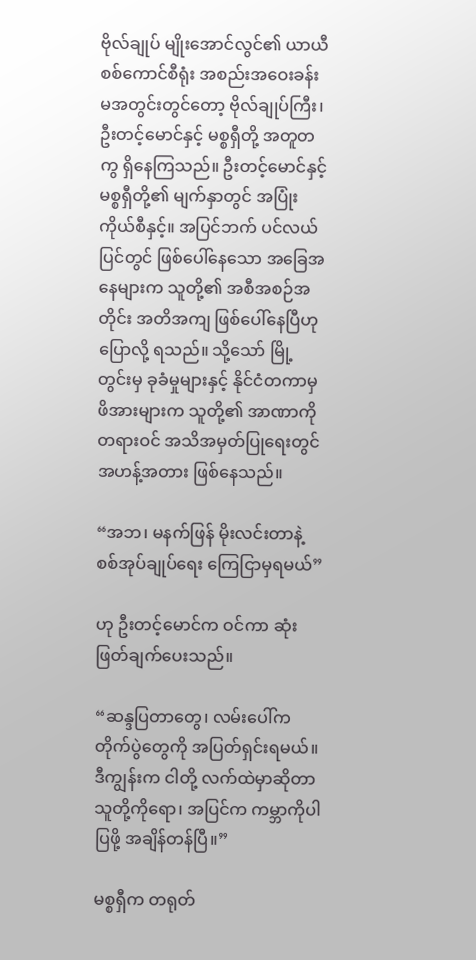ဗိုလ်ချုပ် မျိုးအောင်လွင်၏ ယာယီ စစ်ကောင်စီရုံး အစည်းအဝေးခန်းမအတွင်းတွင်တော့ ဗိုလ်ချုပ်ကြီး၊ ဦးတင့်မောင်နှင့် မစ္စရှီတို့ အတူတကွ ရှိနေကြသည်။ ဦးတင့်မောင်နှင့် မစ္စရှီတို့၏ မျက်နှာတွင် အပြုံးကိုယ်စီနှင့်။ အပြင်ဘက် ပင်လယ်ပြင်တွင် ဖြစ်ပေါ်နေသော အခြေအနေများက သူတို့၏ အစီအစဉ်အတိုင်း အတိအကျ ဖြစ်ပေါ်နေပြီဟု ပြောလို့ ရသည်။ သို့သော် မြို့တွင်းမှ ခုခံမှုများနှင့် နိုင်ငံတကာမှ ဖိအားများက သူတို့၏ အာဏာကို တရားဝင် အသိအမှတ်ပြုရေးတွင် အဟန့်အတား ဖြစ်နေသည်။

“အဘ၊ မနက်ဖြန် မိုးလင်းတာနဲ့ စစ်အုပ်ချုပ်ရေး ကြေငြာမှရမယ်”

ဟု ဦးတင့်မောင်က ဝင်ကာ ဆုံးဖြတ်ချက်ပေးသည်။

“ဆန္ဒပြတာတွေ၊ လမ်းပေါ်က တိုက်ပွဲတွေကို အပြတ်ရှင်းရမယ်။ ဒီကျွန်းက ငါတို့ လက်ထဲမှာဆိုတာ သူတို့ကိုရော၊ အပြင်က ကမ္ဘာကိုပါ ပြဖို့ အချိန်တန်ပြီ။”

မစ္စရှီက တရုတ်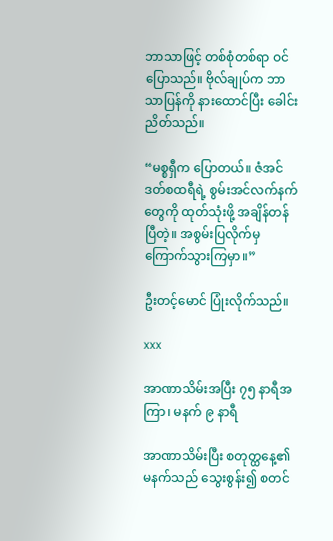ဘာသာဖြင့် တစ်စုံတစ်ရာ ဝင်ပြောသည်။ ဗိုလ်ချုပ်က ဘာသာပြန်ကို နားထောင်ပြီး ခေါင်းညိတ်သည်။

“မစ္စရှီက ပြောတယ်။ ဇံအင်ဒတ်စထရီရဲ့ စွမ်းအင်လက်နက်တွေကို ထုတ်သုံးဖို့ အချိန်တန်ပြီတဲ့။ အစွမ်းပြလိုက်မှ ကြောက်သွားကြမှာ။”

ဦးတင့်မောင် ပြုံးလိုက်သည်။

xxx

အာဏာသိမ်းအပြီး ၇၅ နာရီအကြာ၊ မနက် ၉ နာရီ

အာဏာသိမ်းပြီး စတုတ္ထနေ့၏ မနက်သည် သွေးစွန်း၍ စတင်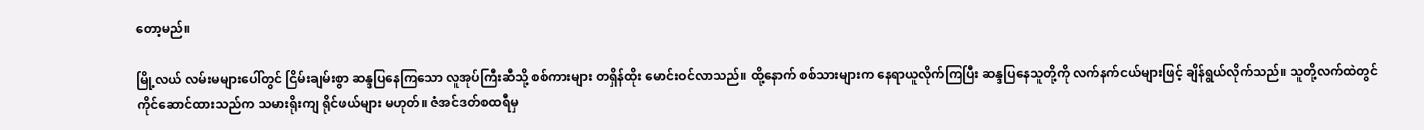တော့မည်။

မြို့လယ် လမ်းမများပေါ်တွင် ငြိမ်းချမ်းစွာ ဆန္ဒပြနေကြသော လူအုပ်ကြီးဆီသို့ စစ်ကားများ တရှိန်ထိုး မောင်းဝင်လာသည်။ ထို့နောက် စစ်သားများက နေရာယူလိုက်ကြပြီး ဆန္ဒပြနေသူတို့ကို လက်နက်ငယ်များဖြင့် ချိန်ရွယ်လိုက်သည်။ သူတို့လက်ထဲတွင် ကိုင်ဆောင်ထားသည်က သမားရိုးကျ ရိုင်ဖယ်များ မဟုတ်။ ဇံအင်ဒတ်စထရီမှ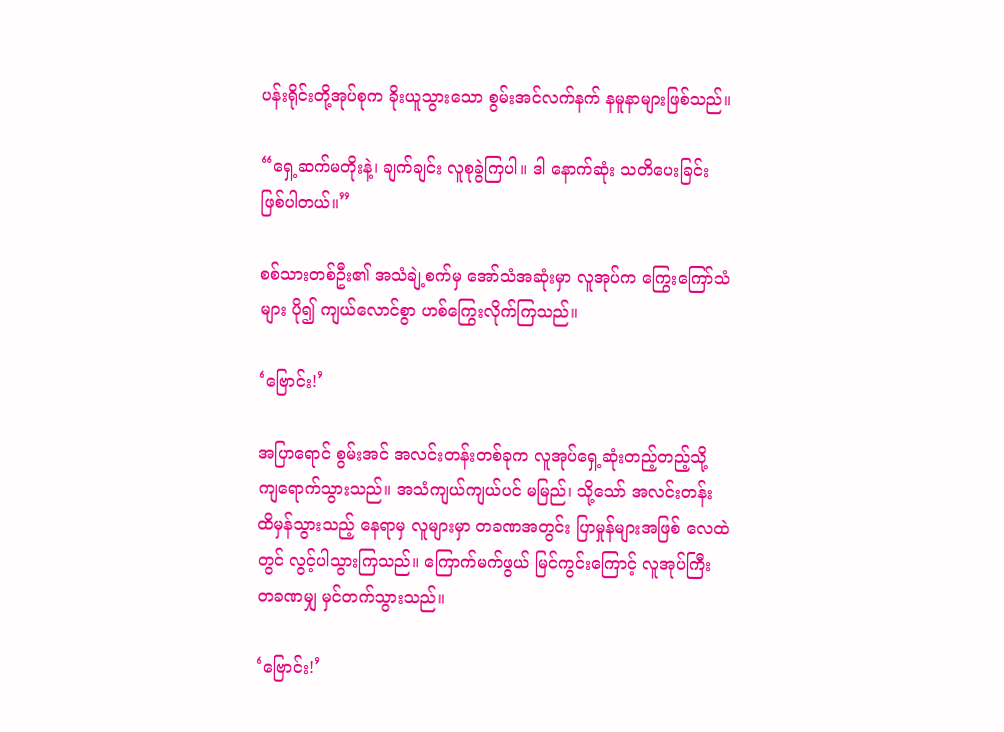ပန်းရိုင်းတို့အုပ်စုက ခိုးယူသွားသော စွမ်းအင်လက်နက် နမူနာများဖြစ်သည်။

“ရှေ့ဆက်မတိုးနဲ့၊ ချက်ချင်း လူစုခွဲကြပါ။ ဒါ နောက်ဆုံး သတိပေးခြင်း ဖြစ်ပါတယ်။”

စစ်သားတစ်ဦး၏ အသံချဲ့စက်မှ အော်သံအဆုံးမှာ လူအုပ်က ကြွေးကြော်သံများ ပို၍ ကျယ်လောင်စွာ ဟစ်ကြွေးလိုက်ကြသည်။

‘ဗြောင်း!’

အပြာရောင် စွမ်းအင် အလင်းတန်းတစ်ခုက လူအုပ်ရှေ့ဆုံးတည့်တည့်သို့ ကျရောက်သွားသည်။ အသံကျယ်ကျယ်ပင် မမြည်၊ သို့သော် အလင်းတန်း ထိမှန်သွားသည့် နေရာမှ လူများမှာ တခဏအတွင်း ပြာမှုန်များအဖြစ် လေထဲတွင် လွင့်ပါသွားကြသည်။ ကြောက်မက်ဖွယ် မြင်ကွင်းကြောင့် လူအုပ်ကြီး တခဏမျှ မှင်တက်သွားသည်။

‘ဗြောင်း!’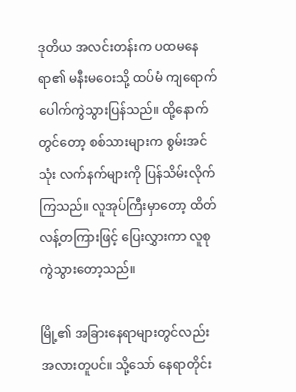ဒုတိယ အလင်းတန်းက ပထမနေရာ၏ မနီးမဝေးသို့ ထပ်မံ ကျရောက်ပေါက်ကွဲသွားပြန်သည်။ ထို့နောက်တွင်တော့ စစ်သားများက စွမ်းအင်သုံး လက်နက်များကို ပြန်သိမ်းလိုက်ကြသည်။ လူအုပ်ကြီးမှာတော့ ထိတ်လန့်တကြားဖြင့် ပြေးလွှားကာ လူစုကွဲသွားတော့သည်။

မြို့၏ အခြားနေရာများတွင်လည်း အလားတူပင်။ သို့သော် နေရာတိုင်း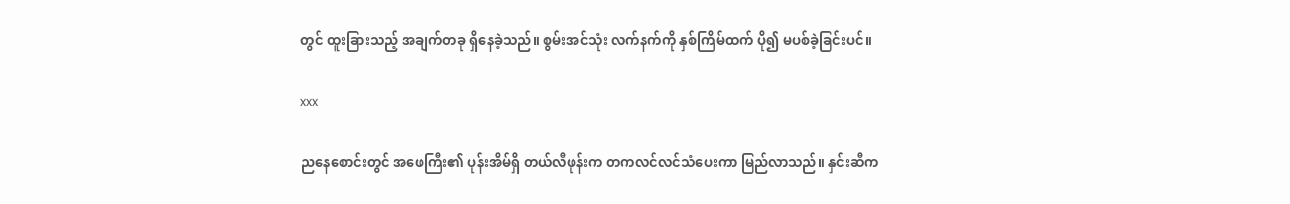တွင် ထူးခြားသည့် အချက်တခု ရှိနေခဲ့သည်။ စွမ်းအင်သုံး လက်နက်ကို နှစ်ကြိမ်ထက် ပို၍ မပစ်ခဲ့ခြင်းပင်။

xxx

ညနေစောင်းတွင် အဖေကြီး၏ ပုန်းအိမ်ရှိ တယ်လီဖုန်းက တကလင်လင်သံပေးကာ မြည်လာသည်။ နှင်းဆီက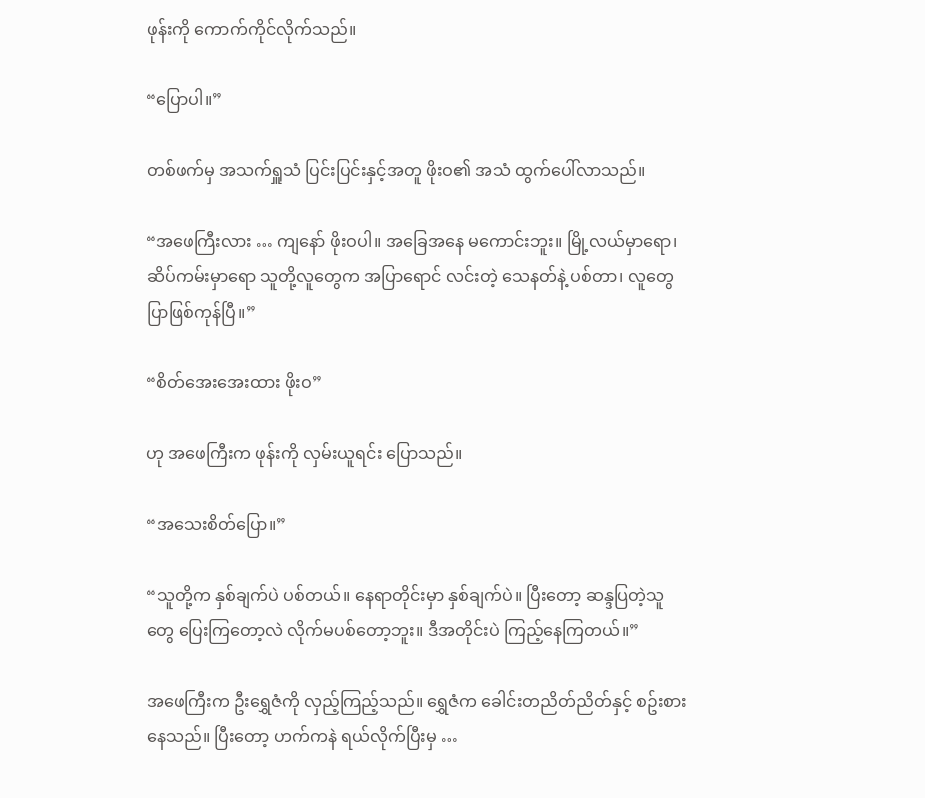ဖုန်းကို ကောက်ကိုင်လိုက်သည်။

“ပြောပါ။”

တစ်ဖက်မှ အသက်ရှူသံ ပြင်းပြင်းနှင့်အတူ ဖိုးဝ၏ အသံ ထွက်ပေါ်လာသည်။

“အဖေကြီးလား … ကျနော် ဖိုးဝပါ။ အခြေအနေ မကောင်းဘူး။ မြို့လယ်မှာရော၊ ဆိပ်ကမ်းမှာရော သူတို့လူတွေက အပြာရောင် လင်းတဲ့ သေနတ်နဲ့ ပစ်တာ၊ လူတွေ ပြာဖြစ်ကုန်ပြီ။”

“စိတ်အေးအေးထား ဖိုးဝ”

ဟု အဖေကြီးက ဖုန်းကို လှမ်းယူရင်း ပြောသည်။

“အသေးစိတ်ပြော။”

“သူတို့က နှစ်ချက်ပဲ ပစ်တယ်။ နေရာတိုင်းမှာ နှစ်ချက်ပဲ။ ပြီးတော့ ဆန္ဒပြတဲ့သူတွေ ပြေးကြတော့လဲ လိုက်မပစ်တော့ဘူး။ ဒီအတိုင်းပဲ ကြည့်နေကြတယ်။”

အဖေကြီးက ဦးရွှေဇံကို လှည့်ကြည့်သည်။ ရွှေဇံက ခေါင်းတညိတ်ညိတ်နှင့် စဥ်းစားနေသည်။ ပြီးတော့ ဟက်ကနဲ ရယ်လိုက်ပြီးမှ …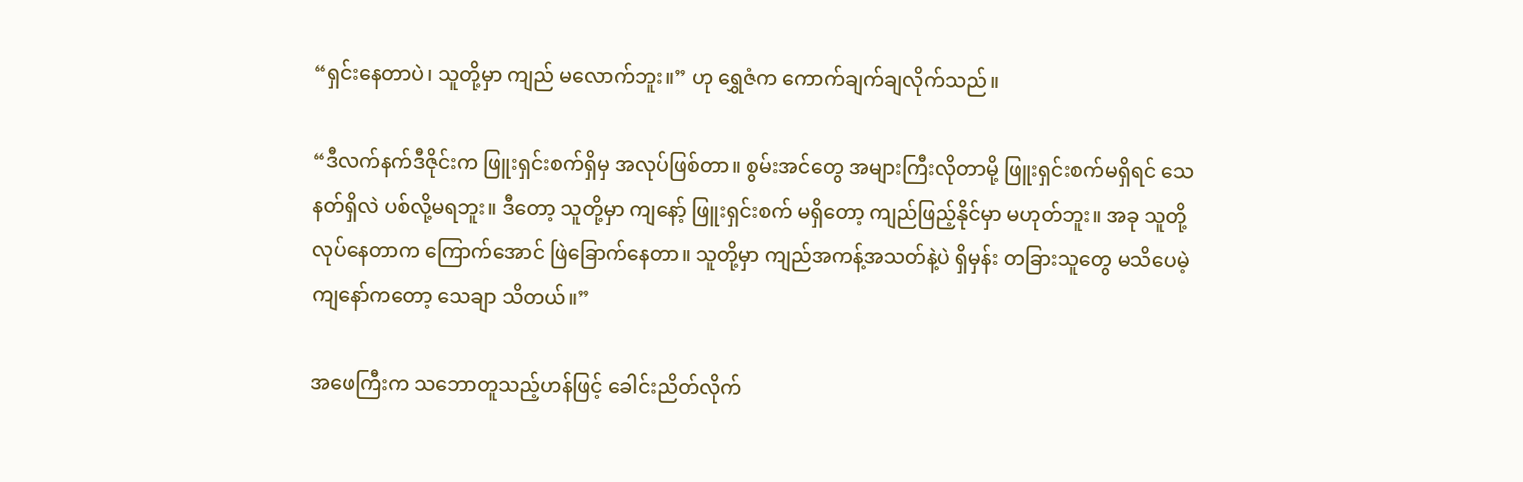“ရှင်းနေတာပဲ၊ သူတို့မှာ ကျည် မလောက်ဘူး။” ဟု ရွှေဇံက ကောက်ချက်ချလိုက်သည်။

“ဒီလက်နက်ဒီဇိုင်းက ဖြူးရှင်းစက်ရှိမှ အလုပ်ဖြစ်တာ။ စွမ်းအင်တွေ အများကြီးလိုတာမို့ ဖြူးရှင်းစက်မရှိရင် သေနတ်ရှိလဲ ပစ်လို့မရဘူး။ ဒီတော့ သူတို့မှာ ကျနော့် ဖြူးရှင်းစက် မရှိတော့ ကျည်ဖြည့်နိုင်မှာ မဟုတ်ဘူး။ အခု သူတို့ လုပ်နေတာက ကြောက်အောင် ဖြဲခြောက်နေတာ။ သူတို့မှာ ကျည်အကန့်အသတ်နဲ့ပဲ ရှိမှန်း တခြားသူတွေ မသိပေမဲ့ ကျနော်ကတော့ သေချာ သိတယ်။”

အဖေကြီးက သဘောတူသည့်ဟန်ဖြင့် ခေါင်းညိတ်လိုက်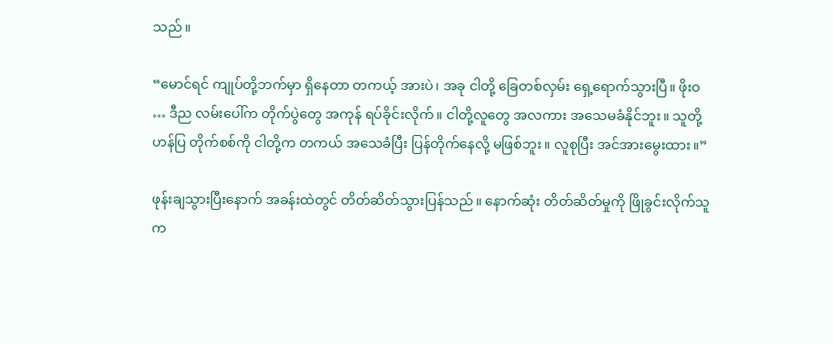သည်။

“မောင်ရင် ကျုပ်တို့ဘက်မှာ ရှိနေတာ တကယ့် အားပဲ၊ အခု ငါတို့ ခြေတစ်လှမ်း ရှေ့ရောက်သွားပြီ။ ဖိုးဝ … ဒီည လမ်းပေါ်က တိုက်ပွဲတွေ အကုန် ရပ်ခိုင်းလိုက်။ ငါတို့လူတွေ အလကား အသေမခံနိုင်ဘူး။ သူတို့ ဟန်ပြ တိုက်စစ်ကို ငါတို့က တကယ် အသေခံပြီး ပြန်တိုက်နေလို့ မဖြစ်ဘူး။ လူစုပြီး အင်အားမွေးထား။”

ဖုန်းချသွားပြီးနောက် အခန်းထဲတွင် တိတ်ဆိတ်သွားပြန်သည်။ နောက်ဆုံး တိတ်ဆိတ်မှုကို ဖြိုခွင်းလိုက်သူက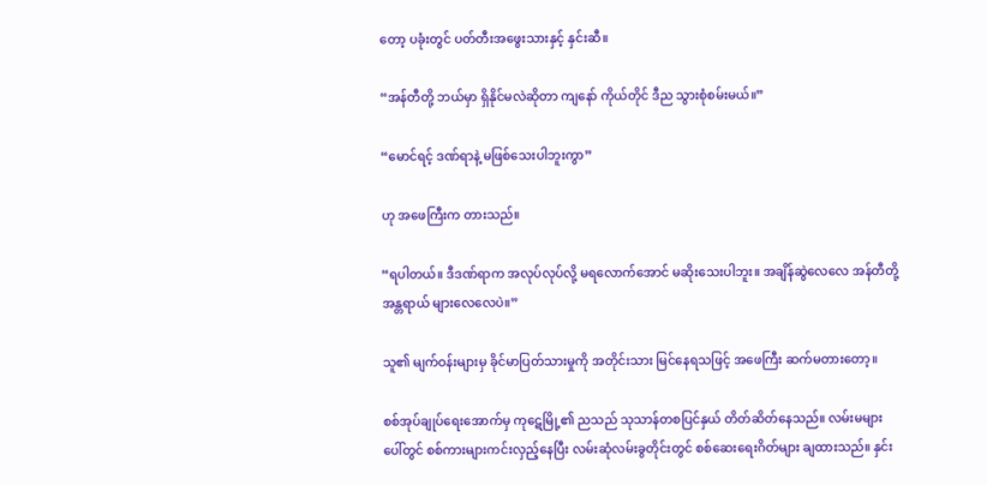တော့ ပခုံးတွင် ပတ်တီးအဖွေးသားနှင့် နှင်းဆီ။

“အန်တီတို့ ဘယ်မှာ ရှိနိုင်မလဲဆိုတာ ကျနော် ကိုယ်တိုင် ဒီည သွားစုံစမ်းမယ်။”

“မောင်ရင့် ဒဏ်ရာနဲ့ မဖြစ်သေးပါဘူးကွာ”

ဟု အဖေကြီးက တားသည်။

“ရပါတယ်။ ဒီဒဏ်ရာက အလုပ်လုပ်လို့ မရလောက်အောင် မဆိုးသေးပါဘူး။ အချိန်ဆွဲလေလေ အန်တီတို့ အန္တရာယ် များလေလေပဲ။”

သူ၏ မျက်ဝန်းများမှ ခိုင်မာပြတ်သားမှုကို အတိုင်းသား မြင်နေရသဖြင့် အဖေကြီး ဆက်မတားတော့။

စစ်အုပ်ချုပ်ရေးအောက်မှ ကုဋေမြို့၏ ညသည် သုသာန်တစပြင်နှယ် တိတ်ဆိတ်နေသည်။ လမ်းမများပေါ်တွင် စစ်ကားများကင်းလှည့်နေပြီး လမ်းဆုံလမ်းခွတိုင်းတွင် စစ်ဆေးရေးဂိတ်များ ချထားသည်။ နှင်း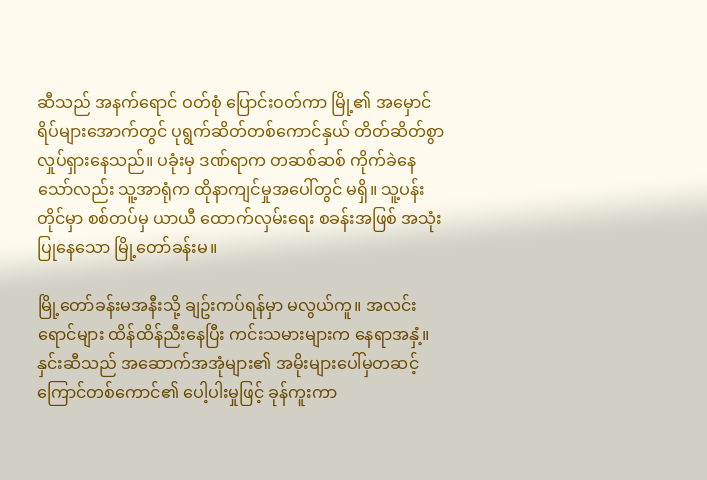ဆီသည် အနက်ရောင် ဝတ်စုံ ပြောင်းဝတ်ကာ မြို့၏ အမှောင်ရိပ်များအောက်တွင် ပုရွက်ဆိတ်တစ်ကောင်နှယ် တိတ်ဆိတ်စွာ လှုပ်ရှားနေသည်။ ပခုံးမှ ဒဏ်ရာက တဆစ်ဆစ် ကိုက်ခဲနေသော်လည်း သူ့အာရုံက ထိုနာကျင်မှုအပေါ်တွင် မရှိ။ သူ့ပန်းတိုင်မှာ စစ်တပ်မှ ယာယီ ထောက်လှမ်းရေး စခန်းအဖြစ် အသုံးပြုနေသော မြို့တော်ခန်းမ။

မြို့တော်ခန်းမအနီးသို့ ချဥ်းကပ်ရန်မှာ မလွယ်ကူ။ အလင်းရောင်များ ထိန်ထိန်ညီးနေပြီး ကင်းသမားများက နေရာအနှံ့။ နှင်းဆီသည် အဆောက်အအုံများ၏ အမိုးများပေါ်မှတဆင့် ကြောင်တစ်ကောင်၏ ပေါ့ပါးမှုဖြင့် ခုန်ကူးကာ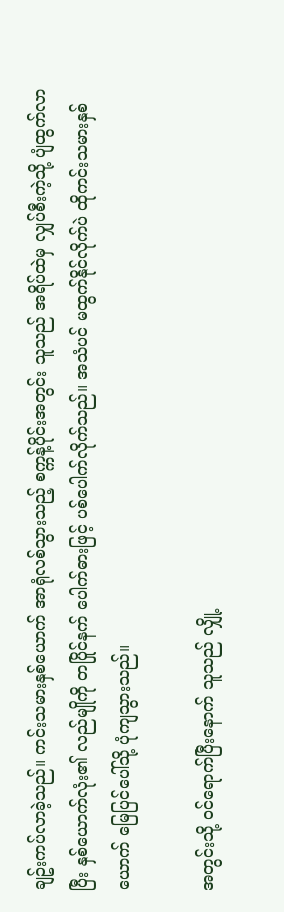ချဥ်းကပ်လာခဲ့သည်။ ကင်းသမားနှစ်ယောက် အာရုံလစ်သွားသည့် စက္ကန့်ပိုင်းအတွင်း သူသည် အရိပ်ထဲမှ လျှပ်စီးကဲ့သို့ ပျံထွက်လာပြီး နှစ်ယောက်လုံး၏ လည်မျိုကို တပြိုင်နက် ပေါက်ဓားဖြင့် ပစ်ပေါက်လိုက်သည်။ အသံပင် မထွက်နိုင်လိုက်ပဲ ထိုကင်းသမားနှစ်ယောက် မြေပြင်ပေါ်သို့ ပုံကျသွားသည်။

အတွင်းသို့ ဝင်ရောက်ပြီးနောက် သူသည် လျှို့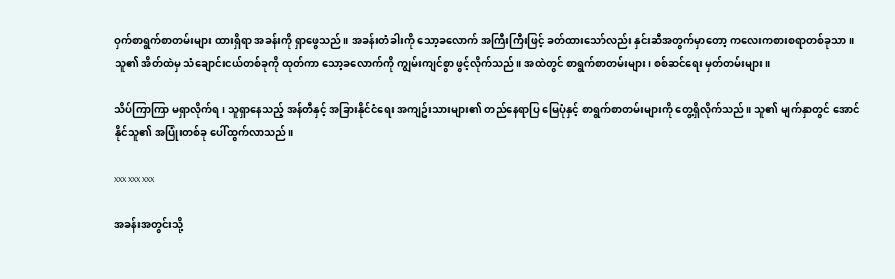ဝှက်စာရွက်စာတမ်းများ ထားရှိရာ အခန်းကို ရှာဖွေသည်။ အခန်းတံခါးကို သော့ခလောက် အကြီးကြီးဖြင့် ခတ်ထားသော်လည်း နှင်းဆီအတွက်မှာတော့ ကလေးကစားစရာတစ်ခုသာ။ သူ၏ အိတ်ထဲမှ သံချောင်းငယ်တစ်ခုကို ထုတ်ကာ သော့ခလောက်ကို ကျွမ်းကျင်စွာ ဖွင့်လိုက်သည်။ အထဲတွင် စာရွက်စာတမ်းများ၊ စစ်ဆင်ရေး မှတ်တမ်းများ။

သိပ်ကြာကြာ မရှာလိုက်ရ၊ သူရှာနေသည့် အန်တီနှင့် အခြားနိုင်ငံရေး အကျဥ်းသားများ၏ တည်နေရာပြ မြေပုံနှင့် စာရွက်စာတမ်းများကို တွေ့ရှိလိုက်သည်။ သူ၏ မျက်နှာတွင် အောင်နိုင်သူ၏ အပြုံးတစ်ခု ပေါ်ထွက်လာသည်။

xxx xxx xxx

အခန်းအတွင်းသို့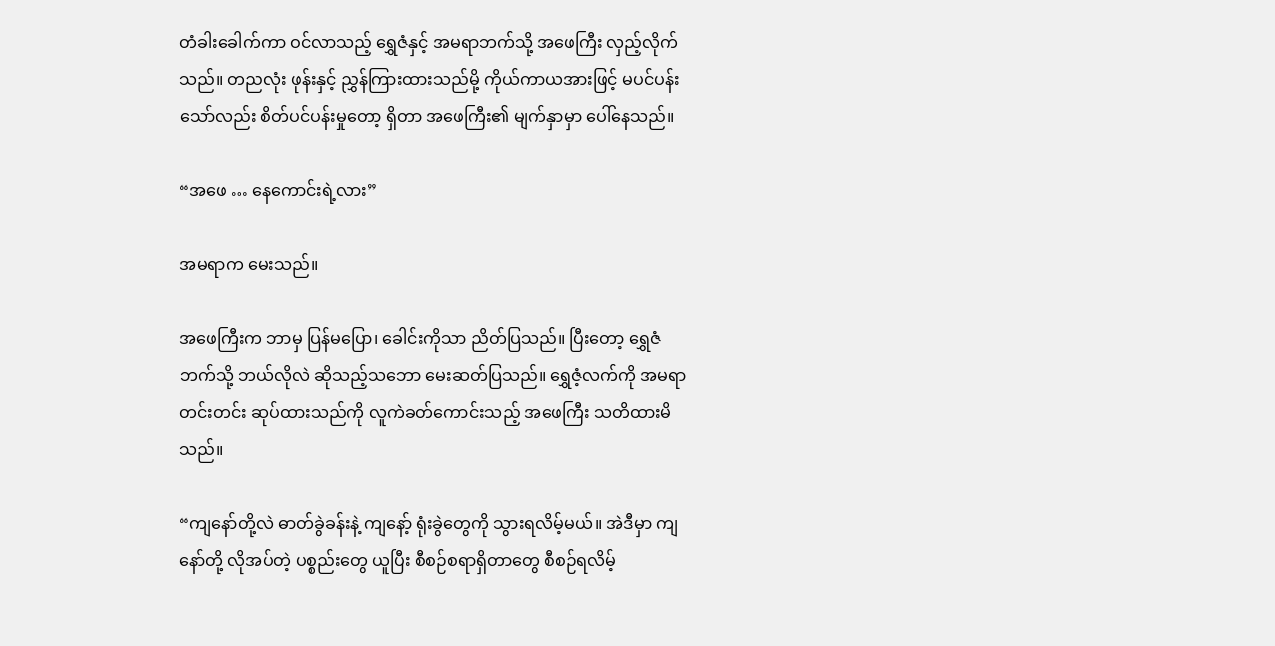တံခါးခေါက်ကာ ဝင်လာသည့် ရွှေဇံနှင့် အမရာဘက်သို့ အဖေကြီး လှည့်လိုက်သည်။ တညလုံး ဖုန်းနှင့် ညွှန်ကြားထားသည်မို့ ကိုယ်ကာယအားဖြင့် မပင်ပန်းသော်လည်း စိတ်ပင်ပန်းမှုတော့ ရှိတာ အဖေကြီး၏ မျက်နှာမှာ ပေါ်နေသည်။

“အဖေ … နေကောင်းရဲ့လား”

အမရာက မေးသည်။

အဖေကြီးက ဘာမှ ပြန်မပြော၊ ခေါင်းကိုသာ ညိတ်ပြသည်။ ပြီးတော့ ရွှေဇံဘက်သို့ ဘယ်လိုလဲ ဆိုသည့်သဘော မေးဆတ်ပြသည်။ ရွှေဇံ့လက်ကို အမရာ တင်းတင်း ဆုပ်ထားသည်ကို လူကဲခတ်ကောင်းသည့် အဖေကြီး သတိထားမိသည်။

“ကျနော်တို့လဲ ဓာတ်ခွဲခန်းနဲ့ ကျနော့် ရုံးခွဲတွေကို သွားရလိမ့်မယ်။ အဲဒီမှာ ကျနော်တို့ လိုအပ်တဲ့ ပစ္စည်းတွေ ယူပြီး စီစဉ်စရာရှိတာတွေ စီစဉ်ရလိမ့်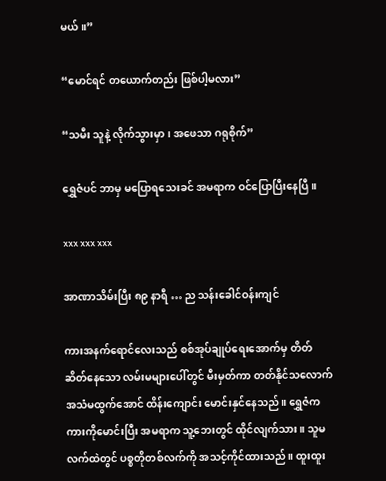မယ်။”

“မောင်ရင် တယောက်တည်း ဖြစ်ပါ့မလား”

“သမီး သူနဲ့ လိုက်သွားမှာ၊ အဖေသာ ဂရုစိုက်”

ရွှေဇံပင် ဘာမှ မပြောရသေးခင် အမရာက ဝင်ပြောပြီးနေပြီ။

xxx xxx xxx

အာဏာသိမ်းပြီး ၈၉ နာရီ … ည သန်းခေါင်ဝန်းကျင်

ကားအနက်ရောင်လေးသည် စစ်အုပ်ချုပ်ရေးအောက်မှ တိတ်ဆိတ်နေသော လမ်းမများပေါ်တွင် မီးမှတ်ကာ တတ်နိုင်သလောက် အသံမထွက်အောင် ထိန်းကျောင်း မောင်းနှင်နေသည်။ ရွှေဇံက ကားကိုမောင်းပြီး အမရာက သူ့ဘေးတွင် ထိုင်လျက်သား။ သူမလက်ထဲတွင် ပစ္စတိုတစ်လက်ကို အသင့်ကိုင်ထားသည်။ ထူးထူး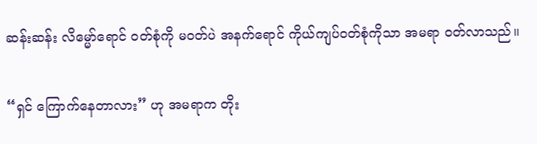ဆန်းဆန်း လိမ္မော်ရောင် ဝတ်စုံကို မဝတ်ပဲ အနက်ရောင် ကိုယ်ကျပ်ဝတ်စုံကိုသာ အမရာ ဝတ်လာသည်။

“ရှင် ကြောက်နေတာလား” ဟု အမရာက တိုး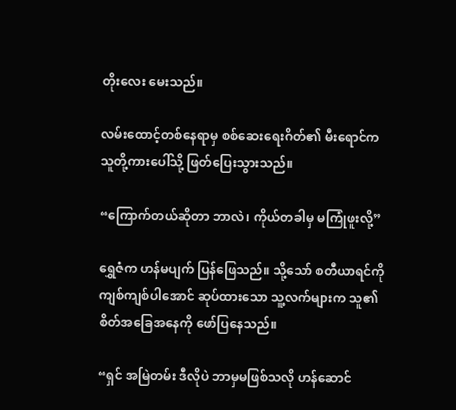တိုးလေး မေးသည်။

လမ်းထောင့်တစ်နေရာမှ စစ်ဆေးရေးဂိတ်၏ မီးရောင်က သူတို့ကားပေါ်သို့ ဖြတ်ပြေးသွားသည်။

“ကြောက်တယ်ဆိုတာ ဘာလဲ၊ ကိုယ်တခါမှ မကြုံဖူးလို့”

ရွှေဇံက ဟန်မပျက် ပြန်ဖြေသည်။ သို့သော် စတီယာရင်ကို ကျစ်ကျစ်ပါအောင် ဆုပ်ထားသော သူ့လက်များက သူ၏ စိတ်အခြေအနေကို ဖော်ပြနေသည်။

“ရှင် အမြဲတမ်း ဒီလိုပဲ ဘာမှမဖြစ်သလို ဟန်ဆောင်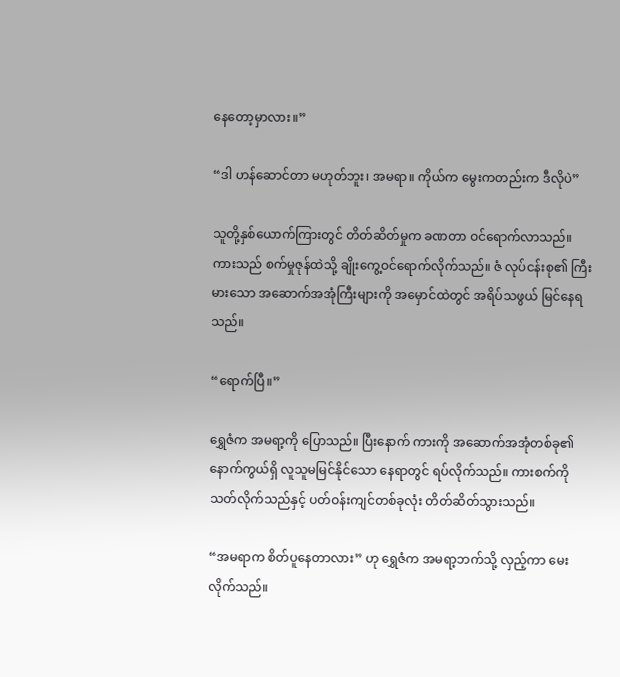နေတော့မှာလား။”

“ဒါ ဟန်ဆောင်တာ မဟုတ်ဘူး၊ အမရာ။ ကိုယ်က မွေးကတည်းက ဒီလိုပဲ”

သူတို့နှစ်ယောက်ကြားတွင် တိတ်ဆိတ်မှုက ခဏတာ ဝင်ရောက်လာသည်။ ကားသည် စက်မှုဇုန်ထဲသို့ ချိုးကွေ့ဝင်ရောက်လိုက်သည်။ ဇံ လုပ်ငန်းစု၏ ကြီးမားသော အဆောက်အအုံကြီးများကို အမှောင်ထဲတွင် အရိပ်သဖွယ် မြင်နေရသည်။

“ရောက်ပြီ။”

ရွှေဇံက အမရာ့ကို ပြောသည်။ ပြီးနောက် ကားကို အဆောက်အအုံတစ်ခု၏ နောက်ကွယ်ရှိ လူသူမမြင်နိုင်သော နေရာတွင် ရပ်လိုက်သည်။ ကားစက်ကို သတ်လိုက်သည်နှင့် ပတ်ဝန်းကျင်တစ်ခုလုံး တိတ်ဆိတ်သွားသည်။

“အမရာက စိတ်ပူနေတာလား” ဟု ရွှေဇံက အမရာ့ဘက်သို့ လှည့်ကာ မေးလိုက်သည်။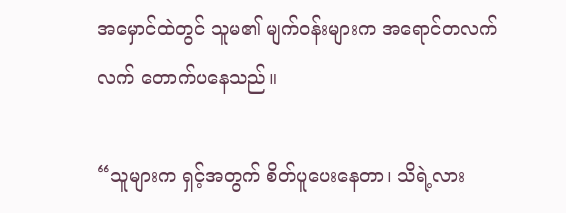အမှောင်ထဲတွင် သူမ၏ မျက်ဝန်းများက အရောင်တလက်လက် တောက်ပနေသည်။

“သူများက ရှင့်အတွက် စိတ်ပူပေးနေတာ၊ သိရဲ့လား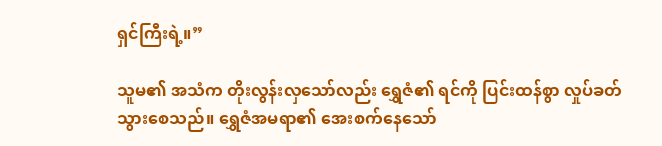ရှင်ကြီးရဲ့။”

သူမ၏ အသံက တိုးလွန်းလှသော်လည်း ရွှေဇံ၏ ရင်ကို ပြင်းထန်စွာ လှုပ်ခတ်သွားစေသည်။ ရွှေဇံအမရာ၏ အေးစက်နေသော်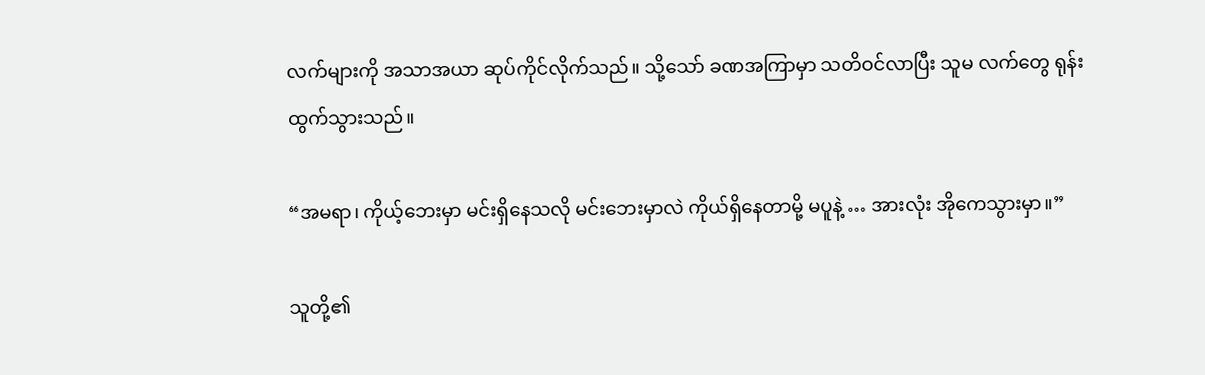လက်များကို အသာအယာ ဆုပ်ကိုင်လိုက်သည်။ သို့သော် ခဏအကြာမှာ သတိဝင်လာပြီး သူမ လက်တွေ ရုန်းထွက်သွားသည်။

“အမရာ၊ ကိုယ့်ဘေးမှာ မင်းရှိနေသလို မင်းဘေးမှာလဲ ကိုယ်ရှိနေတာမို့ မပူနဲ့ … အားလုံး အိုကေသွားမှာ။”

သူတို့၏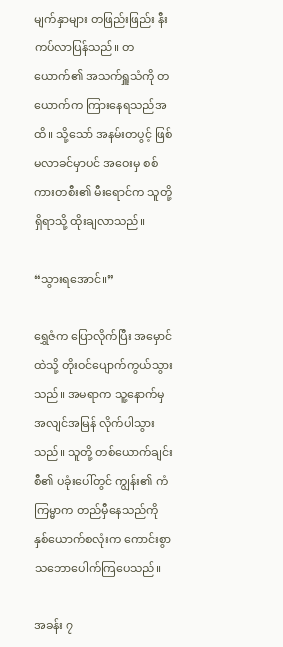မျက်နှာများ တဖြည်းဖြည်း နီးကပ်လာပြန်သည်။ တယောက်၏ အသက်ရှူသံကို တယောက်က ကြားနေရသည်အထိ။ သို့သော် အနမ်းတပွင့် ဖြစ်မလာခင်မှာပင် အဝေးမှ စစ်ကားတစီး၏ မီးရောင်က သူတို့ရှိရာသို့ ထိုးချလာသည်။

“သွားရအောင်။”

ရွှေဇံက ပြောလိုက်ပြီး အမှောင်ထဲသို့ တိုးဝင်ပျောက်ကွယ်သွားသည်။ အမရာက သူ့နောက်မှ အလျင်အမြန် လိုက်ပါသွားသည်။ သူတို့ တစ်ယောက်ချင်းစီ၏ ပခုံးပေါ်တွင် ကျွန်း၏ ကံကြမ္မာက တည်မှီနေသည်ကို နှစ်ယောက်စလုံးက ကောင်းစွာ သဘောပေါက်ကြပေသည်။

အခန်း ၇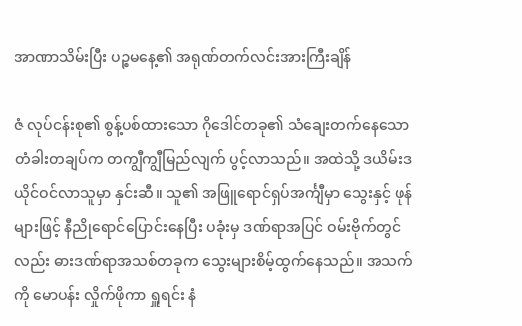အာဏာသိမ်းပြီး ပဉ္စမနေ့၏ အရုဏ်တက်လင်းအားကြီးချိန်

ဇံ လုပ်ငန်းစု၏ စွန့်ပစ်ထားသော ဂိုဒေါင်တခု၏ သံချေးတက်နေသော တံခါးတချပ်က တကျွီကျွီမြည်လျက် ပွင့်လာသည်။ အထဲသို့ ဒယိမ်းဒယိုင်ဝင်လာသူမှာ နှင်းဆီ။ သူ၏ အဖြူရောင်ရှပ်အင်္ကျီမှာ သွေးနှင့် ဖုန်များဖြင့် နီညိုရောင်ပြောင်းနေပြီး ပခုံးမှ ဒဏ်ရာအပြင် ဝမ်းဗိုက်တွင်လည်း ဓားဒဏ်ရာအသစ်တခုက သွေးများစိမ့်ထွက်နေသည်။ အသက်ကို မောပန်း လှိုက်ဖိုကာ ရှူရင်း နံ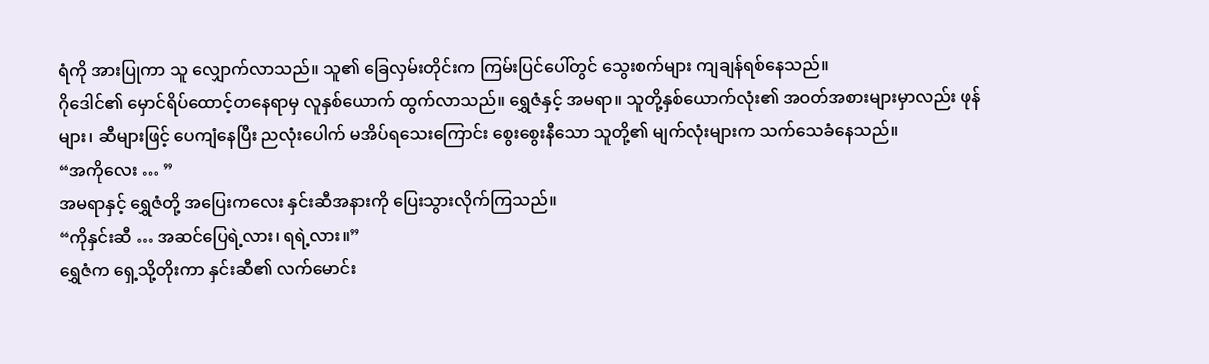ရံကို အားပြုကာ သူ လျှောက်လာသည်။ သူ၏ ခြေလှမ်းတိုင်းက ကြမ်းပြင်ပေါ်တွင် သွေးစက်များ ကျချန်ရစ်နေသည်။
ဂိုဒေါင်၏ မှောင်ရိပ်ထောင့်တနေရာမှ လူနှစ်ယောက် ထွက်လာသည်။ ရွှေဇံနှင့် အမရာ။ သူတို့နှစ်ယောက်လုံး၏ အဝတ်အစားများမှာလည်း ဖုန်များ၊ ဆီများဖြင့် ပေကျံနေပြီး ညလုံးပေါက် မအိပ်ရသေးကြောင်း စွေးစွေးနီသော သူတို့၏ မျက်လုံးများက သက်သေခံနေသည်။
“အကိုလေး … ”
အမရာနှင့် ရွှေဇံတို့ အပြေးကလေး နှင်းဆီအနားကို ပြေးသွားလိုက်ကြသည်။
“ကိုနှင်းဆီ … အဆင်ပြေရဲ့လား၊ ရရဲ့လား။”
ရွှေဇံက ရှေ့သို့တိုးကာ နှင်းဆီ၏ လက်မောင်း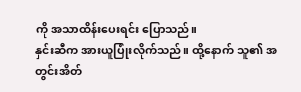ကို အသာထိန်းပေးရင်း ပြောသည်။
နှင်းဆီက အားယူပြုံးလိုက်သည်။ ထို့နောက် သူ၏ အတွင်းအိတ်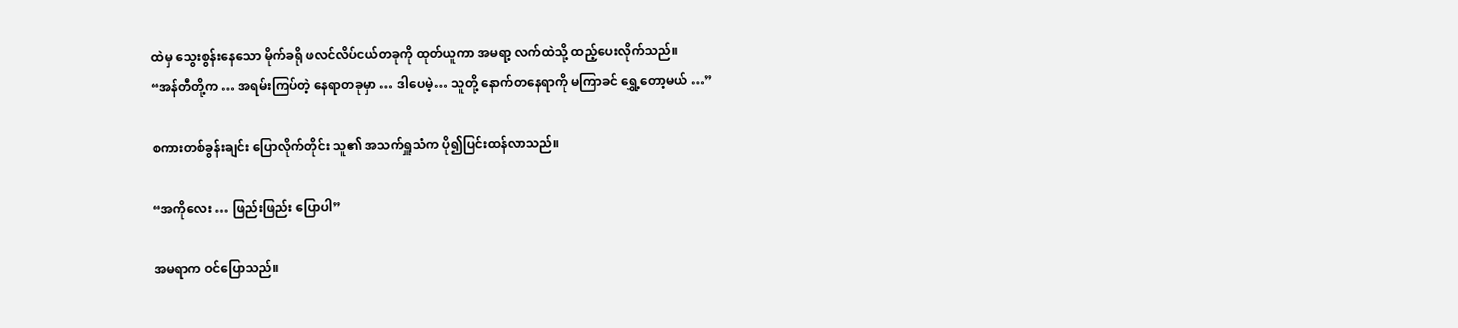ထဲမှ သွေးစွန်းနေသော မိုက်ခရို ဖလင်လိပ်ငယ်တခုကို ထုတ်ယူကာ အမရာ့ လက်ထဲသို့ ထည့်ပေးလိုက်သည်။
“အန်တီတို့က … အရမ်းကြပ်တဲ့ နေရာတခုမှာ … ဒါပေမဲ့… သူတို့ နောက်တနေရာကို မကြာခင် ရွှေ့တော့မယ် …”

စကားတစ်ခွန်းချင်း ပြောလိုက်တိုင်း သူ၏ အသက်ရှူသံက ပို၍ပြင်းထန်လာသည်။

“အကိုလေး … ဖြည်းဖြည်း ပြောပါ”

အမရာက ဝင်ပြောသည်။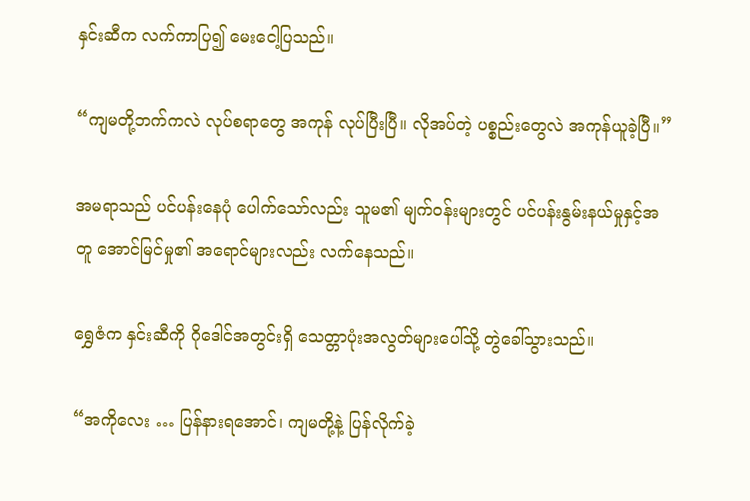နှင်းဆီက လက်ကာပြ၍ မေးငေါ့ပြသည်။

“ကျမတို့ဘက်ကလဲ လုပ်စရာတွေ အကုန် လုပ်ပြီးပြီ။ လိုအပ်တဲ့ ပစ္စည်းတွေလဲ အကုန်ယူခဲ့ပြီ။”

အမရာသည် ပင်ပန်းနေပုံ ပေါက်သော်လည်း သူမ၏ မျက်ဝန်းများတွင် ပင်ပန်းနွမ်းနယ်မှုနှင့်အတူ အောင်မြင်မှု၏ အရောင်များလည်း လက်နေသည်။

ရွှေဇံက နှင်းဆီကို ဂိုဒေါင်အတွင်းရှိ သေတ္တာပုံးအလွတ်များပေါ်သို့ တွဲခေါ်သွားသည်။

“အကိုလေး … ပြန်နားရအောင်၊ ကျမတို့နဲ့ ပြန်လိုက်ခဲ့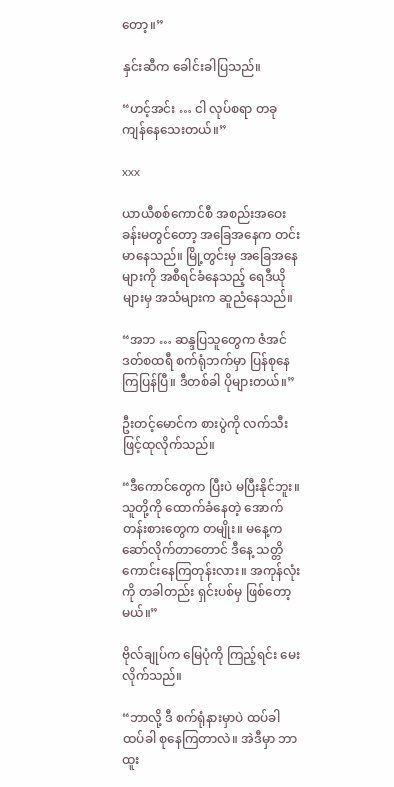တော့။”

နှင်းဆီက ခေါင်းခါပြသည်။

“ဟင့်အင်း … ငါ လုပ်စရာ တခု ကျန်နေသေးတယ်။”

xxx

ယာယီစစ်ကောင်စီ အစည်းအဝေးခန်းမတွင်တော့ အခြေအနေက တင်းမာနေသည်။ မြို့တွင်းမှ အခြေအနေများကို အစီရင်ခံနေသည့် ရေဒီယိုများမှ အသံများက ဆူညံနေသည်။

“အဘ … ဆန္ဒပြသူတွေက ဇံအင်ဒတ်စထရီ စက်ရုံဘက်မှာ ပြန်စုနေကြပြန်ပြီ။ ဒီတစ်ခါ ပိုများတယ်။”

ဦးတင့်မောင်က စားပွဲကို လက်သီးဖြင့်ထုလိုက်သည်။

“ဒီကောင်တွေက ပြီးပဲ မပြီးနိုင်ဘူး။ သူတို့ကို ထောက်ခံနေတဲ့ အောက်တန်းစားတွေက တမျိုး။ မနေ့က ဆော်လိုက်တာတောင် ဒီနေ့ သတ္တိကောင်းနေကြတုန်းလား။ အကုန်လုံးကို တခါတည်း ရှင်းပစ်မှ ဖြစ်တော့မယ်။”

ဗိုလ်ချုပ်က မြေပုံကို ကြည့်ရင်း မေးလိုက်သည်။

“ဘာလို့ ဒီ စက်ရုံနားမှာပဲ ထပ်ခါထပ်ခါ စုနေကြတာလဲ။ အဲဒီမှာ ဘာထူး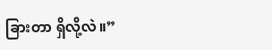ခြားတာ ရှိလို့လဲ။”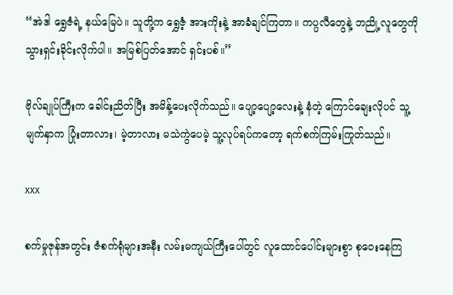“အဲဒါ ရွှေဇံရဲ့ နယ်မြေပဲ။ သူတို့က ရွှေဇံ့ အားကိုးနဲ့ အာခံချင်ကြတာ။ ကပ္ပလီတွေနဲ့ ဘညို့လူတွေကို သွားရှင်းခိုင်းလိုက်ပါ။ အမြစ်ပြတ်အောင် ရှင်းပစ်။”

ဗိုလ်ချုပ်ကြီးက ခေါင်းညိတ်ပြီး အမိန့်ပေးလိုက်သည်။ ပျော့ပျော့လေးနဲ့ နံတဲ့ ကြောင်ချေးလိုပင် သူ့မျက်နှာက ပြုံးတာလား၊ မဲ့တာလား မသဲကွဲပေမဲ့ သူ့လုပ်ရပ်ကတော့ ရက်စက်ကြမ်းကြုတ်သည်။

xxx

စက်မှုဇုန်အတွင်း ဇံစက်ရုံများအနီး လမ်းမကျယ်ကြီးပေါ်တွင် လူထောင်ပေါင်းများစွာ စုဝေးနေကြ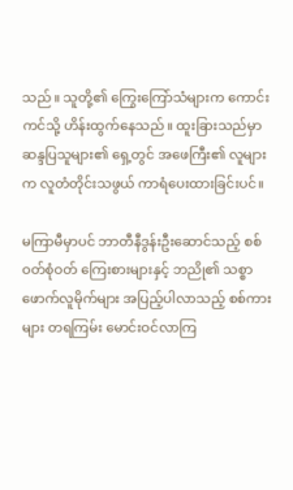သည်။ သူတို့၏ ကြွေးကြော်သံများက ကောင်းကင်သို့ ဟိန်းထွက်နေသည်။ ထူးခြားသည်မှာ ဆန္ဒပြသူများ၏ ရှေ့တွင် အဖေကြီး၏ လူများက လူတံတိုင်းသဖွယ် ကာရံပေးထားခြင်းပင်။

မကြာမီမှာပင် ဘာတီနီဒွန်းဦးဆောင်သည့် စစ်ဝတ်စုံဝတ် ကြေးစားများနှင့် ဘညို၏ သစ္စာဖောက်လူမိုက်များ အပြည့်ပါလာသည့် စစ်ကားများ တရကြမ်း မောင်းဝင်လာကြ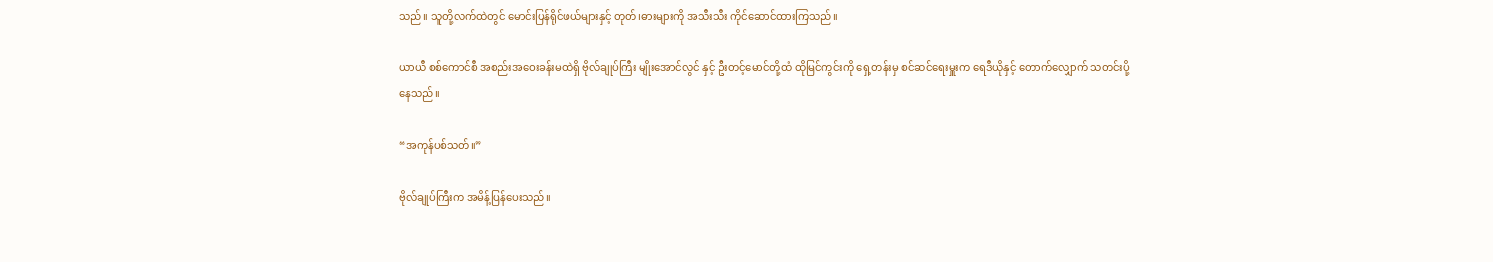သည်။ သူတို့လက်ထဲတွင် မောင်းပြန်ရိုင်ဖယ်များနှင့် တုတ်၊ဓားများကို အသီးသီး ကိုင်ဆောင်ထားကြသည်။

ယာယီ စစ်ကောင်စီ အစည်းအဝေးခန်းမထဲရှိ ဗိုလ်ချုပ်ကြီး မျိုးအောင်လွင် နှင့် ဦးတင့်မောင်တို့ထံ ထိုမြင်ကွင်းကို ရှေ့တန်းမှ စင်ဆင်ရေးမှူးက ရေဒီယိုနှင့် တောက်လျှောက် သတင်းပို့နေသည်။

“အကုန်ပစ်သတ်။”

ဗိုလ်ချုပ်ကြီးက အမိန့်ပြန်ပေးသည်။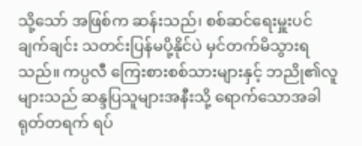သို့သော် အဖြစ်က ဆန်းသည်၊ စစ်ဆင်ရေးမှူးပင် ချက်ချင်း သတင်းပြန်မပို့နိုင်ပဲ မှင်တက်မိသွားရသည်။ ကပ္ပလီ ကြေးစားစစ်သားများနှင့် ဘညို၏လူများသည် ဆန္ဒပြသူများအနီးသို့ ရောက်သောအခါ ရုတ်တရက် ရပ်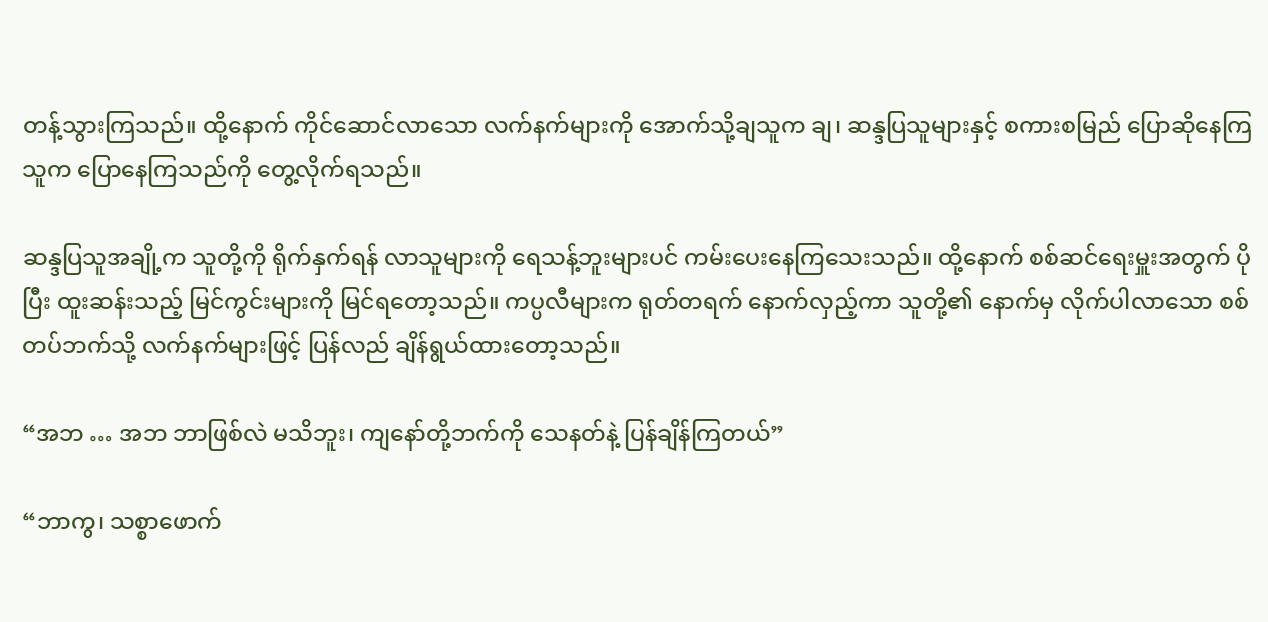တန့်သွားကြသည်။ ထို့နောက် ကိုင်ဆောင်လာသော လက်နက်များကို အောက်သို့ချသူက ချ၊ ဆန္ဒပြသူများနှင့် စကားစမြည် ပြောဆိုနေကြသူက ပြောနေကြသည်ကို တွေ့လိုက်ရသည်။

ဆန္ဒပြသူအချို့က သူတို့ကို ရိုက်နှက်ရန် လာသူများကို ရေသန့်ဘူးများပင် ကမ်းပေးနေကြသေးသည်။ ထို့နောက် စစ်ဆင်ရေးမှူးအတွက် ပိုပြီး ထူးဆန်းသည့် မြင်ကွင်းများကို မြင်ရတော့သည်။ ကပ္ပလီများက ရုတ်တရက် နောက်လှည့်ကာ သူတို့၏ နောက်မှ လိုက်ပါလာသော စစ်တပ်ဘက်သို့ လက်နက်များဖြင့် ပြန်လည် ချိန်ရွယ်ထားတော့သည်။

“အဘ … အဘ ဘာဖြစ်လဲ မသိဘူး၊ ကျနော်တို့ဘက်ကို သေနတ်နဲ့ ပြန်ချိန်ကြတယ်”

“ဘာကွ၊ သစ္စာဖောက်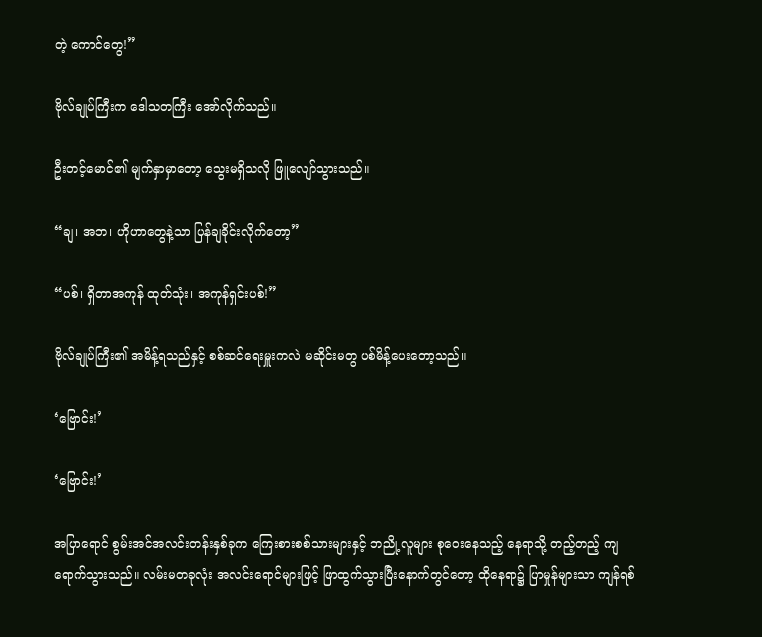တဲ့ ကောင်တွေ!”

ဗိုလ်ချုပ်ကြီးက ဒေါသတကြီး အော်လိုက်သည်။

ဦးတင့်မောင်၏ မျက်နှာမှာတော့ သွေးမရှိသလို ဖြူလျော်သွားသည်။

“ချ၊ အဘ၊ ဟိုဟာတွေနဲ့သာ ပြန်ချခိုင်းလိုက်တော့”

“ပစ်၊ ရှိတာအကုန် ထုတ်သုံး၊ အကုန်ရှင်းပစ်!”

ဗိုလ်ချုပ်ကြီး၏ အမိန့်ရသည်နှင့် စစ်ဆင်ရေးမှူးကလဲ မဆိုင်းမတွ ပစ်မိန့်ပေးတော့သည်။

‘ဗြောင်း!’

‘ဗြောင်း!’

အပြာရောင် စွမ်းအင်အလင်းတန်းနှစ်ခုက ကြေးစားစစ်သားများနှင့် ဘညို့လူများ စုဝေးနေသည့် နေရာသို့ တည့်တည့် ကျရောက်သွားသည်။ လမ်းမတခုလုံး အလင်းရောင်များဖြင့် ဖြာထွက်သွားပြီးနောက်တွင်တော့ ထိုနေရာ၌ ပြာမှုန်များသာ ကျန်ရစ်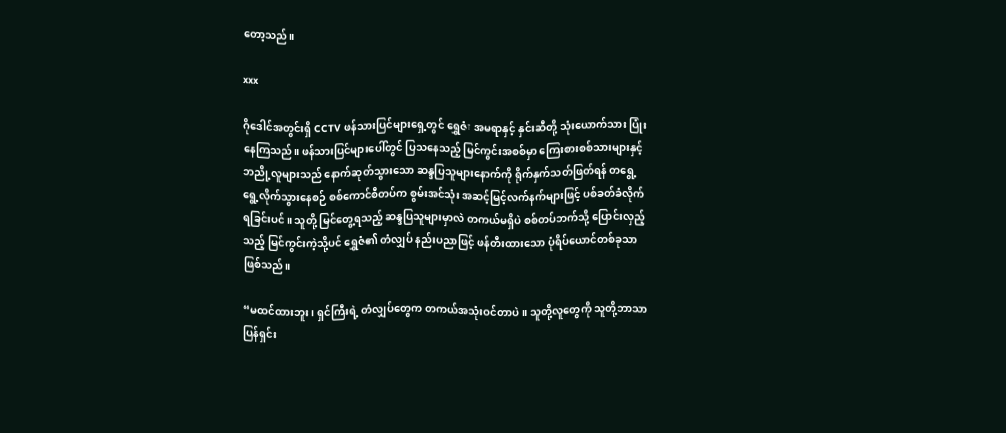တော့သည်။

xxx

ဂိုဒေါင်အတွင်းရှိ CCTV ဖန်သားပြင်များရှေ့တွင် ရွှေဇံ፣ အမရာနှင့် နှင်းဆီတို့ သုံးယောက်သား ပြုံးနေကြသည်။ ဖန်သားပြင်များပေါ်တွင် ပြသနေသည့် မြင်ကွင်းအစစ်မှာ ကြေးစားစစ်သားများနှင့် ဘညို့လူများသည် နောက်ဆုတ်သွားသော ဆန္ဒပြသူများနောက်ကို ရိုက်နှက်သတ်ဖြတ်ရန် တရွေ့ရွေ့လိုက်သွားနေစဉ် စစ်ကောင်စီတပ်က စွမ်းအင်သုံး အဆင့်မြင့်လက်နက်များဖြင့် ပစ်ခတ်ခံလိုက်ရခြင်းပင်။ သူတို့ မြင်တွေ့ရသည့် ဆန္ဒပြသူများမှာလဲ တကယ်မရှိပဲ စစ်တပ်ဘက်သို့ ပြောင်းလှည့်သည့် မြင်ကွင်းကဲ့သို့ပင် ရွှေဇံ၏ တံလျှပ် နည်းပညာဖြင့် ဖန်တီးထားသော ပုံရိပ်ယောင်တစ်ခုသာ ဖြစ်သည်။

“မထင်ထားဘူး၊ ရှင်ကြီးရဲ့ တံလျှပ်တွေက တကယ်အသုံးဝင်တာပဲ။ သူတို့လူတွေကို သူတို့ဘာသာ ပြန်ရှင်း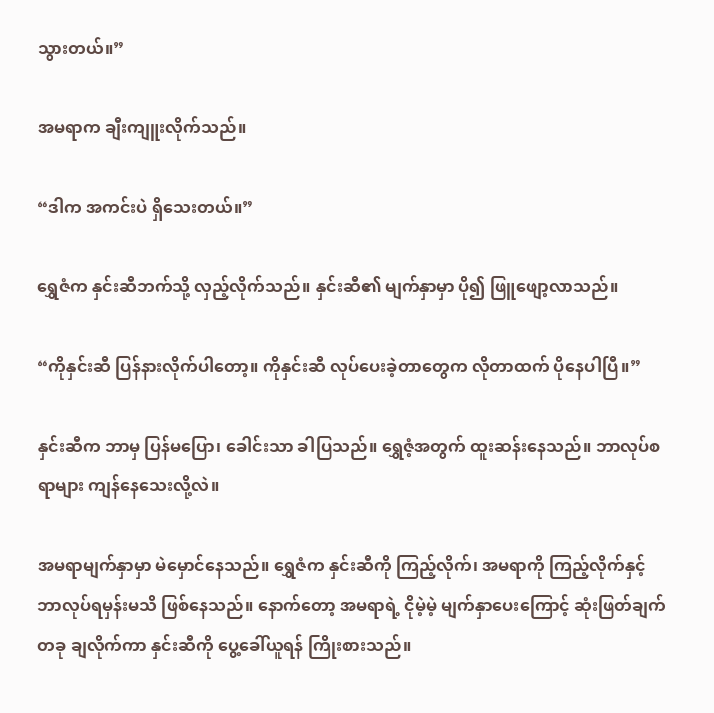သွားတယ်။”

အမရာက ချီးကျူးလိုက်သည်။

“ဒါက အကင်းပဲ ရှိသေးတယ်။”

ရွှေဇံက နှင်းဆီဘက်သို့ လှည့်လိုက်သည်။ နှင်းဆီ၏ မျက်နှာမှာ ပို၍ ဖြူဖျော့လာသည်။

“ကိုနှင်းဆီ ပြန်နားလိုက်ပါတော့။ ကိုနှင်းဆီ လုပ်ပေးခဲ့တာတွေက လိုတာထက် ပိုနေပါပြီ။”

နှင်းဆီက ဘာမှ ပြန်မပြော၊ ခေါင်းသာ ခါပြသည်။ ရွှေဇံ့အတွက် ထူးဆန်းနေသည်။ ဘာလုပ်စရာများ ကျန်နေသေးလို့လဲ။

အမရာမျက်နှာမှာ မဲမှောင်နေသည်။ ရွှေဇံက နှင်းဆီကို ကြည့်လိုက်၊ အမရာကို ကြည့်လိုက်နှင့် ဘာလုပ်ရမှန်းမသိ ဖြစ်နေသည်။ နောက်တော့ အမရာရဲ့ ငိုမဲ့မဲ့ မျက်နှာပေးကြောင့် ဆုံးဖြတ်ချက်တခု ချလိုက်ကာ နှင်းဆီကို ပွေ့ခေါ်ယူရန် ကြိုးစားသည်။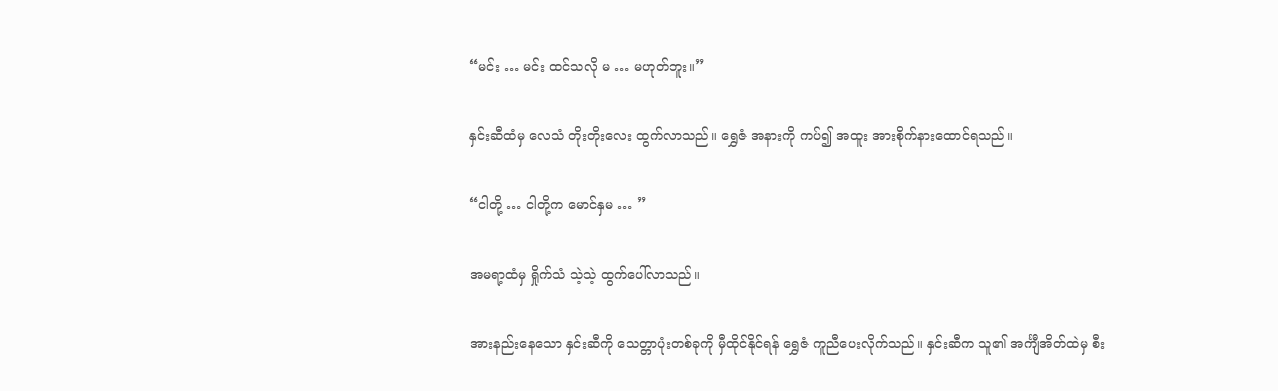“မင်း … မင်း ထင်သလို မ … မဟုတ်ဘူး။”

နှင်းဆီထံမှ လေသံ တိုးတိုးလေး ထွက်လာသည်။ ရွှေဇံ အနားကို ကပ်၍ အထူး အားစိုက်နားထောင်ရသည်။

“ငါတို့ … ငါတို့က မောင်နှမ … ”

အမရာ့ထံမှ ရှိုက်သံ သဲ့သဲ့ ထွက်ပေါ်လာသည်။

အားနည်းနေသော နှင်းဆီကို သေတ္တာပုံးတစ်ခုကို မှီထိုင်နိုင်ရန် ရွှေဇံ ကူညီပေးလိုက်သည်။ နှင်းဆီက သူ၏ အင်္ကျီအိတ်ထဲမှ စီး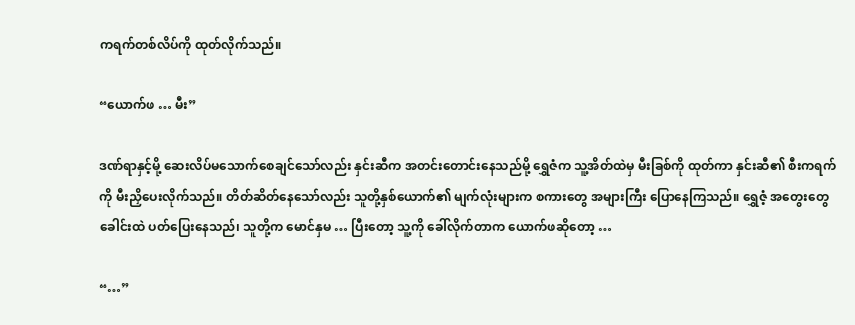ကရက်တစ်လိပ်ကို ထုတ်လိုက်သည်။

“ယောက်ဖ … မီး”

ဒဏ်ရာနှင့်မို့ ဆေးလိပ်မသောက်စေချင်သော်လည်း နှင်းဆီက အတင်းတောင်းနေသည်မို့ ရွှေဇံက သူ့အိတ်ထဲမှ မီးခြစ်ကို ထုတ်ကာ နှင်းဆီ၏ စီးကရက်ကို မီးညှိပေးလိုက်သည်။ တိတ်ဆိတ်နေသော်လည်း သူတို့နှစ်ယောက်၏ မျက်လုံးများက စကားတွေ အများကြီး ပြောနေကြသည်။ ရွှေဇံ့ အတွေးတွေ ခေါင်းထဲ ပတ်ပြေးနေသည်၊ သူတို့က မောင်နှမ … ပြီးတော့ သူ့ကို ခေါ်လိုက်တာက ယောက်ဖဆိုတော့ …

“…”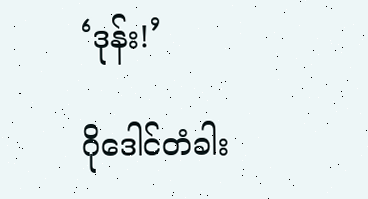‘ဒုန်း!’

ဂိုဒေါင်တံခါး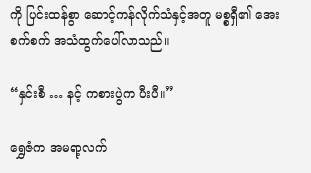ကို ပြင်းထန်စွာ ဆောင့်ကန်လိုက်သံနှင့်အတူ မစ္စရှီ၏ အေးစက်စက် အသံထွက်ပေါ်လာသည်။

“နှင်းစီ … နင့် ကစားပွဲက ပီးပီ။”

ရွှေဇံက အမရာ့လက်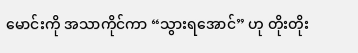မောင်းကို အသာကိုင်ကာ “သွားရအောင်” ဟု တိုးတိုး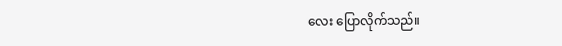လေး ပြောလိုက်သည်။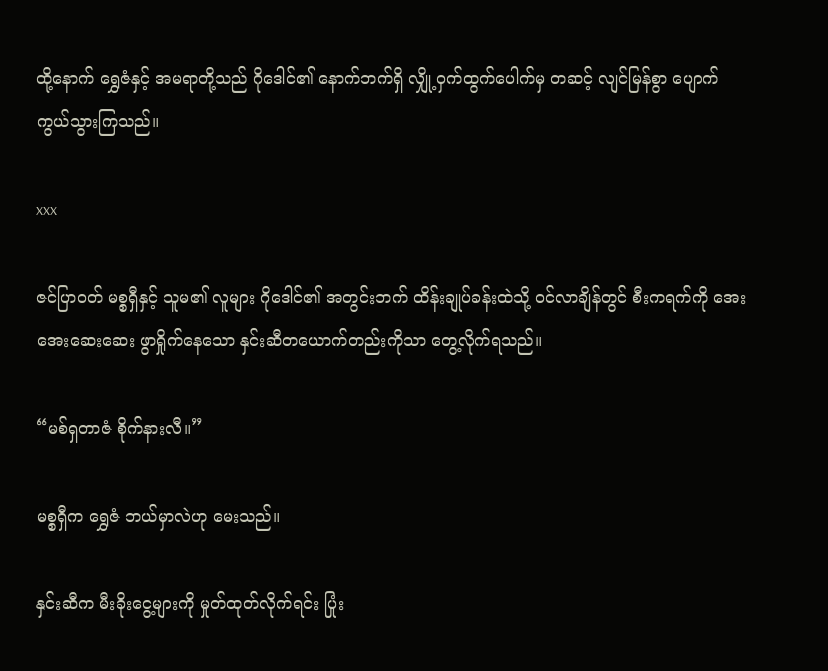ထို့နောက် ရွှေဇံနှင့် အမရာတို့သည် ဂိုဒေါင်၏ နောက်ဘက်ရှိ လျှို့ဝှက်ထွက်ပေါက်မှ တဆင့် လျင်မြန်စွာ ပျောက်ကွယ်သွားကြသည်။

xxx

ဇင်ပြာဝတ် မစ္စရှီနှင့် သူမ၏ လူများ ဂိုဒေါင်၏ အတွင်းဘက် ထိန်းချုပ်ခန်းထဲသို့ ဝင်လာချိန်တွင် စီးကရက်ကို အေးအေးဆေးဆေး ဖွာရှိုက်နေသော နှင်းဆီတယောက်တည်းကိုသာ တွေ့လိုက်ရသည်။

“မစ်ရှတာဇံ စိုက်နားလီ။”

မစ္စရှီက ရွှေဇံ ဘယ်မှာလဲဟု မေးသည်။

နှင်းဆီက မီးခိုးငွေ့များကို မှုတ်ထုတ်လိုက်ရင်း ပြုံး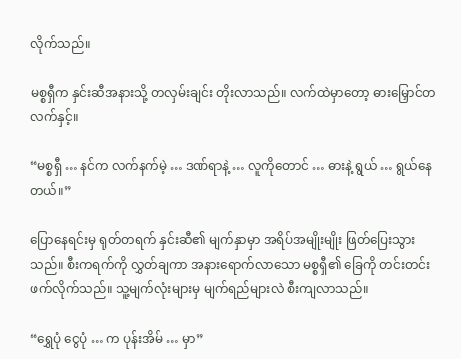လိုက်သည်။

မစ္စရှီက နှင်းဆီအနားသို့ တလှမ်းချင်း တိုးလာသည်။ လက်ထဲမှာတော့ ဓားမြှောင်တလက်နှင့်။

“မစ္စရှီ … နင်က လက်နက်မဲ့ … ဒဏ်ရာနဲ့ … လူကိုတောင် … ဓားနဲ့ ရွယ် … ရွယ်နေတယ်။”

ပြောနေရင်းမှ ရုတ်တရက် နှင်းဆီ၏ မျက်နှာမှာ အရိပ်အမျိုးမျိုး ဖြတ်ပြေးသွားသည်။ စီးကရက်ကို လွှတ်ချကာ အနားရောက်လာသော မစ္စရှီ၏ ခြေကို တင်းတင်း ဖက်လိုက်သည်။ သူ့မျက်လုံးများမှ မျက်ရည်များလဲ စီးကျလာသည်။

“ရွှေပုံ ငွေပုံ … က ပုန်းအိမ် … မှာ”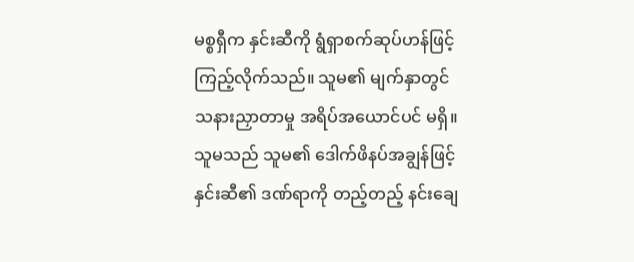မစ္စရှီက နှင်းဆီကို ရွံရှာစက်ဆုပ်ဟန်ဖြင့် ကြည့်လိုက်သည်။ သူမ၏ မျက်နှာတွင် သနားညှာတာမှု အရိပ်အယောင်ပင် မရှိ။ သူမသည် သူမ၏ ဒေါက်ဖိနပ်အချွန်ဖြင့် နှင်းဆီ၏ ဒဏ်ရာကို တည့်တည့် နင်းချေ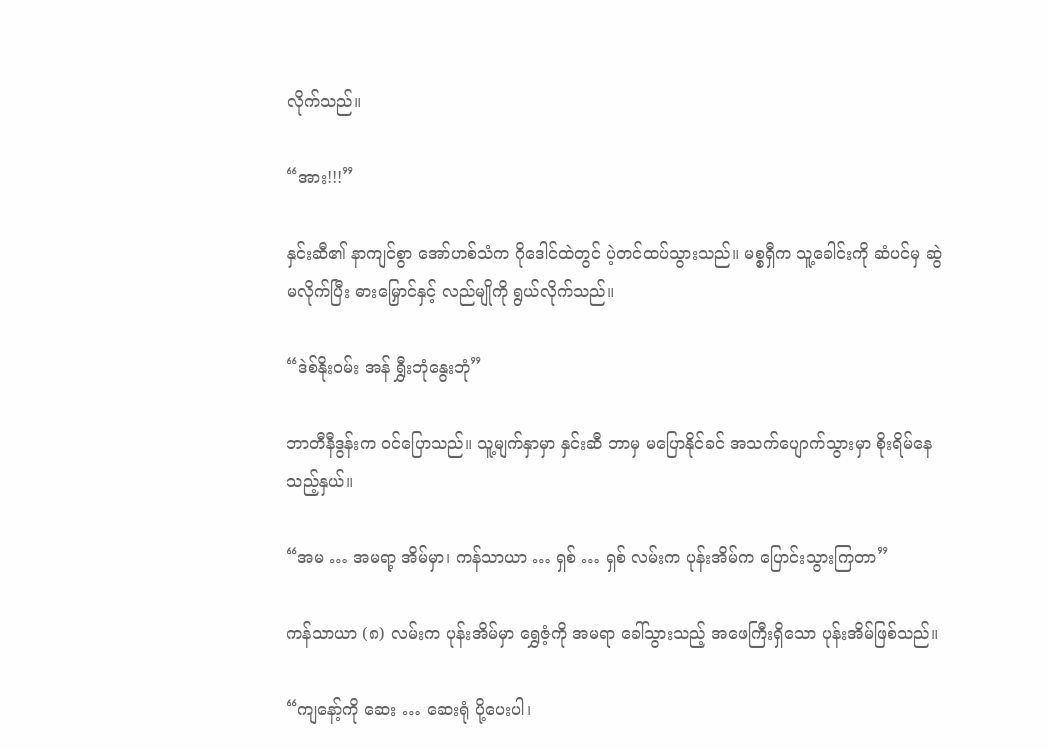လိုက်သည်။

“အား!!!”

နှင်းဆီ၏ နာကျင်စွာ အော်ဟစ်သံက ဂိုဒေါင်ထဲတွင် ပဲ့တင်ထပ်သွားသည်။ မစ္စရှီက သူ့ခေါင်းကို ဆံပင်မှ ဆွဲမလိုက်ပြီး ဓားမြှောင်နှင့် လည်မျိုကို ရွယ်လိုက်သည်။

“ဒဲစ်နိုးဝမ်း အန် ရွှီးဘုံနွေးဘုံ”

ဘာတီနီဒွန်းက ဝင်ပြောသည်။ သူ့မျက်နှာမှာ နှင်းဆီ ဘာမှ မပြောနိုင်ခင် အသက်ပျောက်သွားမှာ စိုးရိမ်နေသည့်နှယ်။

“အမ … အမရာ့ အိမ်မှာ၊ ကန်သာယာ … ရှစ် … ရှစ် လမ်းက ပုန်းအိမ်က ပြောင်းသွားကြတာ”

ကန်သာယာ (၈) လမ်းက ပုန်းအိမ်မှာ ရွှေဇံ့ကို အမရာ ခေါ်သွားသည့် အဖေကြီးရှိသော ပုန်းအိမ်ဖြစ်သည်။

“ကျနော့်ကို ဆေး … ဆေးရုံ ပို့ပေးပါ၊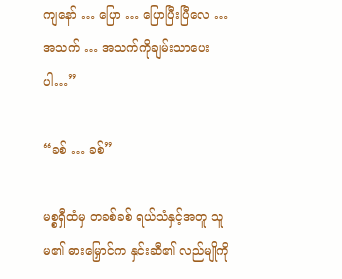ကျနော် … ပြော … ပြောပြီးပြီလေ … အသက် … အသက်ကိုချမ်းသာပေးပါ…”

“ခစ် … ခစ်”

မစ္စရှီထံမှ တခစ်ခစ် ရယ်သံနှင့်အတူ သူမ၏ ဓားမြှောင်က နှင်းဆီ၏ လည်မျိုကို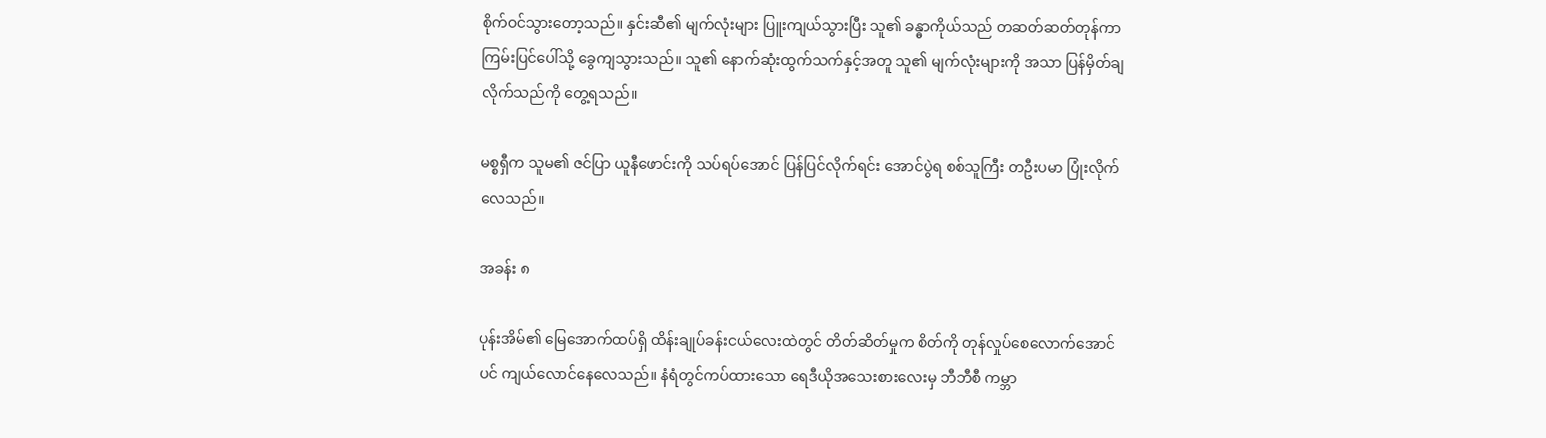စိုက်ဝင်သွားတော့သည်။ နှင်းဆီ၏ မျက်လုံးများ ပြူးကျယ်သွားပြီး သူ၏ ခန္ဓာကိုယ်သည် တဆတ်ဆတ်တုန်ကာ ကြမ်းပြင်ပေါ်သို့ ခွေကျသွားသည်။ သူ၏ နောက်ဆုံးထွက်သက်နှင့်အတူ သူ၏ မျက်လုံးများကို အသာ ပြန်မှိတ်ချလိုက်သည်ကို တွေ့ရသည်။

မစ္စရှီက သူမ၏ ဇင်ပြာ ယူနီဖောင်းကို သပ်ရပ်အောင် ပြန်ပြင်လိုက်ရင်း အောင်ပွဲရ စစ်သူကြီး တဦးပမာ ပြုံးလိုက်လေသည်။

အခန်း ၈

ပုန်းအိမ်၏ မြေအောက်ထပ်ရှိ ထိန်းချုပ်ခန်းငယ်လေးထဲတွင် တိတ်ဆိတ်မှုက စိတ်ကို တုန်လှုပ်စေလောက်အောင်ပင် ကျယ်လောင်နေလေသည်။ နံရံတွင်ကပ်ထားသော ရေဒီယိုအသေးစားလေးမှ ဘီဘီစီ ကမ္ဘာ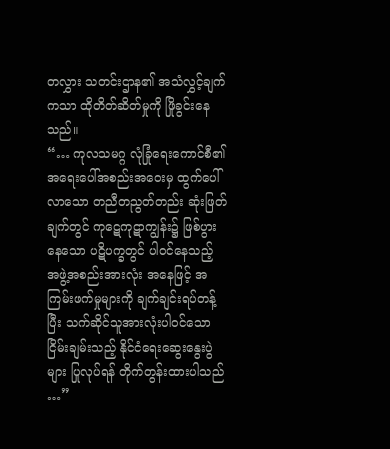တလွှား သတင်းဌာန၏ အသံလွှင့်ချက်ကသာ ထိုတိတ်ဆိတ်မှုကို ဖြိုခွင်းနေသည်။
“… ကုလသမဂ္ဂ လုံခြုံရေးကောင်စီ၏ အရေးပေါ်အစည်းအဝေးမှ ထွက်ပေါ်လာသော တညီတညွတ်တည်း ဆုံးဖြတ်ချက်တွင် ကုဋေကုဋာကျွန်း၌ ဖြစ်ပွားနေသော ပဋိပက္ခတွင် ပါဝင်နေသည့် အဖွဲ့အစည်းအားလုံး အနေဖြင့် အကြမ်းဖက်မှုများကို ချက်ချင်းရပ်တန့်ပြီး သက်ဆိုင်သူအားလုံးပါဝင်သော ငြိမ်းချမ်းသည့် နိုင်ငံရေးဆွေးနွေးပွဲများ ပြုလုပ်ရန် တိုက်တွန်းထားပါသည် …”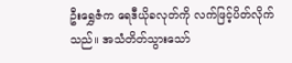ဦးရွှေဇံက ရေဒီယိုခလုတ်ကို လက်ဖြင့်ပိတ်လိုက်သည်။ အသံတိတ်သွားသော်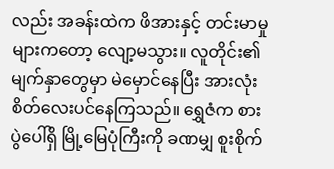လည်း အခန်းထဲက ဖိအားနှင့် တင်းမာမှုများကတော့ လျော့မသွား။ လူတိုင်း၏ မျက်နှာတွေမှာ မဲမှောင်နေပြီး အားလုံး စိတ်လေးပင်နေကြသည်။ ရွှေဇံက စားပွဲပေါ်ရှိ မြို့မြေပုံကြီးကို ခဏမျှ စူးစိုက်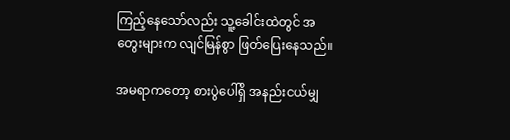ကြည့်နေသော်လည်း သူ့ခေါင်းထဲတွင် အတွေးများက လျင်မြန်စွာ ဖြတ်ပြေးနေသည်။

အမရာကတော့ စားပွဲပေါ်ရှိ အနည်းငယ်မျှ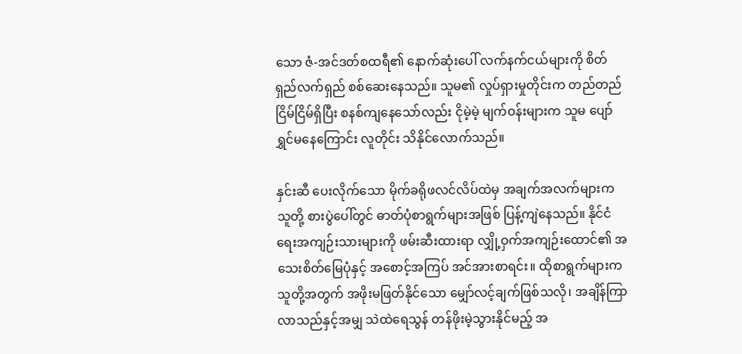သော ဇံ-အင်ဒတ်စထရီ၏ နောက်ဆုံးပေါ် လက်နက်ငယ်များကို စိတ်ရှည်လက်ရှည် စစ်ဆေးနေသည်။ သူမ၏ လှုပ်ရှားမှုတိုင်းက တည်တည်ငြိမ်ငြိမ်ရှိပြီး စနစ်ကျနေသော်လည်း ငိုမဲ့မဲ့ မျက်ဝန်းများက သူမ ပျော်ရွှင်မနေကြောင်း လူတိုင်း သိနိုင်လောက်သည်။

နှင်းဆီ ပေးလိုက်သော မိုက်ခရိုဖလင်လိပ်ထဲမှ အချက်အလက်များက သူတို့ စားပွဲပေါ်တွင် ဓာတ်ပုံစာရွက်များအဖြစ် ပြန့်ကျဲနေသည်။ နိုင်ငံရေးအကျဉ်းသားများကို ဖမ်းဆီးထားရာ လျှို့ဝှက်အကျဉ်းထောင်၏ အသေးစိတ်မြေပုံနှင့် အစောင့်အကြပ် အင်အားစာရင်း။ ထိုစာရွက်များက သူတို့အတွက် အဖိုးမဖြတ်နိုင်သော မျှော်လင့်ချက်ဖြစ်သလို၊ အချိန်ကြာလာသည်နှင့်အမျှ သဲထဲရေသွန် တန်ဖိုးမဲ့သွားနိုင်မည့် အ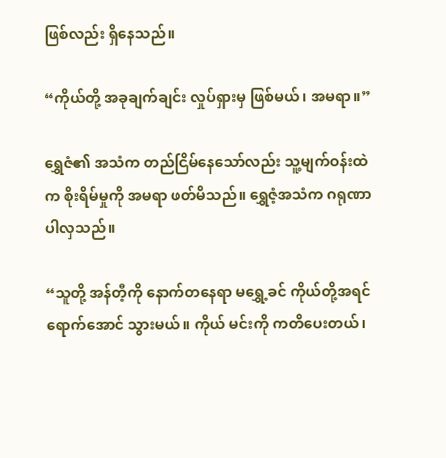ဖြစ်လည်း ရှိနေသည်။

“ကိုယ်တို့ အခုချက်ချင်း လှုပ်ရှားမှ ဖြစ်မယ်၊ အမရာ။”

ရွှေဇံ၏ အသံက တည်ငြိမ်နေသော်လည်း သူ့မျက်ဝန်းထဲက စိုးရိမ်မှုကို အမရာ ဖတ်မိသည်။ ရွှေဇံ့အသံက ဂရုဏာ ပါလှသည်။

“သူတို့ အန်တီ့ကို နောက်တနေရာ မရွှေ့ခင် ကိုယ်တို့အရင်ရောက်အောင် သွားမယ်။ ကိုယ် မင်းကို ကတိပေးတယ်၊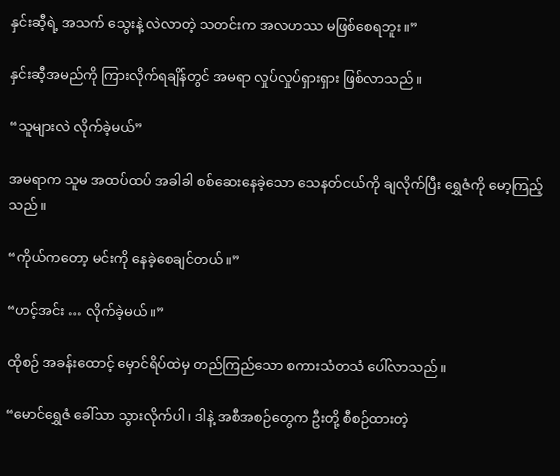နှင်းဆီ့ရဲ့ အသက် သွေးနဲ့ လဲလာတဲ့ သတင်းက အလဟဿ မဖြစ်စေရဘူး။”

နှင်းဆီ့အမည်ကို ကြားလိုက်ရချိန်တွင် အမရာ လှုပ်လှုပ်ရှားရှား ဖြစ်လာသည်။

“သူများလဲ လိုက်ခဲ့မယ်”

အမရာက သူမ အထပ်ထပ် အခါခါ စစ်ဆေးနေခဲ့သော သေနတ်ငယ်ကို ချလိုက်ပြီး ရွှေဇံကို မော့ကြည့်သည်။

“ကိုယ်ကတော့ မင်းကို နေခဲ့စေချင်တယ်။”

“ဟင့်အင်း … လိုက်ခဲ့မယ်။”

ထိုစဉ် အခန်းထောင့် မှောင်ရိပ်ထဲမှ တည်ကြည်သော စကားသံတသံ ပေါ်လာသည်။

“မောင်ရွှေဇံ ခေါ်သာ သွားလိုက်ပါ၊ ဒါနဲ့ အစီအစဉ်တွေက ဦးတို့ စီစဉ်ထားတဲ့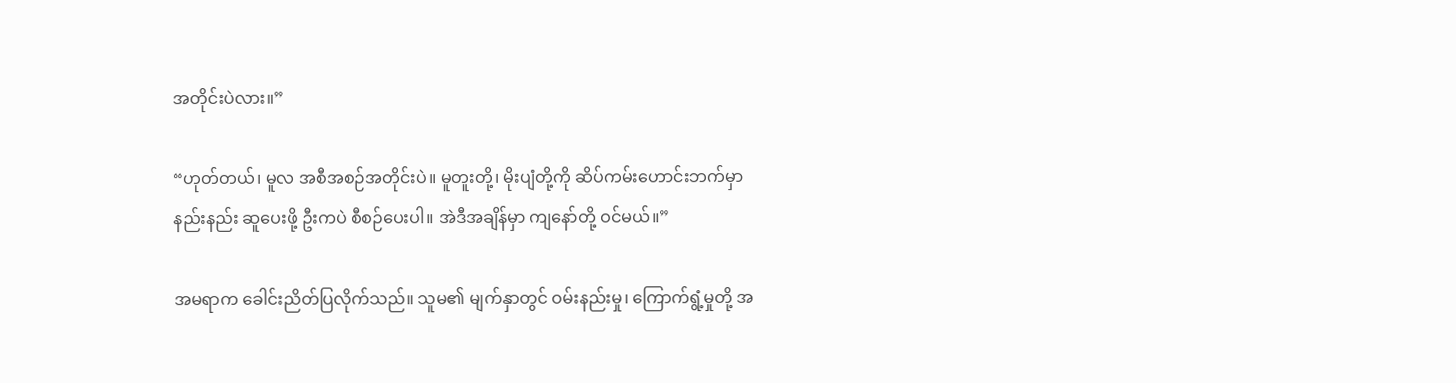အတိုင်းပဲလား။”

“ဟုတ်တယ်၊ မူလ အစီအစဉ်အတိုင်းပဲ။ မူတူးတို့၊ မိုးပျံတို့ကို ဆိပ်ကမ်းဟောင်းဘက်မှာ နည်းနည်း ဆူပေးဖို့ ဦးကပဲ စီစဉ်ပေးပါ။ အဲဒီအချိန်မှာ ကျနော်တို့ ဝင်မယ်။”

အမရာက ခေါင်းညိတ်ပြလိုက်သည်။ သူမ၏ မျက်နှာတွင် ဝမ်းနည်းမှု၊ ကြောက်ရွံ့မှုတို့ အ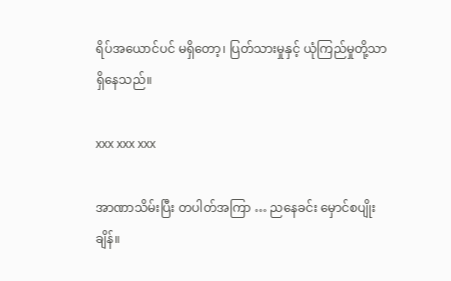ရိပ်အယောင်ပင် မရှိတော့၊ ပြတ်သားမှုနှင့် ယုံကြည်မှုတို့သာ ရှိနေသည်။

xxx xxx xxx

အာဏာသိမ်းပြီး တပါတ်အကြာ … ညနေခင်း မှောင်စပျိုးချိန်။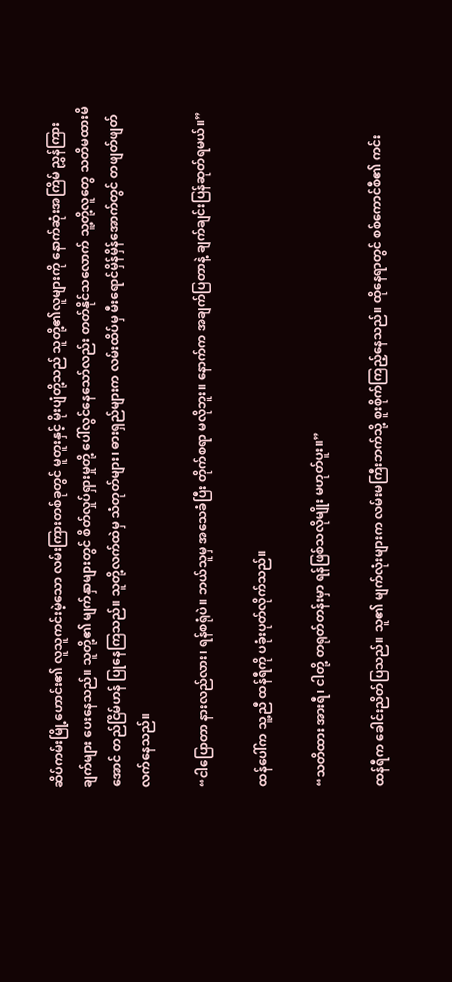ဆိပ်ကမ်းမြို့ဟောင်း၏ လူသူကင်းမဲ့သော လမ်းကြားတစ်ခုတွင် မူတူးနှင့် မိုးပျံတို့သည် သူတို့၏လူများကို နောက်ဆုံးအကြိမ် ညွှန်ကြားချက်များ ပေးနေသည်။ သူတို့၏ မျက်နှာများတွင် စိတ်လှုပ်ရှားမှုတို့ ပေါ်လွင်နေသော်လည်း တတ်နိုင်သလောက် သူ့တို့လူတွေ သတိမထားမိအောင် တည်ငြိမ်ဟန် ပြုနေကြသည်။ သူတို့လက်ထဲမှ သံတုတ်များ၊ ဓားရှည်များက လမ်းထိပ်မှ မီးရောင်မှိန်မှိန်အောက်တွင် တဖျတ်ဖျတ် လက်နေသည်။

“ငါပြောတာ နားလည်လား၊ ရန်စရုံပဲ။ ဘယ်သူမှ အသေခံပြီး တိုက်စရာ မလိုဘူး။ နောက်က အချက်ပြတာနဲ့ ချက်ချင်းပြန်ဆုတ်ရမယ်။”

ထန်ပေါ်က သူ့ညီ ထန်ရီကို ပခုံးပုတ်လိုက်သည်။

“သတိထား အားရီ၊ ငါတို့ တရုတ်တန်းမှာ ရန်ဖြစ်သလိုမျိုး မဟုတ်ပူး။”

ထန်ရီက ခေါင်းညိတ်ပြသည်။ သူ၏ မျက်လုံးများက လမ်းမကြီးဘက်သို့ စူးစိုက်ကြည့်နေသည်။ ထိုနေရာတွင် စစ်ကောင်စီ၏ ကင်း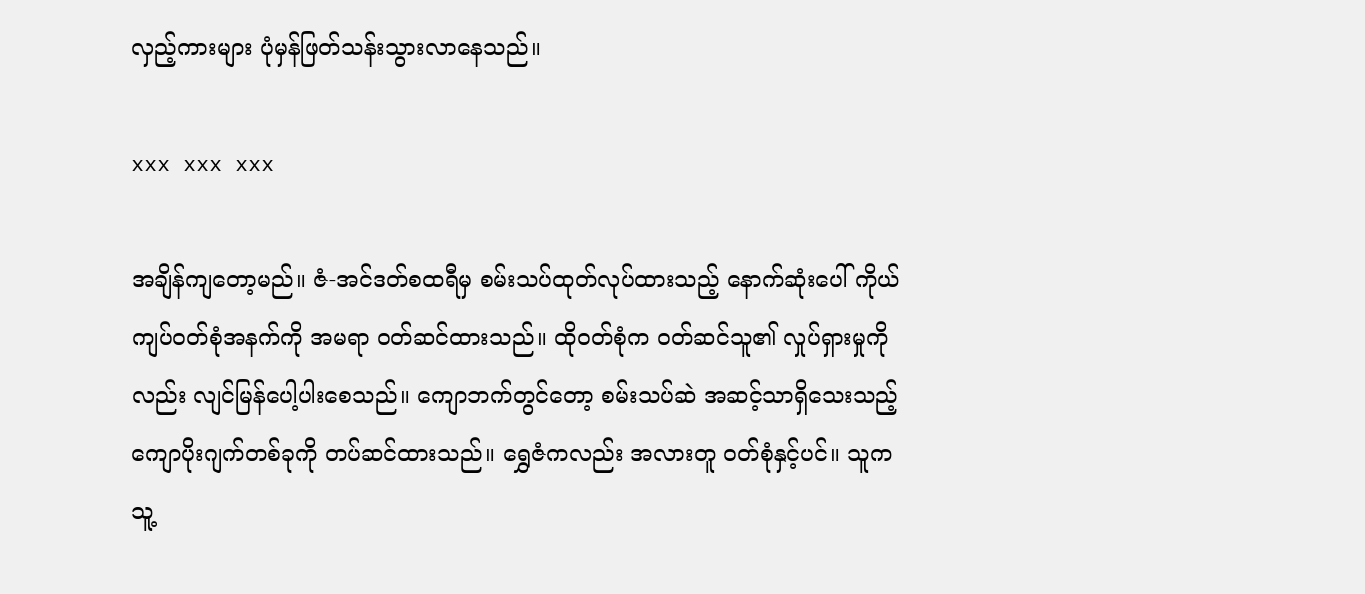လှည့်ကားများ ပုံမှန်ဖြတ်သန်းသွားလာနေသည်။

xxx xxx xxx

အချိန်ကျတော့မည်။ ဇံ-အင်ဒတ်စထရီမှ စမ်းသပ်ထုတ်လုပ်ထားသည့် နောက်ဆုံးပေါ် ကိုယ်ကျပ်ဝတ်စုံအနက်ကို အမရာ ဝတ်ဆင်ထားသည်။ ထိုဝတ်စုံက ဝတ်ဆင်သူ၏ လှုပ်ရှားမှုကိုလည်း လျင်မြန်ပေါ့ပါးစေသည်။ ကျောဘက်တွင်တော့ စမ်းသပ်ဆဲ အဆင့်သာရှိသေးသည့် ကျောပိုးဂျက်တစ်ခုကို တပ်ဆင်ထားသည်။ ရွှေဇံကလည်း အလားတူ ဝတ်စုံနှင့်ပင်။ သူက သူ့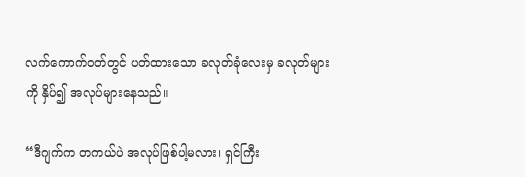လက်ကောက်ဝတ်တွင် ပတ်ထားသော ခလုတ်ခုံလေးမှ ခလုတ်များကို နှိပ်၍ အလုပ်များနေသည်။

“ဒီဂျက်က တကယ်ပဲ အလုပ်ဖြစ်ပါ့မလား၊ ရှင်ကြီး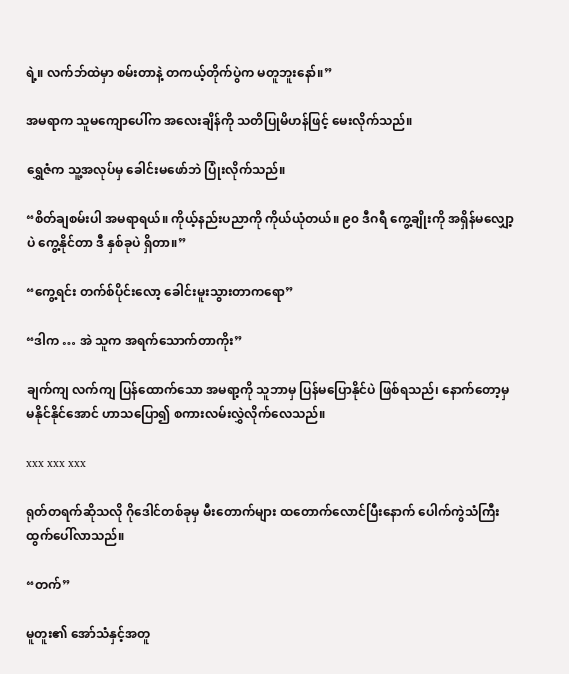ရဲ့။ လက်ဘ်ထဲမှာ စမ်းတာနဲ့ တကယ့်တိုက်ပွဲက မတူဘူးနော်။”

အမရာက သူမကျောပေါ်က အလေးချိန်ကို သတိပြုမိဟန်ဖြင့် မေးလိုက်သည်။

ရွှေဇံက သူ့အလုပ်မှ ခေါင်းမဖော်ဘဲ ပြုံးလိုက်သည်။

“စိတ်ချစမ်းပါ အမရာရယ်။ ကိုယ့်နည်းပညာကို ကိုယ်ယုံတယ်။ ၉၀ ဒီဂရီ ကွေ့ချိုးကို အရှိန်မလျှော့ပဲ ကွေ့နိုင်တာ ဒီ နှစ်ခုပဲ ရှိတာ။”

“ကွေ့ရင်း တက်စ်ပိုင်းလော့ ခေါင်းမူးသွားတာကရော”

“ဒါက … အဲ သူက အရက်သောက်တာကိုး”

ချက်ကျ လက်ကျ ပြန်ထောက်သော အမရာ့ကို သူဘာမှ ပြန်မပြောနိုင်ပဲ ဖြစ်ရသည်၊ နောက်တော့မှ မနိုင်နိုင်အောင် ဟာသပြော၍ စကားလမ်းလွှဲလိုက်လေသည်။

xxx xxx xxx

ရုတ်တရက်ဆိုသလို ဂိုဒေါင်တစ်ခုမှ မီးတောက်များ ထတောက်လောင်ပြီးနောက် ပေါက်ကွဲသံကြီး ထွက်ပေါ်လာသည်။

“တက်”

မူတူး၏ အော်သံနှင့်အတူ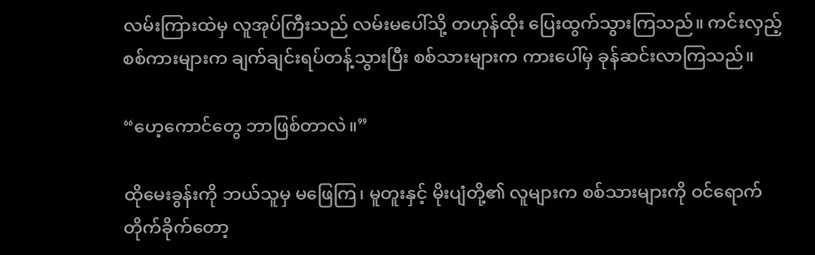လမ်းကြားထဲမှ လူအုပ်ကြီးသည် လမ်းမပေါ်သို့ တဟုန်ထိုး ပြေးထွက်သွားကြသည်။ ကင်းလှည့်စစ်ကားများက ချက်ချင်းရပ်တန့်သွားပြီး စစ်သားများက ကားပေါ်မှ ခုန်ဆင်းလာကြသည်။

“ဟေ့ကောင်တွေ ဘာဖြစ်တာလဲ။”

ထိုမေးခွန်းကို ဘယ်သူမှ မဖြေကြ၊ မူတူးနှင့် မိုးပျံတို့၏ လူများက စစ်သားများကို ဝင်ရောက်တိုက်ခိုက်တော့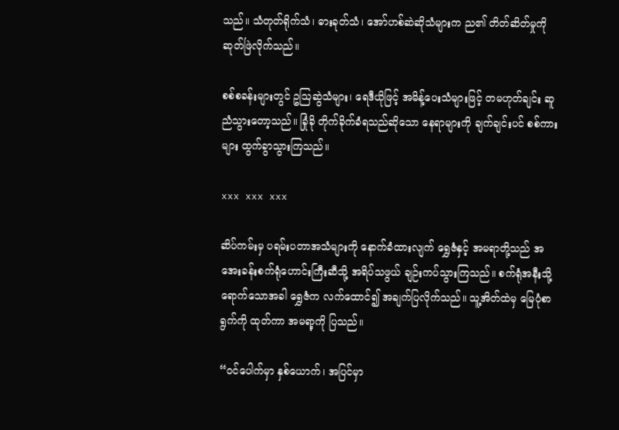သည်။ သံတုတ်ရိုက်သံ၊ ဓားခုတ်သံ၊ အော်ဟစ်ဆဲဆိုသံများက ည၏ တိတ်ဆိတ်မှုကို ဆုတ်ဖြဲလိုက်သည်။

စစ်စခန်းများတွင် ဥသြဆွဲသံများ၊ ရေဒီယိုဖြင့် အမိန့်ပေးသံများဖြင့် တမဟုတ်ချင်း ဆူညံသွားတော့သည်။ ခြုံခို တိုက်ခိုက်ခံရသည်ဆိုသော နေရာများကို ချက်ချင်းပင် စစ်ကားများ ထွက်ခွာသွားကြသည်။

xxx xxx xxx

ဆိပ်ကမ်းမှ ပရမ်းပတာအသံများကို နောက်ခံထားလျက် ရွှေဇံနှင့် အမရာတို့သည် အအေးခန်းစက်ရုံဟောင်းကြီးဆီသို့ အရိပ်သဖွယ် ချဉ်းကပ်သွားကြသည်။ စက်ရုံအနီးသို့ ရောက်သောအခါ ရွှေဇံက လက်ထောင်၍ အချက်ပြလိုက်သည်။ သူ့အိတ်ထဲမှ မြေပုံစာရွက်ကို ထုတ်ကာ အမရာ့ကို ပြသည်။

“ဝင်ပေါက်မှာ နှစ်ယောက်၊ အပြင်မှာ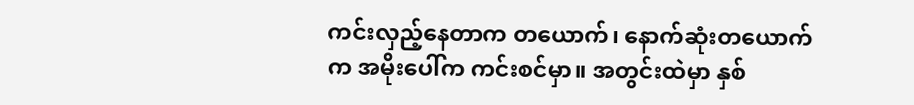ကင်းလှည့်နေတာက တယောက်၊ နောက်ဆုံးတယောက်က အမိုးပေါ်က ကင်းစင်မှာ။ အတွင်းထဲမှာ နှစ်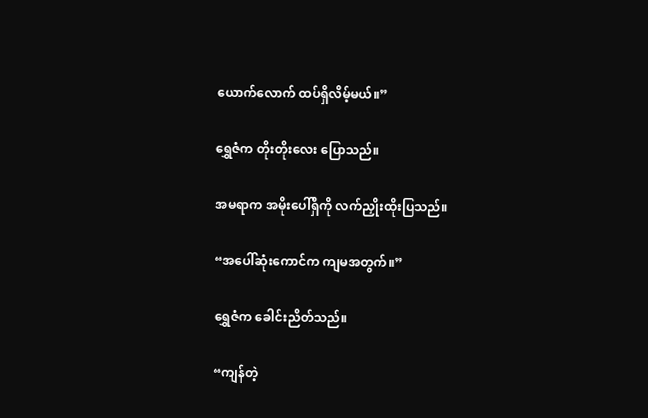ယောက်လောက် ထပ်ရှိလိမ့်မယ်။”

ရွှေဇံက တိုးတိုးလေး ပြောသည်။

အမရာက အမိုးပေါ်ရှိကို လက်ညှိုးထိုးပြသည်။

“အပေါ်ဆုံးကောင်က ကျမအတွက်။”

ရွှေဇံက ခေါင်းညိတ်သည်။

“ကျန်တဲ့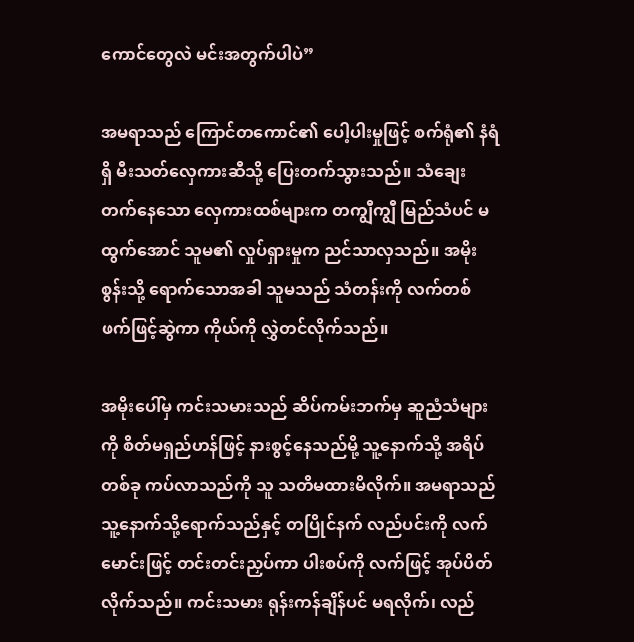ကောင်တွေလဲ မင်းအတွက်ပါပဲ”

အမရာသည် ကြောင်တကောင်၏ ပေါ့ပါးမှုဖြင့် စက်ရုံ၏ နံရံရှိ မီးသတ်လှေကားဆီသို့ ပြေးတက်သွားသည်။ သံချေးတက်နေသော လှေကားထစ်များက တကျွီကျွီ မြည်သံပင် မထွက်အောင် သူမ၏ လှုပ်ရှားမှုက ညင်သာလှသည်။ အမိုးစွန်းသို့ ရောက်သောအခါ သူမသည် သံတန်းကို လက်တစ်ဖက်ဖြင့်ဆွဲကာ ကိုယ်ကို လွှဲတင်လိုက်သည်။

အမိုးပေါ်မှ ကင်းသမားသည် ဆိပ်ကမ်းဘက်မှ ဆူညံသံများကို စိတ်မရှည်ဟန်ဖြင့် နားစွင့်နေသည်မို့ သူ့နောက်သို့ အရိပ်တစ်ခု ကပ်လာသည်ကို သူ သတိမထားမိလိုက်။ အမရာသည် သူ့နောက်သို့ရောက်သည်နှင့် တပြိုင်နက် လည်ပင်းကို လက်မောင်းဖြင့် တင်းတင်းညှပ်ကာ ပါးစပ်ကို လက်ဖြင့် အုပ်ပိတ်လိုက်သည်။ ကင်းသမား ရုန်းကန်ချိန်ပင် မရလိုက်၊ လည်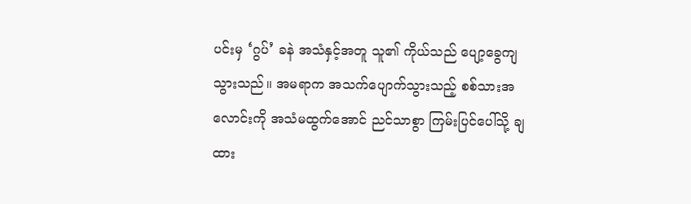ပင်းမှ ‘ဂွပ်’ ခနဲ အသံနှင့်အတူ သူ၏ ကိုယ်သည် ပျော့ခွေကျသွားသည်။ အမရာက အသက်ပျောက်သွားသည့် စစ်သားအလောင်းကို အသံမထွက်အောင် ညင်သာစွာ ကြမ်းပြင်ပေါ်သို့ ချထား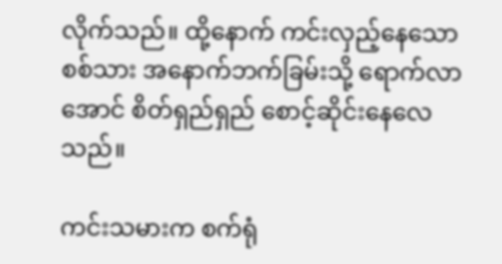လိုက်သည်။ ထို့နောက် ကင်းလှည့်နေသော စစ်သား အနောက်ဘက်ခြမ်းသို့ ရောက်လာအောင် စိတ်ရှည်ရှည် စောင့်ဆိုင်းနေလေသည်။

ကင်းသမားက စက်ရုံ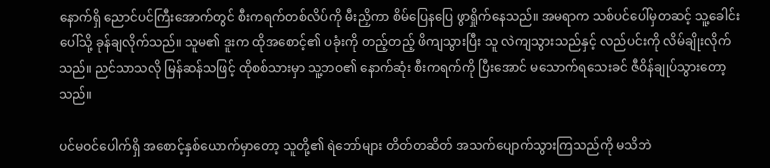နောက်ရှိ ညောင်ပင်ကြီးအောက်တွင် စီးကရက်တစ်လိပ်ကို မီးညှိကာ စိမ်ပြေနပြေ ဖွာရှိုက်နေသည်။ အမရာက သစ်ပင်ပေါ်မှတဆင့် သူ့ခေါင်းပေါ်သို့ ခုန်ချလိုက်သည်။ သူမ၏ ဒူးက ထိုအစောင့်၏ ပခုံးကို တည့်တည့် ဖိကျသွားပြီး သူ လဲကျသွားသည်နှင့် လည်ပင်းကို လိမ်ချိုးလိုက်သည်။ ညင်သာသလို မြန်ဆန်သဖြင့် ထိုစစ်သားမှာ သူ့ဘဝ၏ နောက်ဆုံး စီးကရက်ကို ပြီးအောင် မသောက်ရသေးခင် ဇီဝိန်ချုပ်သွားတော့သည်။

ပင်မဝင်ပေါက်ရှိ အစောင့်နှစ်ယောက်မှာတော့ သူတို့၏ ရဲဘော်များ တိတ်တဆိတ် အသက်ပျောက်သွားကြသည်ကို မသိဘဲ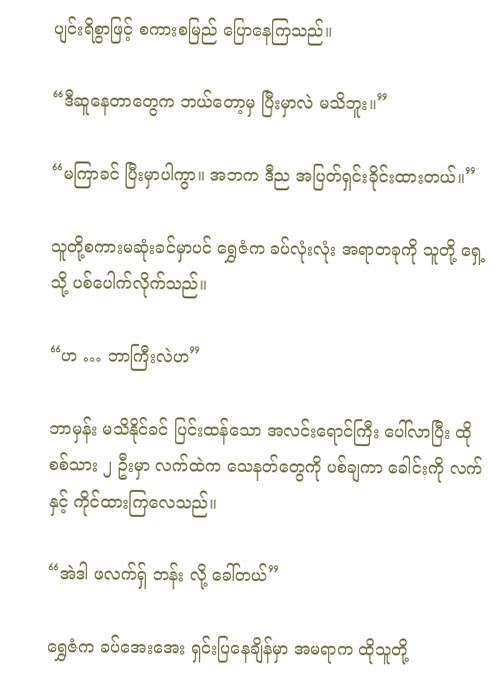ပျင်းရိစွာဖြင့် စကားစမြည် ပြောနေကြသည်။

“ဒီဆူနေတာတွေက ဘယ်တော့မှ ပြီးမှာလဲ မသိဘူး။”

“မကြာခင် ပြီးမှာပါကွာ။ အဘက ဒီည အပြတ်ရှင်းခိုင်းထားတယ်။”

သူတို့စကားမဆုံးခင်မှာပင် ရွှေဇံက ခပ်လုံးလုံး အရာတခုကို သူတို့ ရှေ့သို့ ပစ်ပေါက်လိုက်သည်။

“ဟ … ဘာကြီးလဲဟ”

ဘာမှန်း မသိနိုင်ခင် ပြင်းထန်သော အလင်းရောင်ကြီး ပေါ်လာပြီး ထို စစ်သား ၂ ဦးမှာ လက်ထဲက သေနတ်တွေကို ပစ်ချကာ ခေါင်းကို လက်နှင့် ကိုင်ထားကြလေသည်။

“အဲဒါ ဖလက်ရှ် ဘန်း လို့ ခေါ်တယ်”

ရွှေဇံက ခပ်အေးအေး ရှင်းပြနေချိန်မှာ အမရာက ထိုသူတို့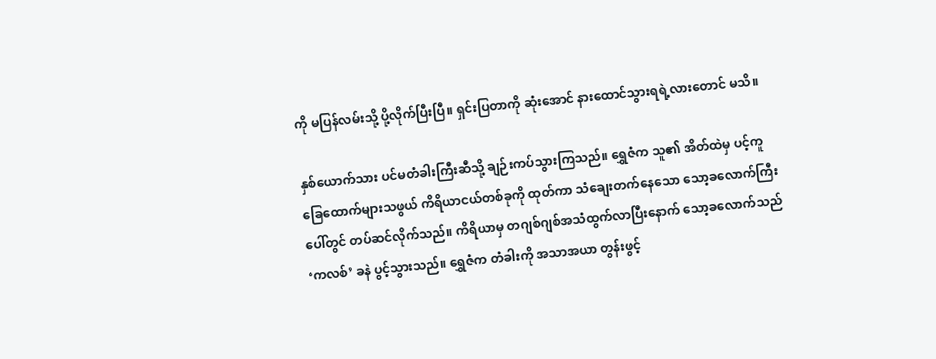ကို မပြန်လမ်းသို့ ပို့လိုက်ပြီးပြီ။ ရှင်းပြတာကို ဆုံးအောင် နားထောင်သွားရရဲ့လားတောင် မသိ။

နှစ်ယောက်သား ပင်မတံခါးကြီးဆီသို့ ချဉ်းကပ်သွားကြသည်။ ရွှေဇံက သူ၏ အိတ်ထဲမှ ပင့်ကူခြေထောက်များသဖွယ် ကိရိယာငယ်တစ်ခုကို ထုတ်ကာ သံချေးတက်နေသော သော့ခလောက်ကြီးပေါ်တွင် တပ်ဆင်လိုက်သည်။ ကိရိယာမှ တဂျစ်ဂျစ်အသံထွက်လာပြီးနောက် သော့ခလောက်သည် ‘ကလစ်’ ခနဲ ပွင့်သွားသည်။ ရွှေဇံက တံခါးကို အသာအယာ တွန်းဖွင့်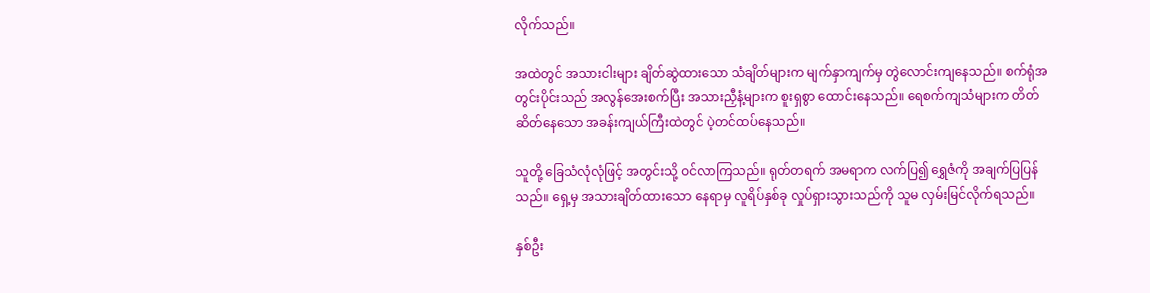လိုက်သည်။

အထဲတွင် အသားငါးများ ချိတ်ဆွဲထားသော သံချိတ်များက မျက်နှာကျက်မှ တွဲလောင်းကျနေသည်။ စက်ရုံအတွင်းပိုင်းသည် အလွန်အေးစက်ပြီး အသားညှီနံ့များက စူးရှစွာ ထောင်းနေသည်။ ရေစက်ကျသံများက တိတ်ဆိတ်နေသော အခန်းကျယ်ကြီးထဲတွင် ပဲ့တင်ထပ်နေသည်။

သူတို့ ခြေသံလုံလုံဖြင့် အတွင်းသို့ ဝင်လာကြသည်။ ရုတ်တရက် အမရာက လက်ပြ၍ ရွှေဇံကို အချက်ပြပြန်သည်။ ရှေ့မှ အသားချိတ်ထားသော နေရာမှ လူရိပ်နှစ်ခု လှုပ်ရှားသွားသည်ကို သူမ လှမ်းမြင်လိုက်ရသည်။

နှစ်ဦး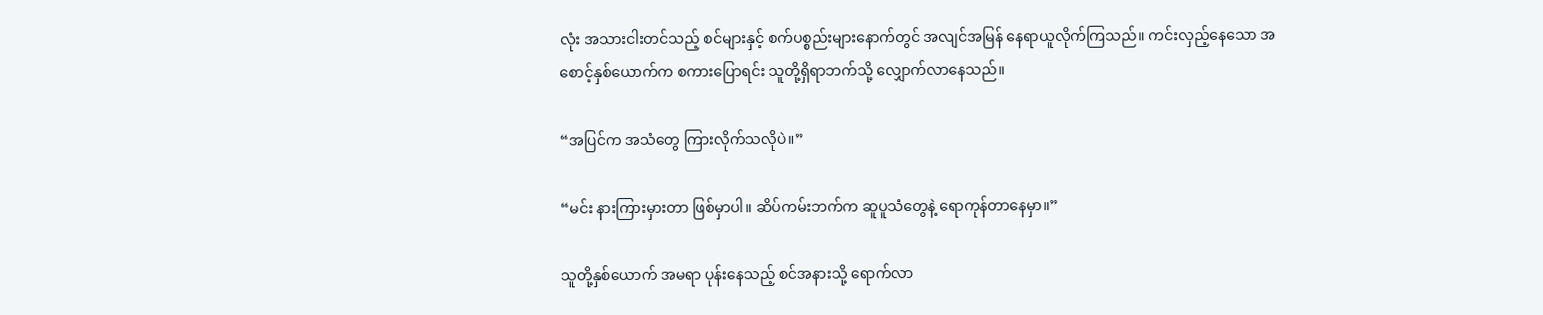လုံး အသားငါးတင်သည့် စင်များနှင့် စက်ပစ္စည်းများနောက်တွင် အလျင်အမြန် နေရာယူလိုက်ကြသည်။ ကင်းလှည့်နေသော အစောင့်နှစ်ယောက်က စကားပြောရင်း သူတို့ရှိရာဘက်သို့ လျှောက်လာနေသည်။

“အပြင်က အသံတွေ ကြားလိုက်သလိုပဲ။”

“မင်း နားကြားမှားတာ ဖြစ်မှာပါ။ ဆိပ်ကမ်းဘက်က ဆူပူသံတွေနဲ့ ရောကုန်တာနေမှာ။”

သူတို့နှစ်ယောက် အမရာ ပုန်းနေသည့် စင်အနားသို့ ရောက်လာ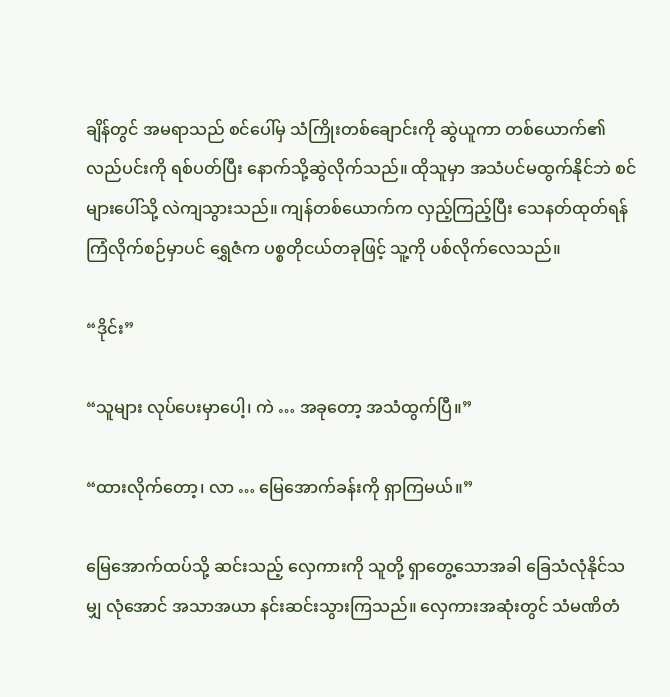ချိန်တွင် အမရာသည် စင်ပေါ်မှ သံကြိုးတစ်ချောင်းကို ဆွဲယူကာ တစ်ယောက်၏ လည်ပင်းကို ရစ်ပတ်ပြီး နောက်သို့ဆွဲလိုက်သည်။ ထိုသူမှာ အသံပင်မထွက်နိုင်ဘဲ စင်များပေါ်သို့ လဲကျသွားသည်။ ကျန်တစ်ယောက်က လှည့်ကြည့်ပြီး သေနတ်ထုတ်ရန် ကြံလိုက်စဉ်မှာပင် ရွှေဇံက ပစ္စတိုငယ်တခုဖြင့် သူ့ကို ပစ်လိုက်လေသည်။

“ဒိုင်း”

“သူများ လုပ်ပေးမှာပေါ့၊ ကဲ … အခုတော့ အသံထွက်ပြီ။”

“ထားလိုက်တော့၊ လာ … မြေအောက်ခန်းကို ရှာကြမယ်။”

မြေအောက်ထပ်သို့ ဆင်းသည့် လှေကားကို သူတို့ ရှာတွေ့သောအခါ ခြေသံလုံနိုင်သမျှ လုံအောင် အသာအယာ နင်းဆင်းသွားကြသည်။ လှေကားအဆုံးတွင် သံမဏိတံ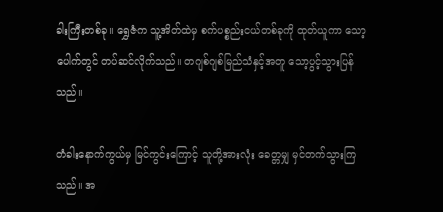ခါးကြီးတစ်ခု။ ရွှေဇံက သူ့အိတ်ထဲမှ စက်ပစ္စည်းငယ်တစ်ခုကို ထုတ်ယူကာ သော့ပေါက်တွင် တပ်ဆင်လိုက်သည်။ တဂျစ်ဂျစ်မြည်သံနှင့်အတူ သော့ပွင့်သွားပြန်သည်။

တံခါးနောက်ကွယ်မှ မြင်ကွင်းကြောင့် သူတို့အားလုံး ခေတ္တမျှ မှင်တက်သွားကြသည်။ အ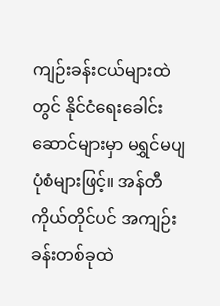ကျဉ်းခန်းငယ်များထဲတွင် နိုင်ငံရေးခေါင်းဆောင်များမှာ မရွှင်မပျ ပုံစံများဖြင့်။ အန်တီကိုယ်တိုင်ပင် အကျဉ်းခန်းတစ်ခုထဲ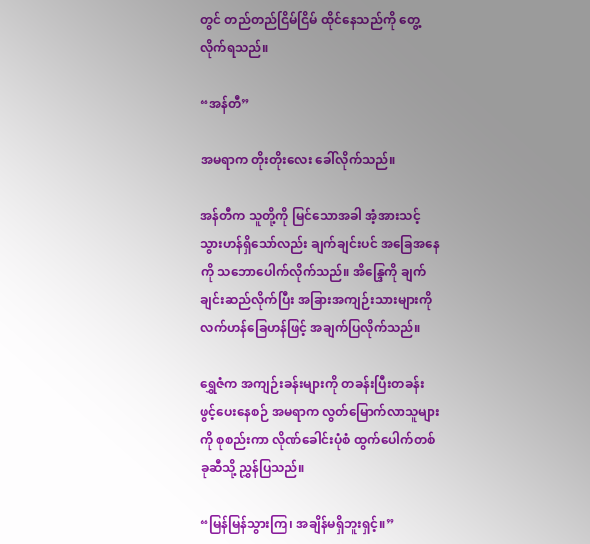တွင် တည်တည်ငြိမ်ငြိမ် ထိုင်နေသည်ကို တွေ့လိုက်ရသည်။

“အန်တီ”

အမရာက တိုးတိုးလေး ခေါ်လိုက်သည်။

အန်တီက သူတို့ကို မြင်သောအခါ အံ့အားသင့်သွားဟန်ရှိသော်လည်း ချက်ချင်းပင် အခြေအနေကို သဘောပေါက်လိုက်သည်။ အိန္ဒြေကို ချက်ချင်းဆည်လိုက်ပြီး အခြားအကျဉ်းသားများကို လက်ဟန်ခြေဟန်ဖြင့် အချက်ပြလိုက်သည်။

ရွှေဇံက အကျဉ်းခန်းများကို တခန်းပြီးတခန်း ဖွင့်ပေးနေစဉ် အမရာက လွတ်မြောက်လာသူများကို စုစည်းကာ လိုဏ်ခေါင်းပုံစံ ထွက်ပေါက်တစ်ခုဆီသို့ ညွှန်ပြသည်။

“မြန်မြန်သွားကြ၊ အချိန်မရှိဘူးရှင့်။”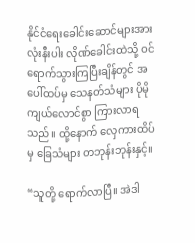နိုင်ငံရေးခေါင်းဆောင်များအားလုံးနီးပါး လိုဏ်ခေါင်းထဲသို့ ဝင်ရောက်သွားကြပြီးချိန်တွင် အပေါ်ထပ်မှ သေနတ်သံများ ပိုမိုကျယ်လောင်စွာ ကြားလာရသည်။ ထို့နောက် လှေကားထိပ်မှ ခြေသံများ တဘုန်းဘုန်းနှင့်။

“သူတို့ ရောက်လာပြီ။ အဲဒါ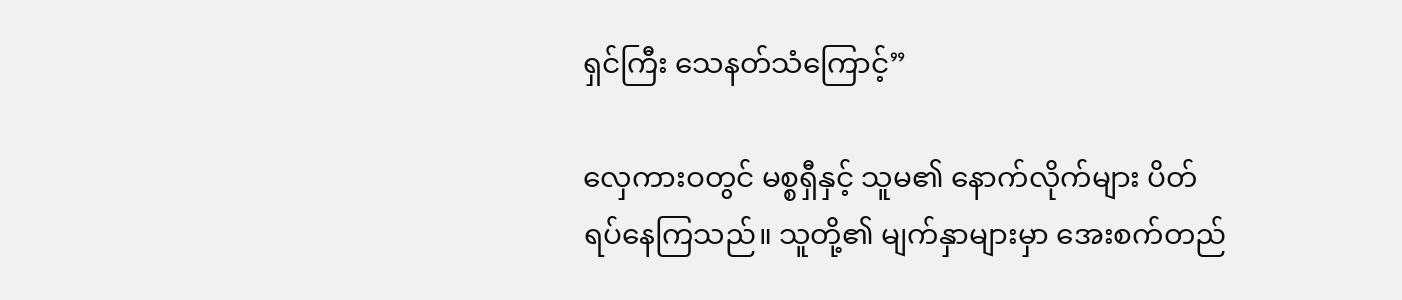ရှင်ကြီး သေနတ်သံကြောင့်”

လှေကားဝတွင် မစ္စရှီနှင့် သူမ၏ နောက်လိုက်များ ပိတ်ရပ်နေကြသည်။ သူတို့၏ မျက်နှာများမှာ အေးစက်တည်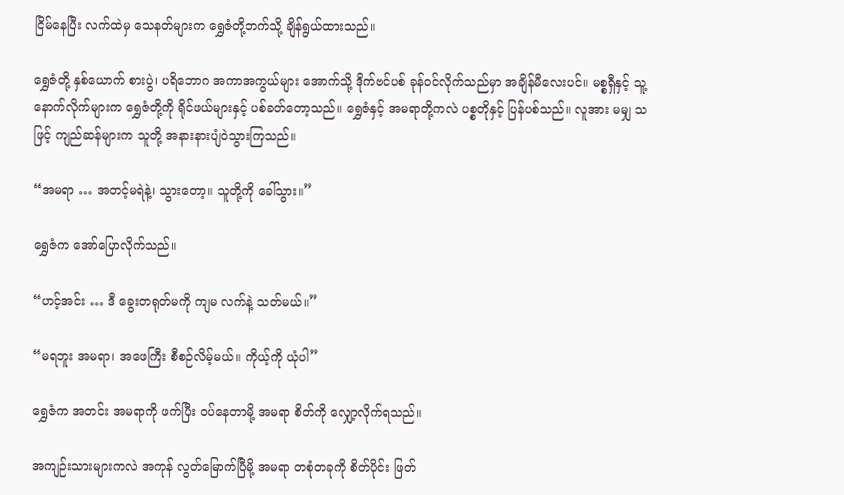ငြိမ်နေပြီး လက်ထဲမှ သေနတ်များက ရွှေဇံတို့ဘက်သို့ ချိန်ရွယ်ထားသည်။

ရွှေဇံတို့ နှစ်ယောက် စားပွဲ၊ ပရိဘောဂ အကာအကွယ်များ အောက်သို့ ဒိုက်ဗင်ပစ် ခုန်ဝင်လိုက်သည်မှာ အချိန်မီလေးပင်။ မစ္စရှီနှင့် သူ့နောက်လိုက်များက ရွှေဇံတို့ကို ရိုင်ဖယ်များနှင့် ပစ်ခတ်တော့သည်။ ရွှေဇံနှင့် အမရာတို့ကလဲ ပစ္စတိုနှင့် ပြန်ပစ်သည်။ လူအား မမျှ သဖြင့် ကျည်ဆန်များက သူတို့ အနားနားပျံဝဲသွားကြသည်။

“အမရာ … အတင့်မရဲနဲ့၊ သွားတော့။ သူတို့ကို ခေါ်သွား။”

ရွှေဇံက အော်ပြောလိုက်သည်။

“ဟင့်အင်း … ဒီ ခွေးတရုတ်မကို ကျမ လက်နဲ့ သတ်မယ်။”

“မရဘူး အမရာ၊ အဖေကြီး စီစဉ်လိမ့်မယ်။ ကိုယ့်ကို ယုံပါ”

ရွှေဇံက အတင်း အမရာကို ဖက်ပြီး ဝပ်နေတာမို့ အမရာ စိတ်ကို လျှော့လိုက်ရသည်။

အကျဉ်းသားများကလဲ အကုန် လွတ်မြောက်ပြီမို့ အမရာ တစုံတခုကို စိတ်ပိုင်း ဖြတ်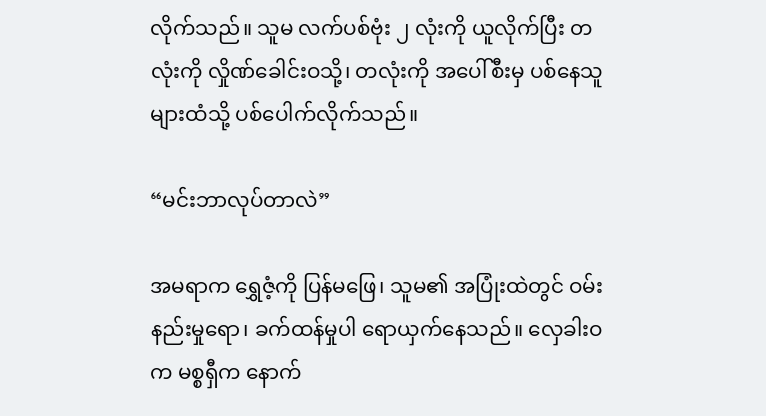လိုက်သည်။ သူမ လက်ပစ်ဗုံး ၂ လုံးကို ယူလိုက်ပြီး တလုံးကို လှိုဏ်ခေါင်းဝသို့၊ တလုံးကို အပေါ်စီးမှ ပစ်နေသူများထံသို့ ပစ်ပေါက်လိုက်သည်။

“မင်းဘာလုပ်တာလဲ”

အမရာက ရွှေဇံ့ကို ပြန်မဖြေ၊ သူမ၏ အပြုံးထဲတွင် ဝမ်းနည်းမှုရော၊ ခက်ထန်မှုပါ ရောယှက်နေသည်။ လှေခါးဝက မစ္စရှီက နောက်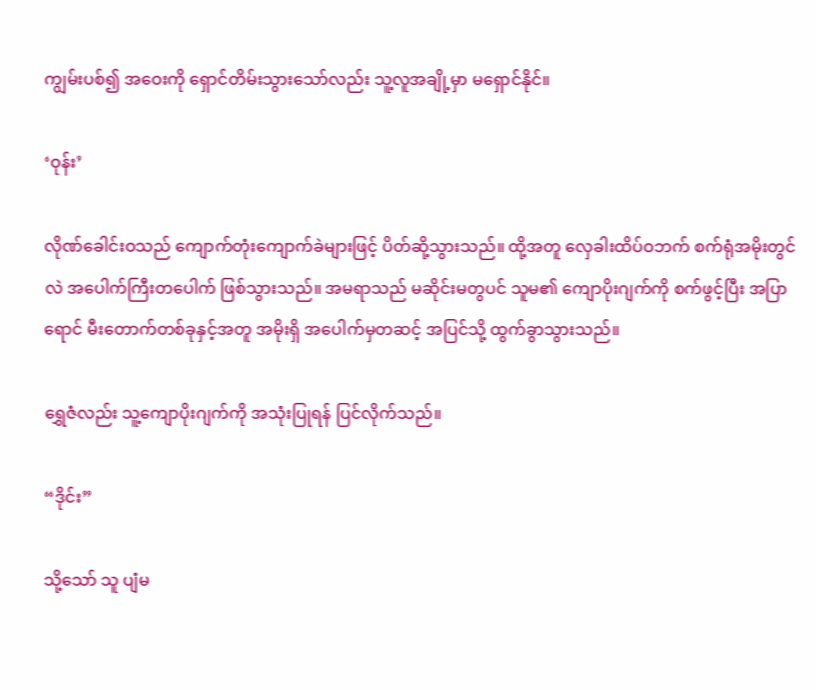ကျွမ်းပစ်၍ အဝေးကို ရှောင်တိမ်းသွားသော်လည်း သူ့လူအချို့မှာ မရှောင်နိုင်။

‘ဝုန်း’

လိုဏ်ခေါင်းဝသည် ကျောက်တုံးကျောက်ခဲများဖြင့် ပိတ်ဆို့သွားသည်။ ထို့အတူ လှေခါးထိပ်ဝဘက် စက်ရုံအမိုးတွင်လဲ အပေါက်ကြီးတပေါက် ဖြစ်သွားသည်။ အမရာသည် မဆိုင်းမတွပင် သူမ၏ ကျောပိုးဂျက်ကို စက်ဖွင့်ပြီး အပြာရောင် မီးတောက်တစ်ခုနှင့်အတူ အမိုးရှိ အပေါက်မှတဆင့် အပြင်သို့ ထွက်ခွာသွားသည်။

ရွှေဇံလည်း သူ့ကျောပိုးဂျက်ကို အသုံးပြုရန် ပြင်လိုက်သည်။

“ဒိုင်း”

သို့သော် သူ ပျံမ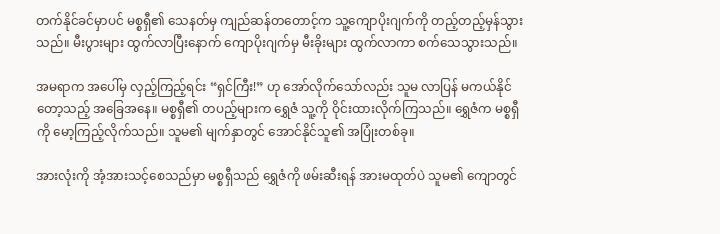တက်နိုင်ခင်မှာပင် မစ္စရှီ၏ သေနတ်မှ ကျည်ဆန်တတောင့်က သူ့ကျောပိုးဂျက်ကို တည့်တည့်မှန်သွားသည်။ မီးပွားများ ထွက်လာပြီးနောက် ကျောပိုးဂျက်မှ မီးခိုးများ ထွက်လာကာ စက်သေသွားသည်။

အမရာက အပေါ်မှ လှည့်ကြည့်ရင်း “ရှင်ကြီး!” ဟု အော်လိုက်သော်လည်း သူမ လာပြန် မကယ်နိုင်တော့သည့် အခြေအနေ။ မစ္စရှီ၏ တပည့်များက ရွှေဇံ သူ့ကို ဝိုင်းထားလိုက်ကြသည်။ ရွှေဇံက မစ္စရှီကို မော့ကြည့်လိုက်သည်။ သူမ၏ မျက်နှာတွင် အောင်နိုင်သူ၏ အပြုံးတစ်ခု။

အားလုံးကို အံ့အားသင့်စေသည်မှာ မစ္စရှီသည် ရွှေဇံကို ဖမ်းဆီးရန် အားမထုတ်ပဲ သူမ၏ ကျောတွင်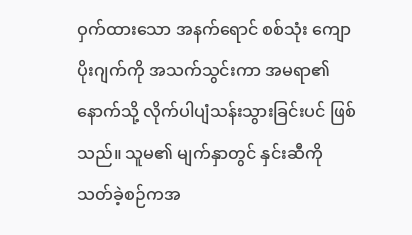ဝှက်ထားသော အနက်ရောင် စစ်သုံး ကျောပိုးဂျက်ကို အသက်သွင်းကာ အမရာ၏ နောက်သို့ လိုက်ပါပျံသန်းသွားခြင်းပင် ဖြစ်သည်။ သူမ၏ မျက်နှာတွင် နှင်းဆီကို သတ်ခဲ့စဉ်ကအ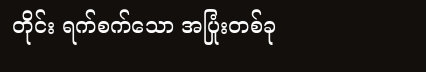တိုင်း ရက်စက်သော အပြုံးတစ်ခု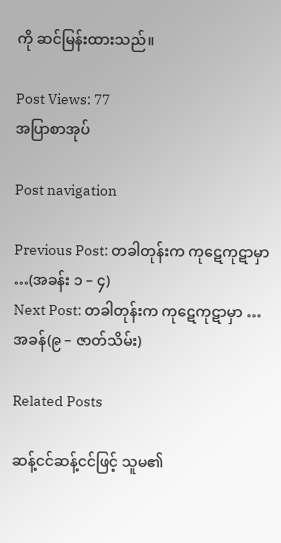ကို ဆင်မြန်းထားသည်။

Post Views: 77
အပြာစာအုပ်

Post navigation

Previous Post: တခါတုန်းက ကုဋေကုဋာမှာ …(အခန်း ၁ – ၄)
Next Post: တခါတုန်းက ကုဋေကုဋာမှာ … အခန်(၉ – ဇာတ်သိမ်း)

Related Posts

ဆန့်ငင်ဆန့်ငင်ဖြင့် သူမ၏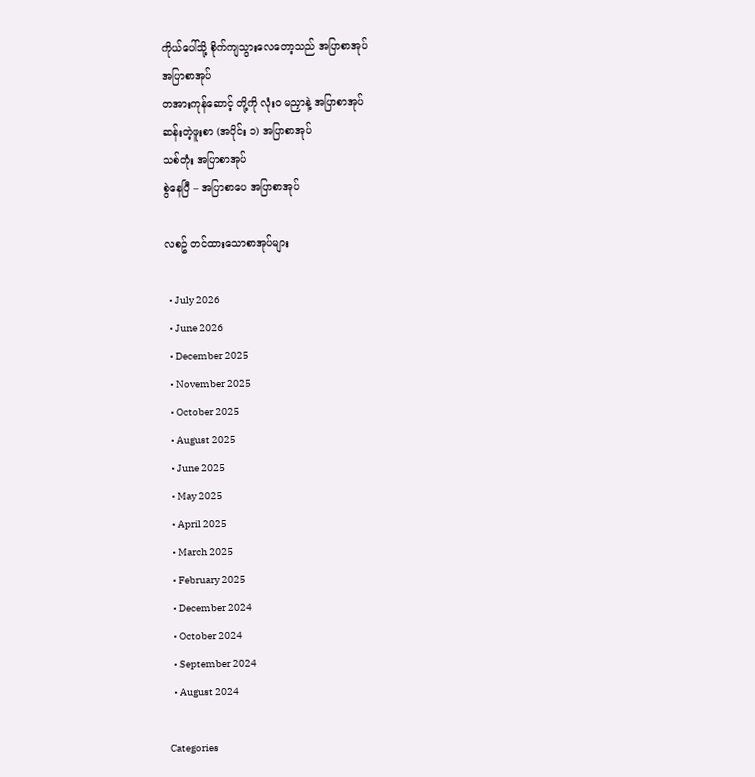ကိုယ်ပေါ်သို့ စိုက်ကျသွားလေတော့သည် အပြာစာအုပ်
အပြာစာအုပ်
တအားကုန်ဆောင့် တို့ကို လုံး၀ မညှာနဲ့ အပြာစာအုပ်
ဆန်းတဲ့ဖူးစာ (အပိုင်း ၁) အပြာစာအုပ်
သစ်တုံး အပြာစာအုပ်
စွဲနေပြီ – အပြာစာပေ အပြာစာအုပ်

လစဥ် တင်ထားသောစာအုပ်များ

  • July 2026
  • June 2026
  • December 2025
  • November 2025
  • October 2025
  • August 2025
  • June 2025
  • May 2025
  • April 2025
  • March 2025
  • February 2025
  • December 2024
  • October 2024
  • September 2024
  • August 2024

Categories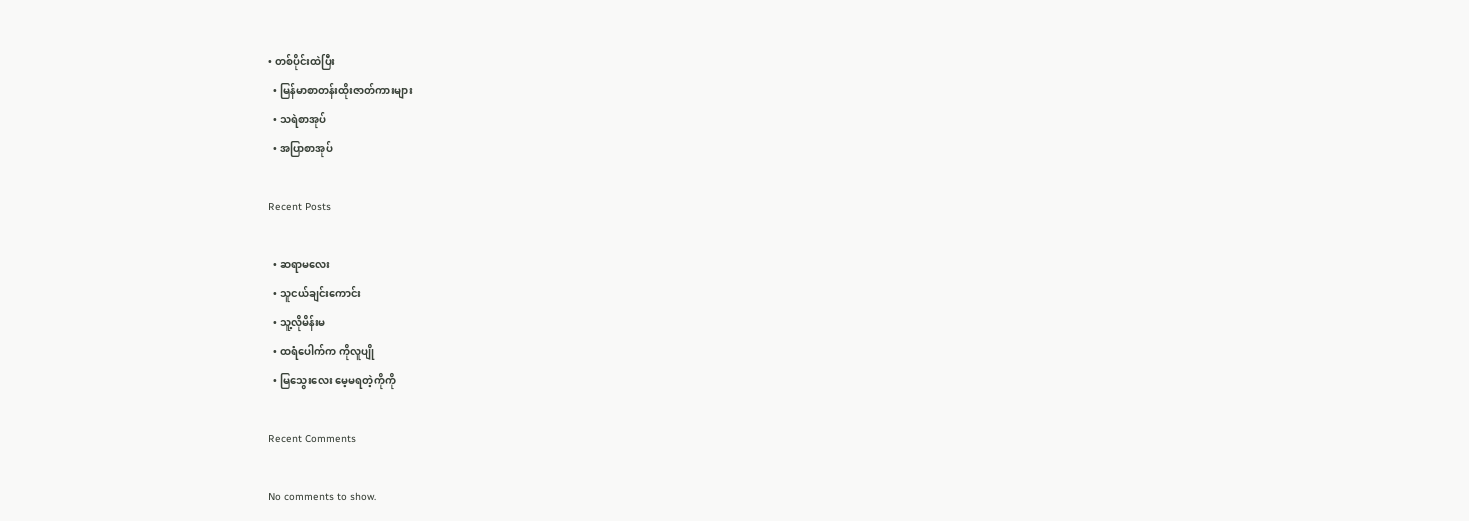• တစ်ပိုင်းထဲပြီး
  • မြန်မာစာတန်းထိုးဇာတ်ကားများ
  • သရဲစာအုပ်
  • အပြာစာအုပ်

Recent Posts

  • ဆရာမလေး
  • သူငယ်ချင်းကောင်း
  • သူ့လိုမိန်းမ
  • ထရံပေါက်က ကိုလူပျို
  • မြသွေးလေး မေ့မရတဲ့ကိုကို

Recent Comments

No comments to show.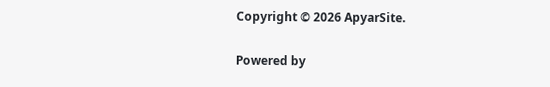Copyright © 2026 ApyarSite.

Powered by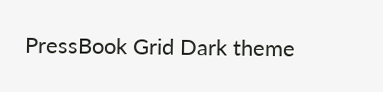PressBook Grid Dark theme